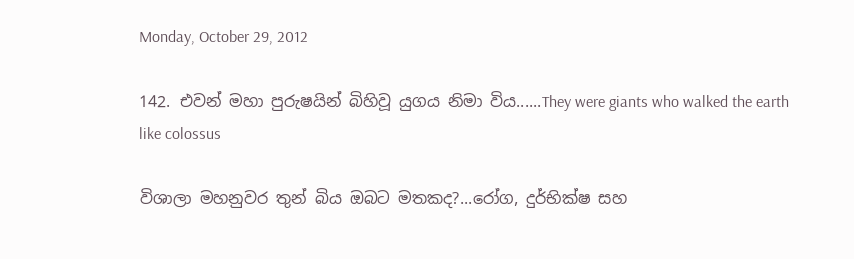Monday, October 29, 2012

142. එවන් මහා පුරුෂයින් බිහිවූ යුගය නිමා විය......They were giants who walked the earth like colossus

විශාලා මහනුවර තුන් බිය ඔබට මතකද?...රෝග, දුර්භික්ෂ සහ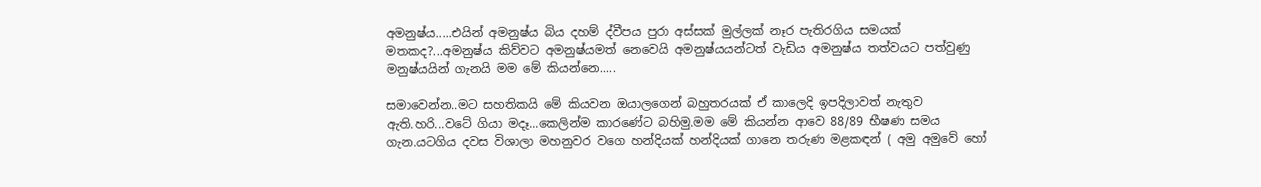අමනුෂ්ය.....එයින් අමනුෂ්ය බිය දහම් ද්වීපය පුරා අස්සක් මුල්ලක් නෑර පැතිරගිය සමයක් මතකද?...අමනුෂ්ය කිව්වට අමනුෂ්යමත් නෙවෙයි අමනුෂ්යයන්ටත් වැඩිය අමනුෂ්ය තත්වයට පත්වුණු මනුෂ්යයින් ගැනයි මම මේ කියන්නෙ.....

සමාවෙන්න..මට සහතිකයි මේ කියවන ඔයාලගෙන් බහුතරයක් ඒ කාලෙදි ඉපදිලාවත් නැතුව ඇති.හරි...වටේ ගියා මදෑ...කෙලින්ම කාරණේට බහිමු.මම මේ කියන්න ආවෙ 88/89 භීෂණ සමය ගැන.යටගිය දවස විශාලා මහනුවර වගෙ හන්දියක් හන්දියක් ගානෙ තරුණ මළකඳන් ( අමු අමුවේ හෝ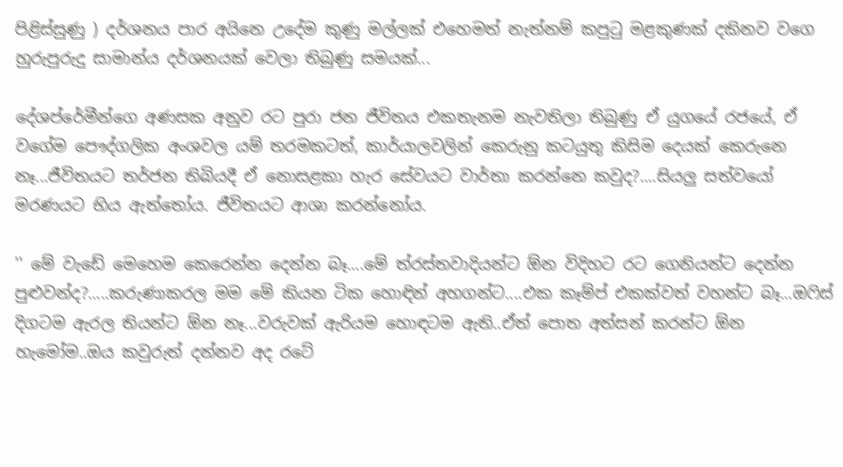පිළිස්සුණු ) දර්ශනය පාර අයිනෙ උදේම කුණු මල්ලක් එහෙමත් නැත්නම් කපුටු මළකුණක් දකිනව වගෙ හුරුපුරුදු සාමාන්ය දර්ශනයක් වෙලා තිබුණු සමයක්...

දේශප්රේමීන්ගෙ අණසක අනුව රට පුරා ජන ජීවිතය එකතැනම නැවතිලා තිබුණු ඒ යුගයේ රජයේ, ඒ වගේම පෞද්ගලික අංශවල යම් තරමකටත්, කාර්යාලවලින් කෙරුනු කටයුතු කිසිම දෙයක් කෙරුනෙ නෑ...ජීවිතයට තර්ජන තිබියදී ඒ නොසළකා හැර සේවයට වාර්තා කරන්නෙ කවුද?....සියලු සත්වයෝ මරණයට භිය ඇත්තෝය. ජීවිතයට ආශා කරන්නෝය.

'' මේ වැඩේ මෙහෙම කෙරෙන්න දෙන්න බෑ....මේ ත්රස්තවාදියන්ට ඕන විදිහට රට ගෙනියන්ට දෙන්න පුළුවන්ද?.....කරුණාකරල මම මේ කියන ටික හොඳින් අහගන්ට....එක කෑම්ප් එකක්වත් වහන්ට බෑ...ඔෆිස් දිගටම ඇරල තියන්ට ඕන නෑ...වරුවක් ඇරියම හොඳටම ඇති..ඒත් පොත අත්සන් කරන්ට ඕන හැමෝම..ඔය කවුරුත් දන්නව අද රටේ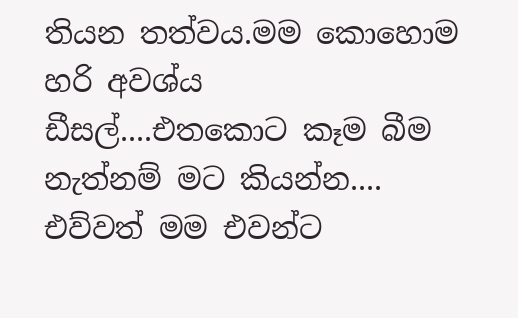තියන තත්වය.මම කොහොම හරි අවශ්ය ඩීසල්....එතකොට කෑම බීම නැත්නම් මට කියන්න.... එව්වත් මම එවන්ට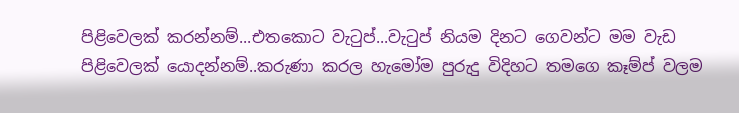පිළිවෙලක් කරන්නම්...එතකොට වැටුප්...වැටුප් නියම දිනට ගෙවන්ට මම වැඩ පිළිවෙලක් යොදන්නම්..කරුණා කරල හැමෝම පුරුදු විදිහට තමගෙ කෑම්ප් වලම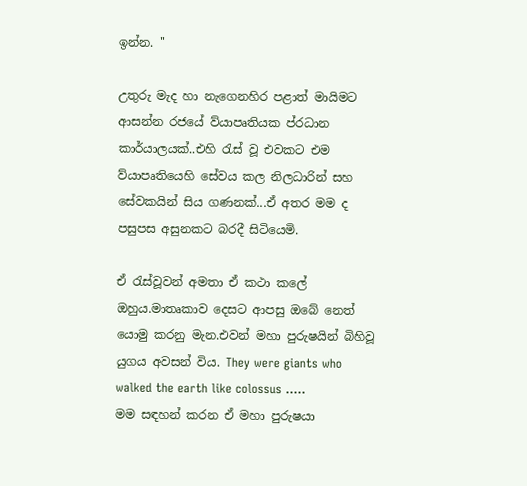ඉන්න. ''

උතුරු මැද හා නැගෙනහිර පළාත් මායිමට ආසන්න රජයේ ව්යාපෘතියක ප්රධාන කාර්යාලයක්..එහි රැස් වූ එවකට එම ව්යාපෘතියෙහි සේවය කල නිලධාරින් සහ සේවකයින් සිය ගණනක්...ඒ අතර මම ද පසුපස අසුනකට බරදී සිටියෙමි.

ඒ රැස්වූවන් අමතා ඒ කථා කලේ ඔහුය.මාතෘකාව දෙසට ආපසු ඔබේ නෙත් යොමු කරනු මැන.එවන් මහා පුරුෂයින් බිහිවූ යුගය අවසන් විය. They were giants who walked the earth like colossus .....
මම සඳහන් කරන ඒ මහා පුරුෂයා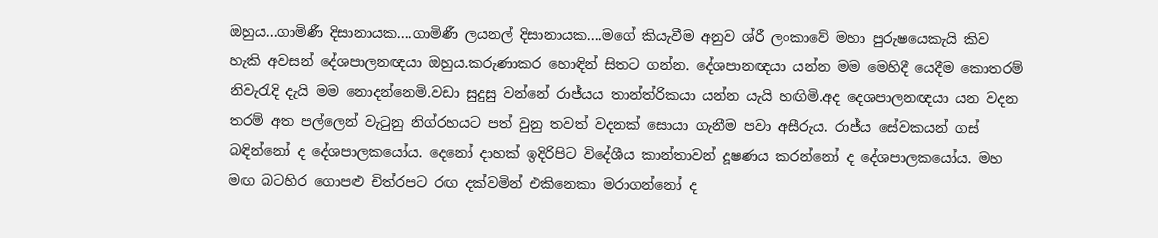ඔහුය...ගාමිණී දිසානායක....ගාමිණී ලයනල් දිසානායක....මගේ කියැවීම අනුව ශ්රී ලංකාවේ මහා පුරුෂයෙකැයි කිව හැකි අවසන් දේශපාලනඥයා ඔහුය.කරුණාකර හොඳින් සිතට ගන්න. දේශපානඥයා යන්න මම මෙහිදී යෙදීම කොතරම් නිවැරැදි දැයි මම නොදන්නෙමි.වඩා සුදුසු වන්නේ රාජ්යය තාන්ත්රිකයා යන්න යැයි හඟිමි.අද දෙශපාලනඥයා යන වදන තරම් අත පල්ලෙන් වැටුනු නිග්රහයට පත් වුනු තවත් වදනක් සොයා ගැනීම පවා අසීරුය. රාජ්ය සේවකයන් ගස් බඳින්නෝ ද දේශපාලකයෝය. දෙනෝ දාහක් ඉදිරිපිට විදේශීය කාන්තාවන් දූෂණය කරන්නෝ ද දේශපාලකයෝය. මහ මඟ බටහිර ගොපළු චිත්රපට රඟ දක්වමින් එකිනෙකා මරාගන්නෝ ද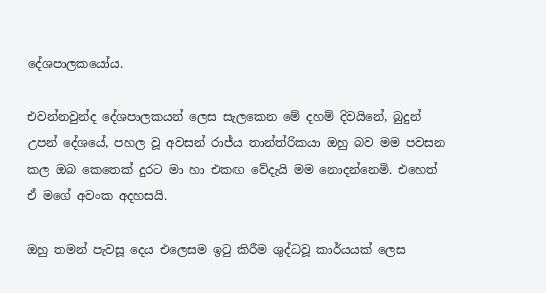දේශපාලකයෝය.

එවන්නවුන්ද දේශපාලකයන් ලෙස සැලකෙන මේ දහම් දිවයිනේ, බුදුන් උපන් දේශයේ, පහල වූ අවසන් රාජ්ය තාන්ත්රිකයා ඔහු බව මම පවසන කල ඔබ කෙතෙක් දුරට මා හා එකඟ වේදැයි මම නොදන්නෙමි. එහෙත් ඒ මගේ අවංක අදහසයි.

ඔහු තමන් පැවසූ දෙය එලෙසම ඉටු කිරීම ශුද්ධවූ කාර්යයක් ලෙස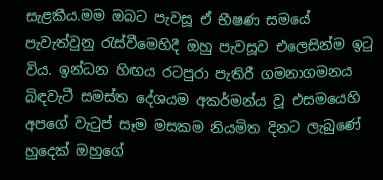සැළකීය.මම ඔබට පැවසූ ඒ භීෂණ සමයේ පැවැත්වුනු රැස්වීමෙහිදී ඔහු පැවසූව එලෙසින්ම ඉටු විය. ඉන්ධන හිඟය රටපුරා පැතිරී ගමනාගමනය බිඳවැටී සමස්ත දේශයම අකර්මන්ය වූ එසමයෙහි අපගේ වැටුප් සෑම මසකම නියමිත දිනට ලැබුණේ හුදෙක් ඔහුගේ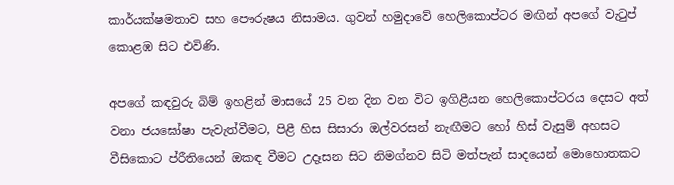කාර්යක්ෂමතාව සහ පෞරුෂය නිසාමය. ගුවන් හමුදාවේ හෙලිකොප්ටර මඟින් අපගේ වැටුප් කොළඹ සිට එවිණි.

අපගේ කඳවුරු බිම් ඉහළින් මාසයේ 25 වන දින වන විට ඉගිළීයන හෙලිකොප්ටරය දෙසට අත් වනා ජයඝෝෂා පැවැත්වීමට, පිළී හිස සිසාරා ඔල්වරසන් නැඟීමට හෝ හිස් වැසුම් අහසට වීසිකොට ප්රීතියෙන් ඔකඳ වීමට උදෑසන සිට නිමග්නව සිටි මත්පැන් සාදයෙන් මොහොතකට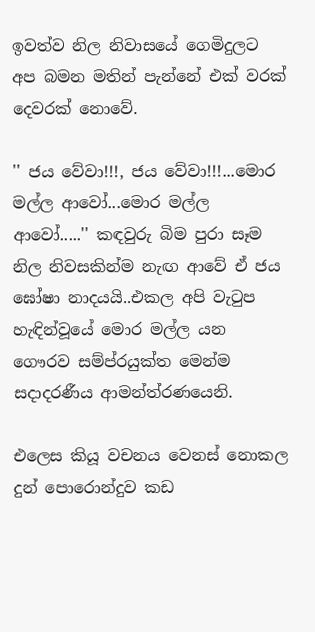ඉවත්ව නිල නිවාසයේ ගෙමිදුලට අප බමන මතින් පැන්නේ එක් වරක් දෙවරක් නොවේ.

'' ජය වේවා!!!, ජය වේවා!!!...මොර මල්ල ආවෝ...මොර මල්ල ආවෝ.....'' කඳවුරු බිම පුරා සෑම නිල නිවසකින්ම නැඟ ආවේ ඒ ජය ඝෝෂා නාදයයි..එකල අපි වැටුප හැඳින්වූයේ මොර මල්ල යන ගෞරව සම්ප්රයුක්ත මෙන්ම සදාදරණීය ආමන්ත්රණයෙනි.

එලෙස කියූ වචනය වෙනස් නොකල දුන් පොරොන්දුව කඩ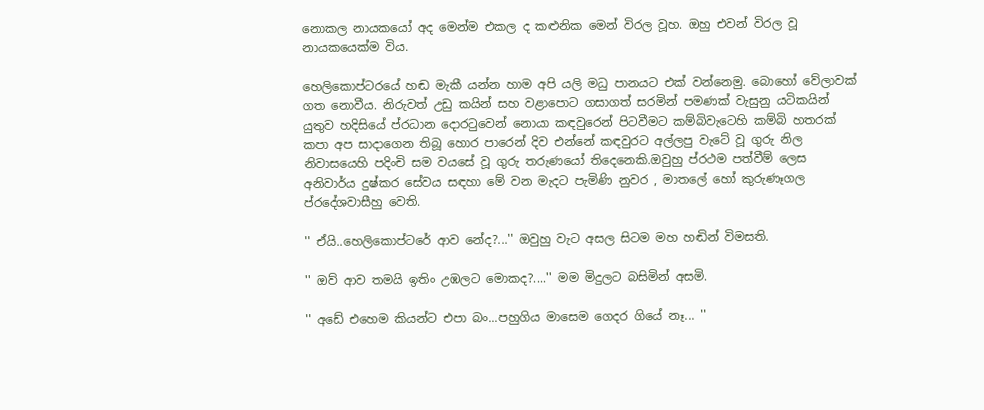නොකල නායකයෝ අද මෙන්ම එකල ද කළුනික මෙන් විරල වූහ. ඔහු එවන් විරල වූ නායකයෙක්ම විය.

හෙලිකොප්ටරයේ හඬ මැකී යන්න හාම අපි යලි මධු පානයට එක් වන්නෙමු. බොහෝ වේලාවක් ගත නොවීය. නිරුවත් උඩු කයින් සහ වළාපොට ගසාගත් සරමින් පමණක් වැසුනු යටිකයින් යුතුව හදිසියේ ප්රධාන දොරටුවෙන් නොයා කඳවුරෙන් පිටවීමට කම්බිවැටෙහි කම්බි හතරක් කපා අප සාදාගෙන තිබූ හොර පාරෙන් දිව එන්නේ කඳවුරට අල්ලපු වැටේ වූ ගුරු නිල නිවාසයෙහි පදිංචි සම වයසේ වූ ගුරු තරුණයෝ තිදෙනෙකි.ඔවුහු ප්රථම පත්වීම් ලෙස අනිවාර්ය දුෂ්කර සේවය සඳහා මේ වන මැදට පැමිණි නුවර , මාතලේ හෝ කුරුණෑගල ප්රදේශවාසීහු වෙති.

'' ඒයි..හෙලිකොප්ටරේ ආව නේද?...'' ඔවුහු වැට අසල සිටම මහ හඬින් විමසති.

'' ඔව් ආව තමයි ඉතිං උඹලට මොකද?....'' මම මිදුලට බසිමින් අසමි.

'' අඩේ එහෙම කියන්ට එපා බං...පහුගිය මාසෙම ගෙදර ගියේ නෑ... ''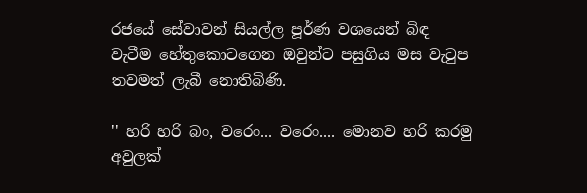රජයේ සේවාවන් සියල්ල පූර්ණ වශයෙන් බිඳ වැටීම හේතුකොටගෙන ඔවුන්ට පසුගිය මස වැටුප තවමත් ලැබී නොතිබිණි.

'' හරි හරි බං, වරෙං... වරෙං.... මොනව හරි කරමු අවුලක්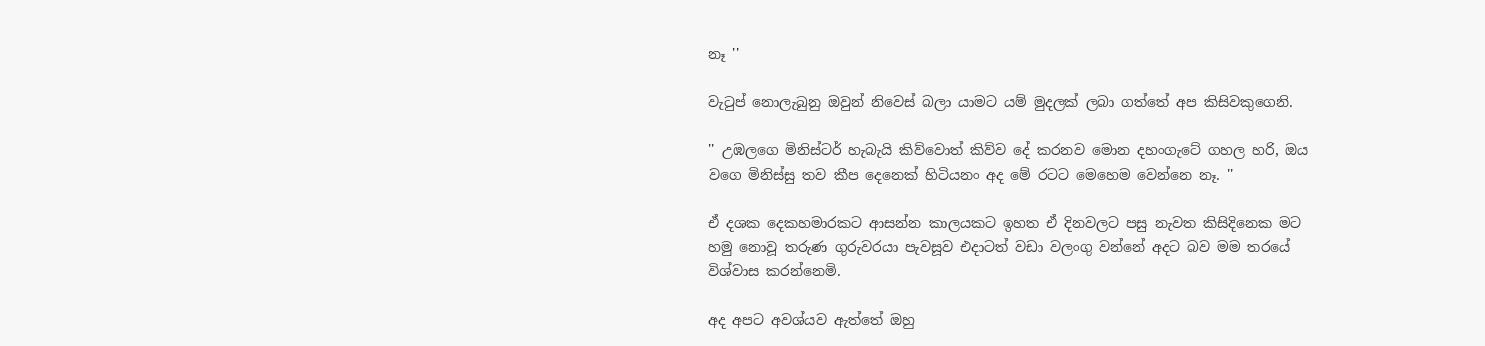නෑ ''

වැටුප් නොලැබුනු ඔවුන් නිවෙස් බලා යාමට යම් මුදලක් ලබා ගත්තේ අප කිසිවකුගෙනි.

'' උඹලගෙ මිනිස්ටර් හැබැයි කිව්වොත් කිව්ව දේ කරනව මොන දහංගැටේ ගහල හරි, ඔය වගෙ මිනිස්සු තව කීප දෙනෙක් හිටියනං අද මේ රටට මෙහෙම වෙන්නෙ නෑ. ''

ඒ දශක දෙකහමාරකට ආසන්න කාලයකට ඉහත ඒ දිනවලට පසු නැවත කිසිදිනෙක මට හමු නොවූ තරුණ ගුරුවරයා පැවසූව එදාටත් වඩා වලංගු වන්නේ අදට බව මම තරයේ විශ්වාස කරන්නෙමි.

අද අපට අවශ්යව ඇත්තේ ඔහු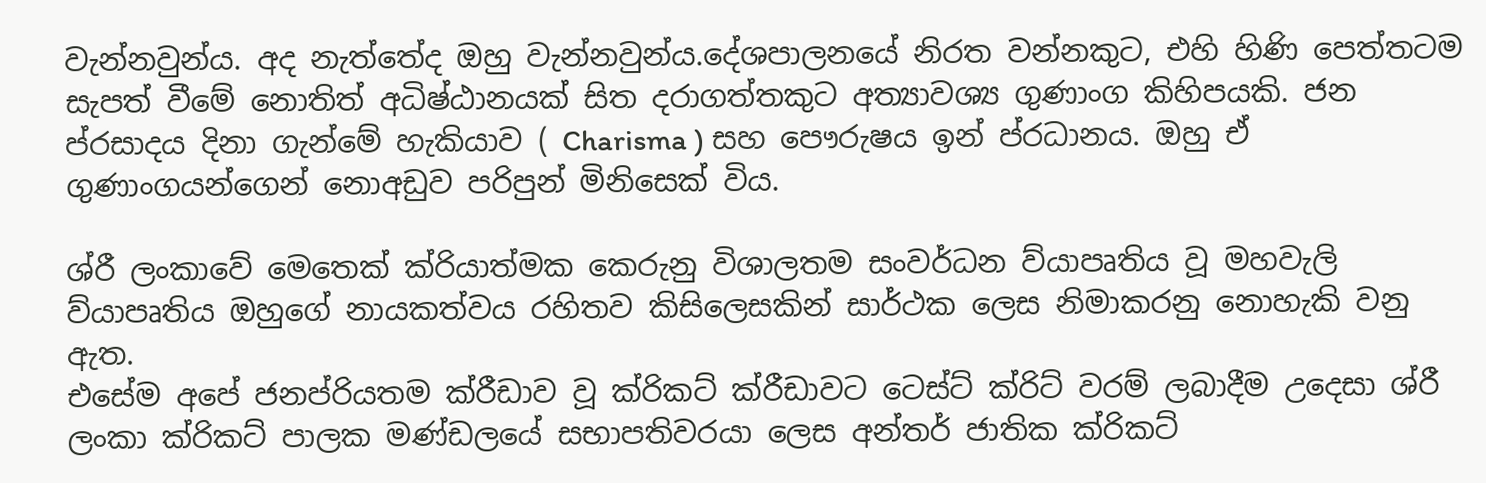වැන්නවුන්ය. අද නැත්තේද ඔහු වැන්නවුන්ය.දේශපාලනයේ නිරත වන්නකුට, එහි හිණි පෙත්තටම සැපත් වීමේ නොතිත් අධිෂ්ඨානයක් සිත දරාගත්තකුට අත්‍යාවශ්‍ය ගුණාංග කිහිපයකි. ජන ප්රසාදය දිනා ගැන්මේ හැකියාව ( Charisma ) සහ පෞරුෂය ඉන් ප්රධානය. ඔහු ඒ ගුණාංගයන්ගෙන් නොඅඩුව පරිපුන් මිනිසෙක් විය.

ශ්රී ලංකාවේ මෙතෙක් ක්රියාත්මක කෙරුනු විශාලතම සංවර්ධන ව්යාපෘතිය වූ මහවැලි ව්යාපෘතිය ඔහුගේ නායකත්වය රහිතව කිසිලෙසකින් සාර්ථක ලෙස නිමාකරනු නොහැකි වනු ඇත.
එසේම අපේ ජනප්රියතම ක්රීඩාව වූ ක්රිකට් ක්රීඩාවට ටෙස්ට් ක්රිට් වරම් ලබාදීම උදෙසා ශ්රී ලංකා ක්රිකට් පාලක මණ්ඩලයේ සභාපතිවරයා ලෙස අන්තර් ජාතික ක්රිකට්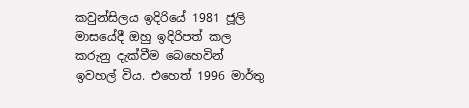කවුන්සිලය ඉදිරියේ 1981 ජූලි මාසයේදී ඔහු ඉදිරිපත් කල කරුනු දැක්වීම බෙහෙවින් ඉවහල් විය. එහෙත් 1996 මාර්තු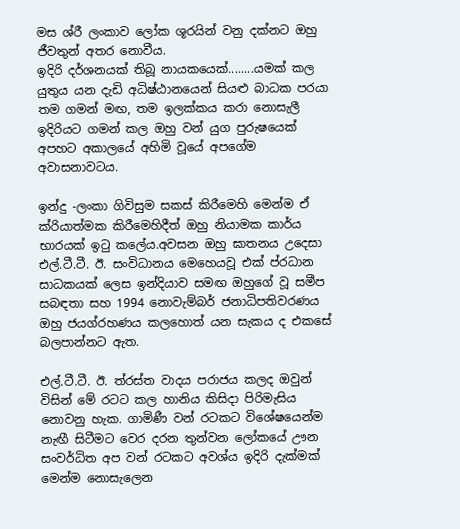මස ශ්රී ලංකාව ලෝක ශූරයින් වනු දක්නට ඔහු ජීවතුන් අතර නොවීය.
ඉදිරි දර්ශනයක් තිබූ නායකයෙක්........යමක් කල යුතුය යන දැඩි අධිෂ්ඨානයෙන් සියළු බාධක පරයා තම ගමන් මඟ, තම ඉලක්කය කරා නොසැලී ඉදිරියට ගමන් කල ඔහු වන් යුග පුරුෂයෙක් අපහට අකාලයේ අහිමි වූයේ අපගේම අවාසනාවටය.

ඉන්දු -ලංකා ගිවිසුම සකස් කිරීමෙහි මෙන්ම ඒ ක්රියාත්මක කිරීමෙහිදීත් ඔහු නියාමක කාර්ය භාරයක් ඉටු කලේය.අවසන ඔහු ඝාතනය උදෙසා එල්.ටී.ටී. ඊ. සංවිධානය මෙහෙයවූ එක් ප්රධාන සාධකයක් ලෙස ඉන්දියාව සමඟ ඔහුගේ වූ සමීප සබඳතා සහ 1994 නොවැම්බර් ජනාධිපතිවරණය ඔහු ජයග්රහණය කලහොත් යන සැකය ද එකසේ බලපාන්නට ඇත.

එල්.ටී.ටී. ඊ. ත්රස්ත වාදය පරාජය කලද ඔවුන් විසින් මේ රටට කල හානිය කිසිදා පිරිමැසිය නොවනු හැක. ගාමිණී වන් රටකට විශේෂයෙන්ම නැඟී සිටීමට වෙර දරන තුන්වන ලෝකයේ ඌන සංවර්ධිත අප වන් රටකට අවශ්ය ඉදිරි දැක්මක් මෙන්ම නොසැලෙන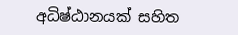අධිෂ්ඨානයක් සහිත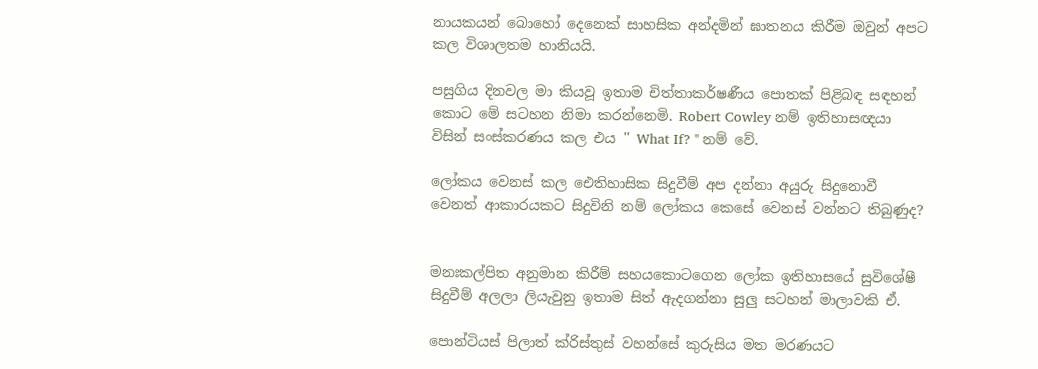නායකයන් බොහෝ දෙනෙක් සාහසික අන්දමින් ඝාතනය කිරීම ඔවුන් අපට කල විශාලතම හානියයි.

පසුගිය දිනවල මා කියවූ ඉතාම චිත්තාකර්ෂණීය පොතක් පිළිබඳ සඳහන් කොට මේ සටහන නිමා කරන්නෙමි. Robert Cowley නම් ඉතිහාසඥයා විසින් සංස්කරණය කල එය '' What If? '' නම් වේ.

ලෝකය වෙනස් කල ඓතිහාසික සිදුවීම් අප දන්නා අයුරු සිදුනොවී වෙනත් ආකාරයකට සිදුවිනි නම් ලෝකය කෙසේ වෙනස් වන්නට තිබුණුද?


මනඃකල්පිත අනුමාන කිරීම් සහයකොටගෙන ලෝක ඉතිහාසයේ සුවිශේෂී සිදුවීම් අලලා ලියැවුනු ඉතාම සිත් ඇදගන්නා සුලු සටහන් මාලාවකි ඒ.

පොන්ටියස් පිලාත් ක්රිස්තුස් වහන්සේ කුරුසිය මත මරණයට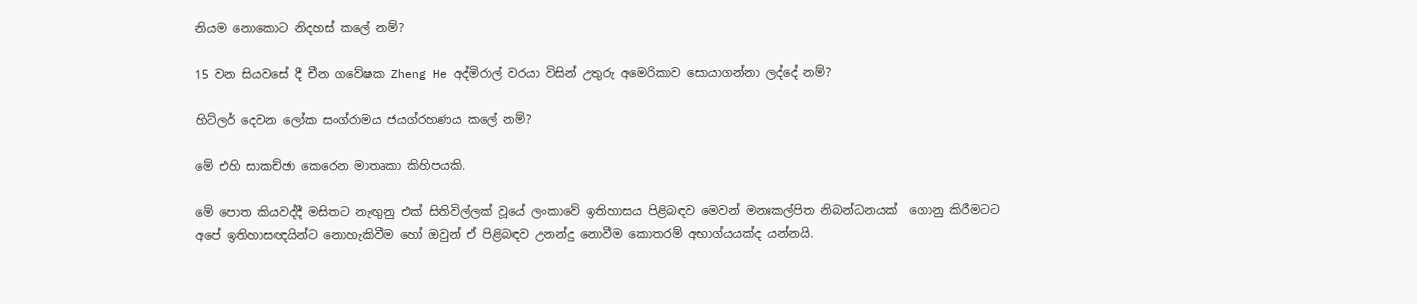නියම නොකොට නිදහස් කලේ නම්?

15 වන සියවසේ දී චීන ගවේෂක Zheng He අද්මිරාල් වරයා විසින් උතුරු අමෙරිකාව සොයාගන්නා ලද්දේ නම්?

හිට්ලර් දෙවන ලෝක සංග්රාමය ජයග්රහණය කලේ නම්?

මේ එහි සාකච්ඡා කෙරෙන මාතෘකා කිහිපයකි.

මේ පොත කියවද්දී මසිතට නැඟුනු එක් සිතිවිල්ලක් වූයේ ලංකාවේ ඉතිහාසය පිළිබඳව මෙවන් මනඃකල්පිත නිබන්ධනයක්  ගොනු කිරීමටට අපේ ඉතිහාසඥයින්ට නොහැකිවීම හෝ ඔවුන් ඒ පිළිබඳව උනන්දු නොවීම කොතරම් අභාග්යයක්ද යන්නයි.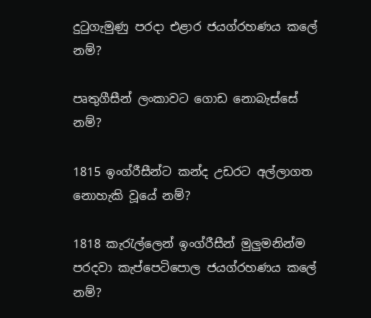දුටුගැමුණු පරදා එළාර ජයග්රහණය කලේ නම්?

පෘතුගීසීන් ලංකාවට ගොඩ නොබැස්සේ නම්?

1815 ඉංග්රීසීන්ට කන්ද උඩරට අල්ලාගත නොහැකි වූයේ නම්?

1818 කැරැල්ලෙන් ඉංග්රීසීන් මුලුමනින්ම පරදවා කැප්පෙටිපොල ජයග්රහණය කලේ නම්?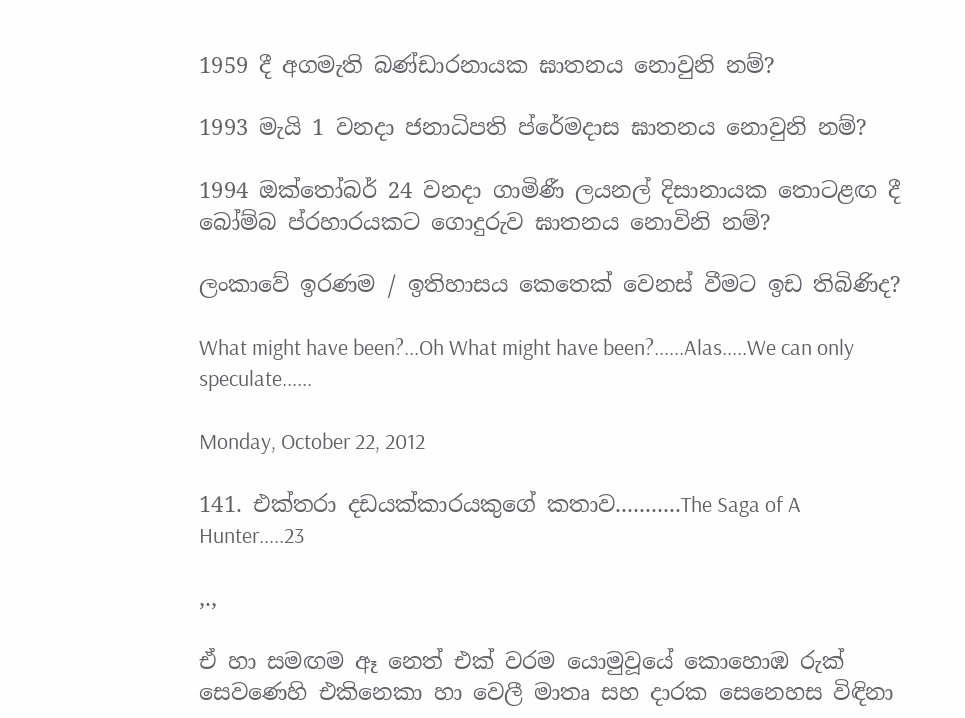1959 දී අගමැති බණ්ඩාරනායක ඝාතනය නොවුනි නම්?

1993 මැයි 1 වනදා ජනාධිපති ප්රේමදාස ඝාතනය නොවුනි නම්?

1994 ඔක්තෝබර් 24 වනදා ගාමිණී ලයනල් දිසානායක තොටළඟ දී බෝම්බ ප්රහාරයකට ගොදුරුව ඝාතනය නොවිනි නම්?

ලංකාවේ ඉරණම / ඉතිහාසය කෙතෙක් වෙනස් වීමට ඉඩ තිබිණිද?

What might have been?...Oh What might have been?......Alas.....We can only speculate......

Monday, October 22, 2012

141. එක්තරා දඩයක්කාරයකුගේ කතාව...........The Saga of A Hunter.....23

,.,

ඒ හා සමඟම ඈ නෙත් එක් වරම යොමුවූයේ කොහොඹ රුක් සෙවණෙහි එකිනෙකා හා වෙලී මාතෘ සහ දාරක සෙනෙහස විඳිනා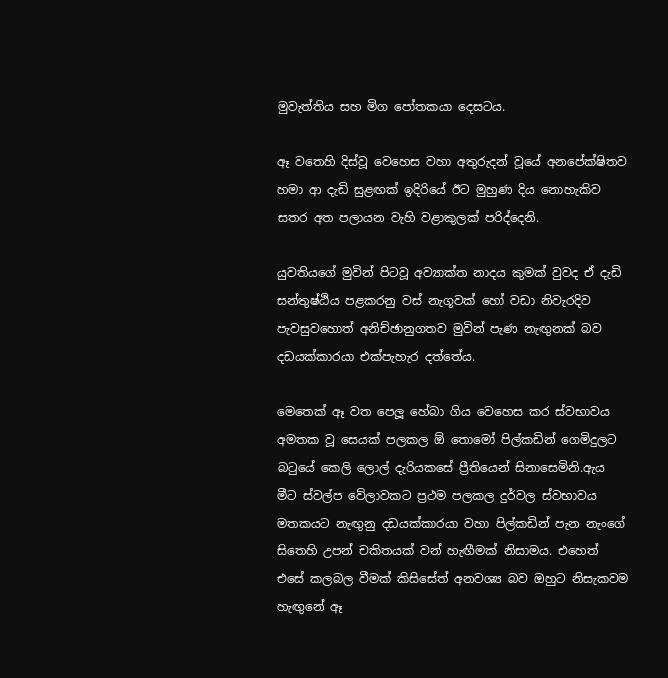මුවැත්තිය සහ මිග පෝතකයා දෙසටය.

ඈ වතෙහි දිස්වූ වෙහෙස වහා අතුරුදන් වූයේ අනපේක්ෂිතව හමා ආ දැඩි සුළඟක් ඉදිරියේ ඊට මුහුණ දිය නොහැකිව සතර අත පලායන වැහි වළාකුලක් පරිද්දෙනි.

යුවතියගේ මුවින් පිටවූ අව්‍යාක්ත නාදය කුමක් වුවද ඒ දැඩි සන්තුෂ්ඨිය පළකරනු වස් නැගූවක් හෝ වඩා නිවැරදිව පැවසුවහොත් අනිච්ඡානුගතව මුවින් පැණ නැඟුනක් බව දඩයක්කාරයා එක්පැහැර දත්තේය.

මෙතෙක් ඈ වත පෙලූ හේබා ගිය වෙහෙස කර ස්වභාවය අමතක වූ සෙයක් පලකල ඕ තොමෝ පිල්කඩින් ගෙමිදුලට බටුයේ කෙලි ලොල් දැරියකසේ ප්‍රීතියෙන් සිනාසෙමිනි.ඇය මීට ස්වල්ප වේලාවකට ප්‍රථම පලකල දුර්වල ස්වභාවය මතකයට නැඟුනු දඩයක්කාරයා වහා පිල්කඩින් පැන නැංගේ සිතෙහි උපන් චකිතයක් වන් හැඟීමක් නිසාමය. එහෙත් එසේ කලබල වීමක් කිසිසේත් අනවශ්‍ය බව ඔහුට නිසැකවම හැඟුනේ ඈ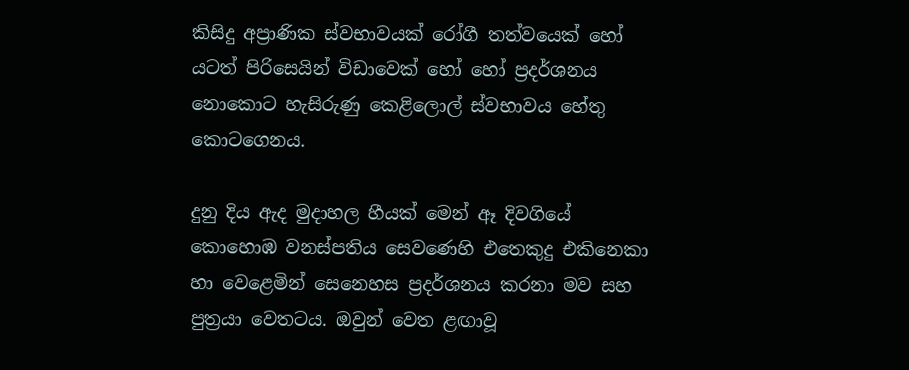කිසිදු අප්‍රාණික ස්වභාවයක් රෝගී තත්වයෙක් හෝ යටත් පිරිසෙයින් විඩාවෙක් හෝ හෝ ප්‍රදර්ශනය නොකොට හැසිරුණු කෙළිලොල් ස්වභාවය හේතු කොටගෙනය.

දුනු දිය ඇද මුදාහල හීයක් මෙන් ඈ දිවගියේ කොහොඹ වනස්පතිය සෙවණෙහි එතෙකුදු එකිනෙකා හා වෙළෙමින් සෙනෙහස ප්‍රදර්ශනය කරනා මව සහ පුත්‍රයා වෙතටය. ඔවුන් වෙත ළඟාවූ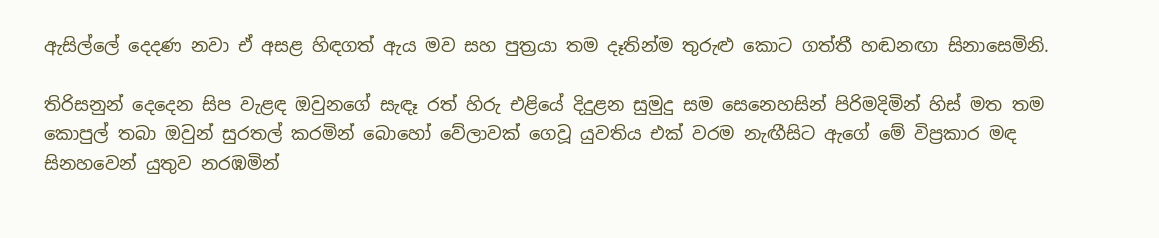ඇසිල්ලේ දෙදණ නවා ඒ අසළ හිඳගත් ඇය මව සහ පුත්‍රයා තම දෑතින්ම තුරුළු කොට ගත්තී හඬනඟා සිනාසෙමිනි.

තිරිසනුන් දෙදෙන සිප වැළඳ ඔවුනගේ සැඳෑ රත් හිරු එළියේ දිදුළන සුමුදු සම සෙනෙහසින් පිරිමදිමින් හිස් මත තම කොපුල් තබා ඔවුන් සුරතල් කරමින් බොහෝ වේලාවක් ගෙවූ යුවතිය එක් වරම නැඟීසිට ඇගේ මේ විප්‍රකාර මඳ සිනහවෙන් යුතුව නරඹමින්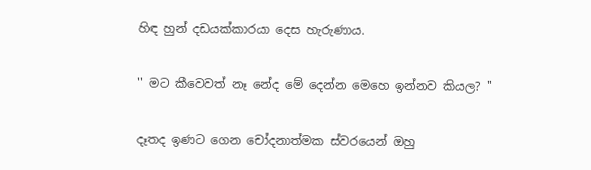හිඳ හුන් දඩයක්කාරයා දෙස හැරුණාය.

'' මට කීවෙවත් නෑ නේද මේ දෙන්න මෙහෙ ඉන්නව කියල? ''

දෑතද ඉණට ගෙන චෝදනාත්මක ස්වරයෙන් ඔහු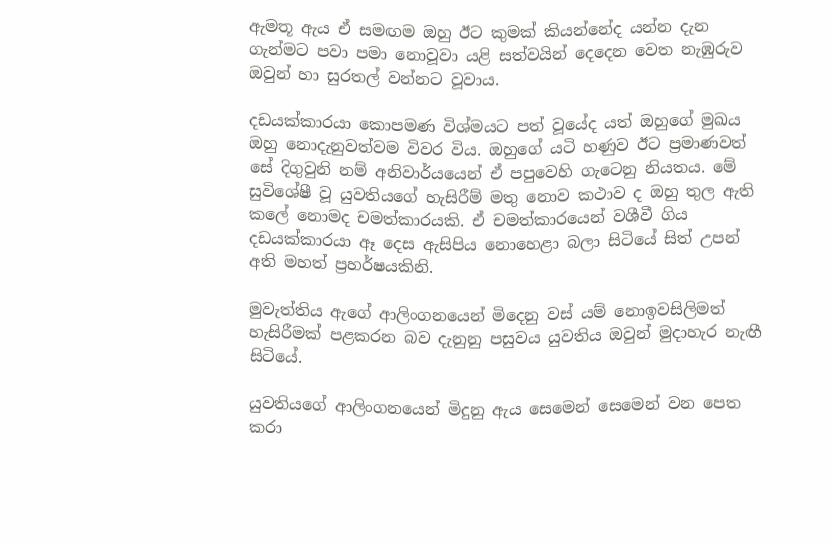ඇමතූ ඇය ඒ සමඟම ඔහු ඊට කුමක් කියන්නේද යන්න දැන ගැන්මට පවා පමා නොවූවා යළි සත්වයින් දෙදෙන වෙත නැඹුරුව ඔවුන් හා සුරතල් වන්නට වූවාය.

දඩයක්කාරයා කොපමණ විශ්මයට පත් වූයේද යත් ඔහුගේ මුඛය ඔහු නොදැනුවත්වම විවර විය. ඔහුගේ යටි හණුව ඊට ප්‍රමාණවත් සේ දිගුවුනි නම් අනිවාර්යයෙන් ඒ පපුවෙහි ගැටෙනු නියතය. මේ සුවිශේෂී වූ යුවතියගේ හැසිරීම් මතු නොව කථාව ද ඔහු තුල ඇති කලේ නොමද චමත්කාරයකි. ඒ චමත්කාරයෙන් වශීවී ගිය දඩයක්කාරයා ඈ දෙස ඇසිපිය නොහෙළා බලා සිටියේ සිත් උපන් අති මහත් ප්‍රහර්ෂයකිනි.

මුවැත්තිය ඇගේ ආලිංගනයෙන් මිදෙනු වස් යම් නොඉවසිලිමත් හැසිරීමක් පළකරන බව දැනුනු පසුවය යුවතිය ඔවුන් මුදාහැර නැඟී සිටියේ.

යුවතියගේ ආලිංගනයෙන් මිදුනු ඇය සෙමෙන් සෙමෙන් වන පෙත කරා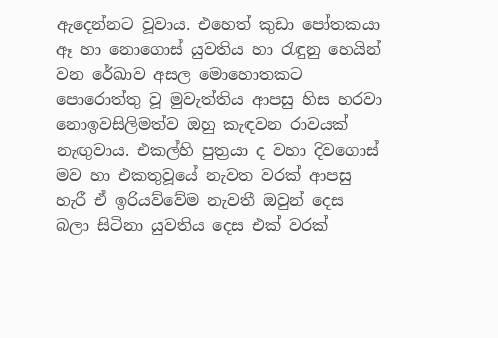ඇදෙන්නට වූවාය. එහෙත් කුඩා පෝතකයා ඈ හා නොගොස් යුවතිය හා රැඳුනු හෙයින් වන රේඛාව අසල මොහොතකට පොරොත්තු වූ මුවැත්තිය ආපසු හිස හරවා නොඉවසිලිමත්ව ඔහු කැඳවන රාවයක් නැඟුවාය. එකල්හි පුත්‍රයා ද වහා දිවගොස් මව හා එකතුවූයේ නැවත වරක් ආපසු හැරී ඒ ඉරියව්වේම නැවතී ඔවුන් දෙස බලා සිටිනා යුවතිය දෙස එක් වරක්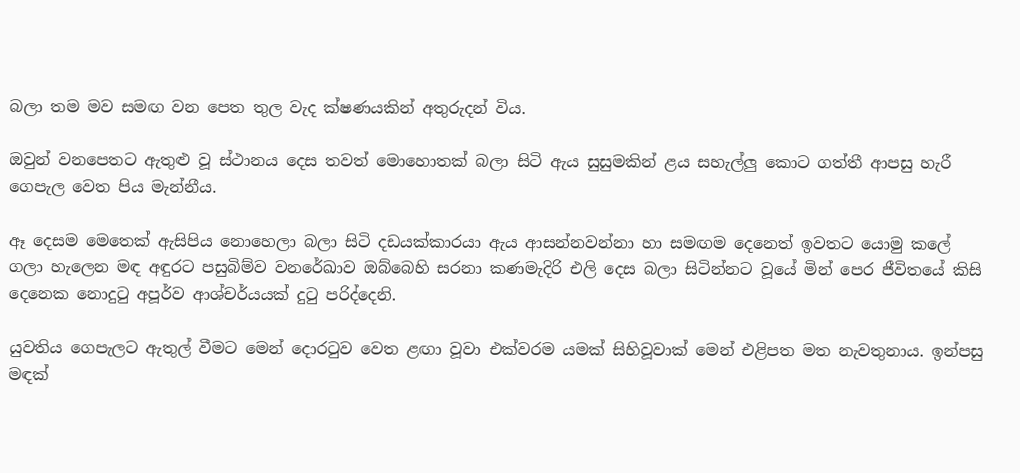බලා තම මව සමඟ වන පෙත තුල වැද ක්ෂණයකින් අතුරුදන් විය.

ඔවුන් වනපෙතට ඇතුළු වූ ස්ථානය දෙස තවත් මොහොතක් බලා සිටි ඇය සුසුමකින් ළය සහැල්ලු කොට ගත්තී ආපසු හැරී ගෙපැල වෙත පිය මැන්නීය.

ඈ දෙසම මෙතෙක් ඇසිපිය නොහෙලා බලා සිටි දඩයක්කාරයා ඇය ආසන්නවන්නා හා සමඟම දෙනෙත් ඉවතට යොමු කලේ ගලා හැලෙන මඳ අඳුරට පසුබිම්ව වනරේඛාව ඔබ්බෙහි සරනා කණමැදිරි එලි දෙස බලා සිටින්නට වූයේ මින් පෙර ජීවිතයේ කිසි දෙනෙක නොදුටු අපූර්ව ආශ්චර්යයක් දුටු පරිද්දෙනි.

යුවතිය ගෙපැලට ඇතුල් වීමට මෙන් දොරටුව වෙත ළඟා වූවා එක්වරම යමක් සිහිවූවාක් මෙන් එළිපත මත නැවතුනාය. ඉන්පසු මඳක්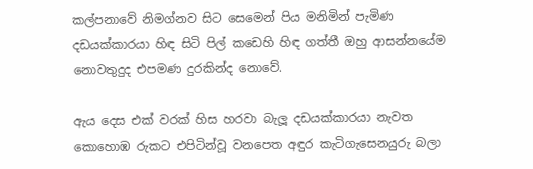කල්පනාවේ නිමග්නව සිට සෙමෙන් පිය මනිමින් පැමිණ දඩයක්කාරයා හිඳ සිටි පිල් කඩෙහි හිඳ ගත්තී ඔහු ආසන්නයේම නොවතුදුද එපමණ දුරකින්ද නොවේ.

ඇය දෙස එක් වරක් හිස හරවා බැලූ දඩයක්කාරයා නැවත කොහොඹ රුකට එපිටින්වූ වනපෙත අඳුර කැටිගැසෙනයුරු බලා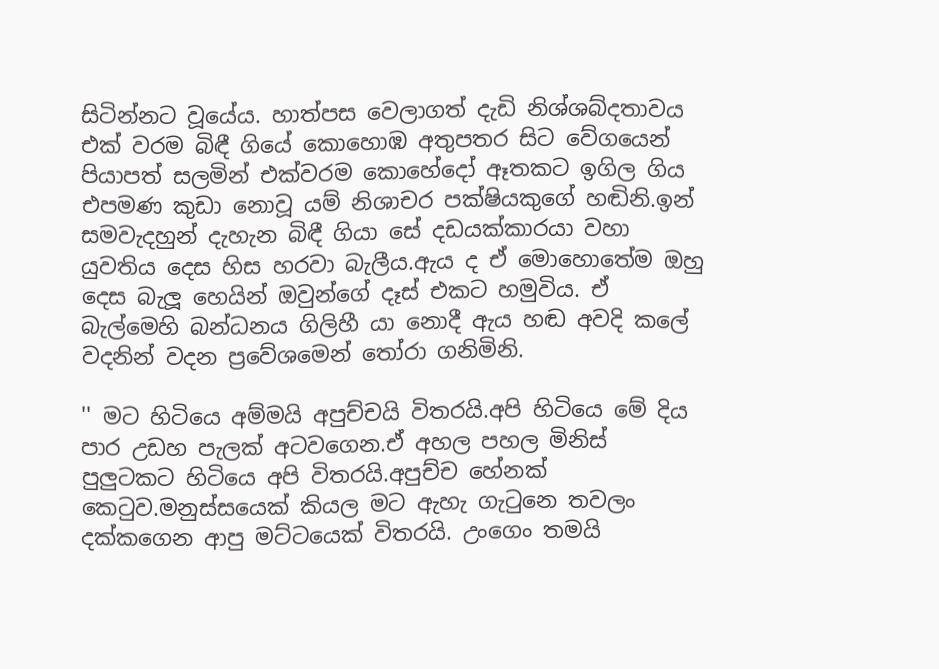සිටින්නට වූයේය. හාත්පස වෙලාගත් දැඩි නිශ්ශබ්දතාවය එක් වරම බිඳී ගියේ කොහොඹ අතුපතර සිට වේගයෙන් පියාපත් සලමින් එක්වරම කොහේදෝ ඈතකට ඉගිල ගිය එපමණ කුඩා නොවූ යම් නිශාචර පක්ෂියකුගේ හඬිනි.ඉන් සමවැදහුන් දැහැන බිඳී ගියා සේ දඩයක්කාරයා වහා යුවතිය දෙස හිස හරවා බැලීය.ඇය ද ඒ මොහොතේම ඔහු දෙස බැලූ හෙයින් ඔවුන්ගේ දෑස් එකට හමුවිය. ඒ බැල්මෙහි බන්ධනය ගිලිහී යා නොදී ඇය හඬ අවදි කලේ වදනින් වදන ප්‍රවේශමෙන් තෝරා ගනිමිනි.

'' මට හිටියෙ අම්මයි අපුච්චයි විතරයි.අපි හිටියෙ මේ දිය පාර උඩහ පැලක් අටවගෙන.ඒ අහල පහල මිනිස් පුලුටකට හිටියෙ අපි විතරයි.අපුච්ච හේනක් කෙටුව.මනුස්සයෙක් කියල මට ඇහැ ගැටුනෙ තවලං දක්කගෙන ආපු මට්ටයෙක් විතරයි. උංගෙං තමයි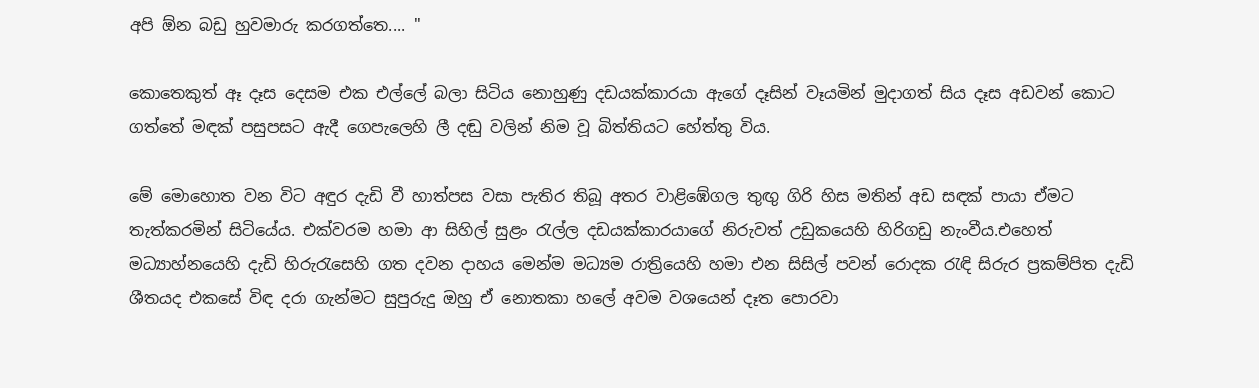අපි ඕන බඩු හුවමාරු කරගත්තෙ.... ''

කොතෙකුත් ඈ දෑස දෙසම එක එල්ලේ බලා සිටිය නොහුණු දඩයක්කාරයා ඇගේ දෑසින් වෑයමින් මුදාගත් සිය දෑස අඩවන් කොට ගත්තේ මඳක් පසුපසට ඇදී ගෙපැලෙහි ලී දඬු වලින් නිම වූ බිත්තියට හේත්තු විය.

මේ මොහොත වන විට අඳුර දැඩි වී හාත්පස වසා පැතිර තිබූ අතර වාළිඹේගල තුඟු ගිරි හිස මතින් අඩ සඳක් පායා ඒමට තැත්කරමින් සිටියේය. එක්වරම හමා ආ සිහිල් සුළං රැල්ල දඩයක්කාරයාගේ නිරුවත් උඩුකයෙහි හිරිගඩු නැංවීය.එහෙත් මධ්‍යාහ්නයෙහි දැඩි හිරුරැසෙහි ගත දවන දාහය මෙන්ම මධ්‍යම රාත්‍රියෙහි හමා එන සිසිල් පවන් රොදක රැඳි සිරුර ප්‍රකම්පිත දැඩි ශීතයද එකසේ විඳ දරා ගැන්මට සුපුරුදු ඔහු ඒ නොතකා හලේ අවම වශයෙන් දෑත පොරවා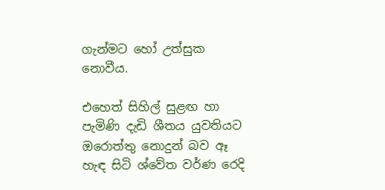ගැන්මට හෝ උත්සුක නොවීය.

එහෙත් සිහිල් සුළඟ හා පැමිණි දැඩි ශීතය යුවතියට ඔරොත්තු නොදුන් බව ඈ හැඳ සිටි ශ්වේත වර්ණ රෙදි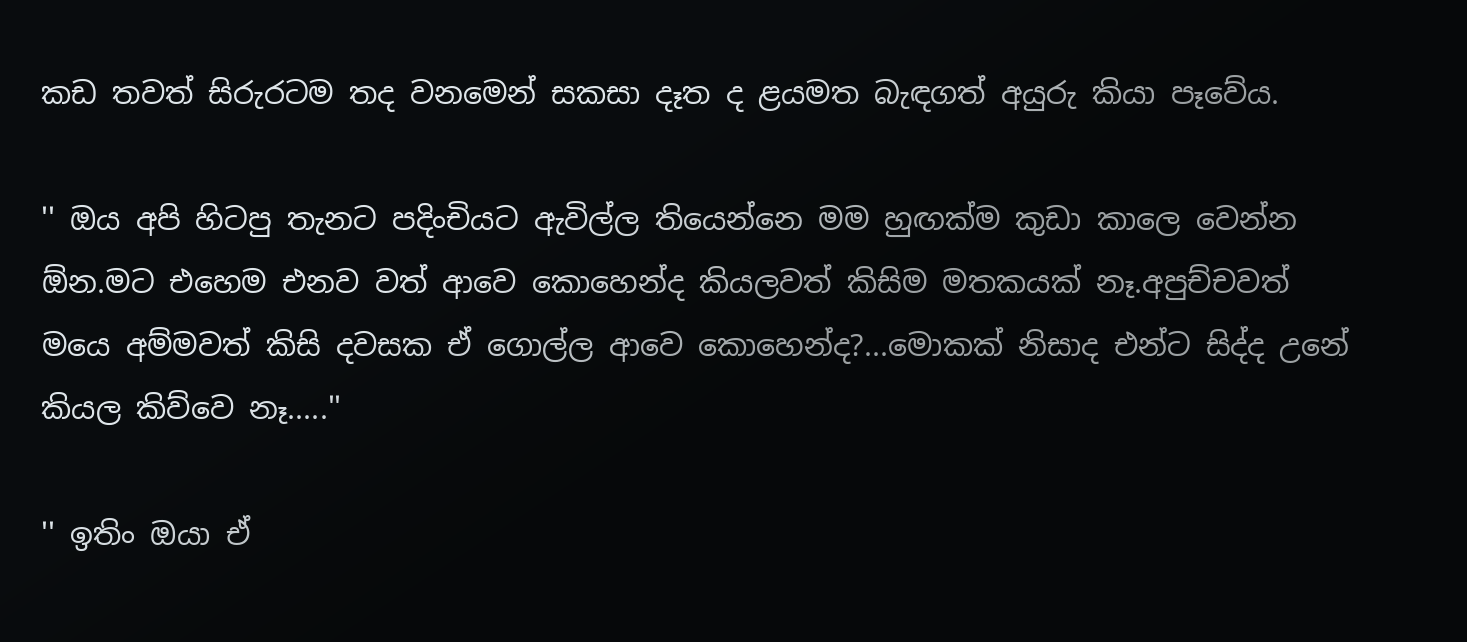කඩ තවත් සිරුරටම තද වනමෙන් සකසා දෑත ද ළයමත බැඳගත් අයුරු කියා පෑවේය.

'' ඔය අපි හිටපු තැනට පදිංචියට ඇවිල්ල තියෙන්නෙ මම හුඟක්ම කුඩා කාලෙ වෙන්න ඕන.මට එහෙම එනව වත් ආවෙ කොහෙන්ද කියලවත් කිසිම මතකයක් නෑ.අපුච්චවත් මයෙ අම්මවත් කිසි දවසක ඒ ගොල්ල ආවෙ කොහෙන්ද?...මොකක් නිසාද එන්ට සිද්ද උනේ කියල කිව්වෙ නෑ.....''

'' ඉතිං ඔයා ඒ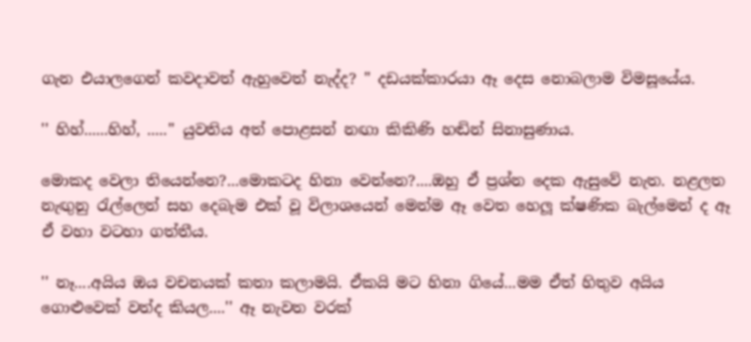ගැන එයාලගෙන් කවදාවත් ඇහුවෙත් නැද්ද? '' දඩයක්කාරයා ඈ දෙස නොබලාම විමසූයේය.

'' හිහ්......හිහ්, .....'' යුවතිය අත් පොළසන් නඟා කිකිණි හඬින් සිනාසුණාය.

මොකද වෙලා තියෙන්නෙ?...මොකටද හිනා වෙන්නෙ?....ඔහු ඒ ප්‍රශ්න දෙක ඇසුවේ නැත. නළලත නැඟුනු රැල්ලෙන් සහ දෙබැම එක් වූ විලාශයෙන් මෙන්ම ඈ වෙත හෙලූ ක්ෂණික බැල්මෙන් ද ඈ ඒ වහා වටහා ගත්තීය.

'' නෑ....අයිය ඔය වචනයක් කතා කලාමයි. ඒකයි මට හිනා ගියේ...මම ඒත් හිතුව අයිය ගොළුවෙක් වත්ද කියල....'' ඈ නැවත වරක්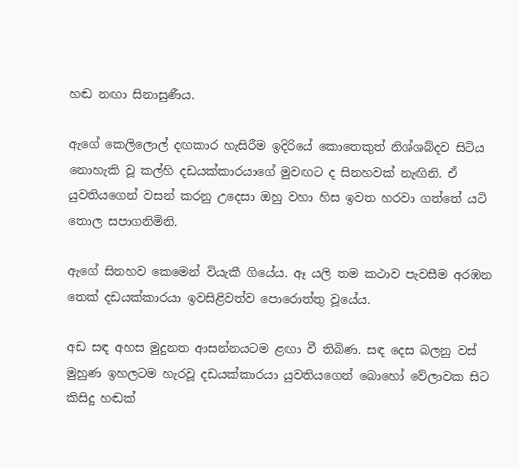හඬ නඟා සිනාසුණීය.

ඇගේ කෙලිලොල් දඟකාර හැසිරීම ඉදිරියේ කොතෙකුත් නිශ්ශබ්දව සිටිය නොහැකි වූ කල්හි දඩයක්කාරයාගේ මුවඟට ද සිනහවක් නැඟිනි. ඒ යුවතියගෙන් වසන් කරනු උදෙසා ඔහු වහා හිස ඉවත හරවා ගත්තේ යටි තොල සපාගනිමිනි.

ඇගේ සිනහව කෙමෙන් වියැකී ගියේය. ඈ යලි තම කථාව පැවසීම අරඹන තෙක් දඩයක්කාරයා ඉවසිළිවත්ව පොරොත්තු වූයේය.

අඩ සඳ අහස මුදුනත ආසන්නයටම ළඟා වී තිබිණ. සඳ දෙස බලනු වස් මුහුණ ඉහලටම හැරවූ දඩයක්කාරයා යුවතියගෙන් බොහෝ වේලාවක සිට කිසිදු හඬක්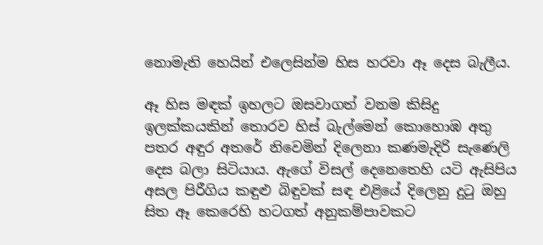නොමැති හෙයින් එලෙසින්ම හිස හරවා ඈ දෙස බැලීය.

ඈ හිස මඳක් ඉහලට ඔසවාගත් වනම කිසිදු ඉලක්කයකින් තොරව හිස් බැල්මෙන් කොහොඹ අතු පතර අඳුර අතරේ නිවෙමින් දිලෙනා කණමැදිරි සැණෙලි දෙස බලා සිටියාය. ඇගේ විසල් දෙනෙතෙහි යටි ඇසිපිය අසල පිරීගිය කඳුළු බිඳුවක් සඳ එළියේ දිලෙනු දුටු ඔහු සිත ඈ කෙරෙහි හටගත් අනුකම්පාවකට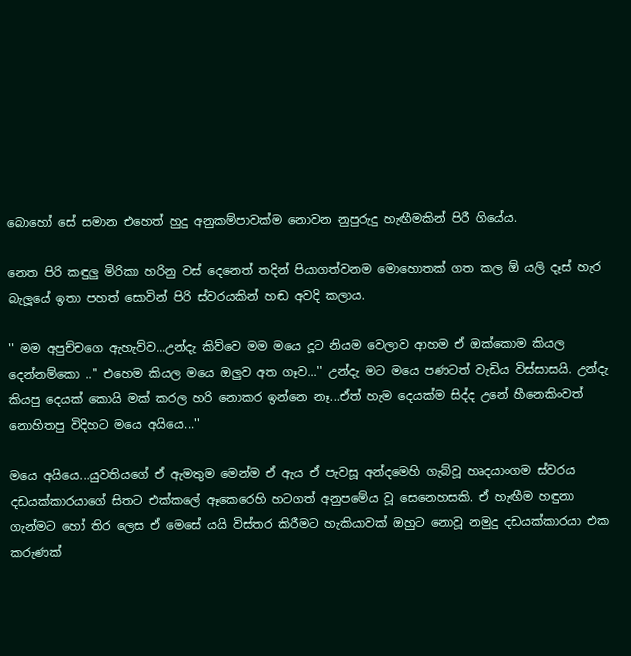බොහෝ සේ සමාන එහෙත් හුදු අනුකම්පාවක්ම නොවන නුපුරුදු හැඟීමකින් පිරී ගියේය.

නෙත පිරි කඳුලු මිරිකා හරිනු වස් දෙනෙත් තදින් පියාගත්වනම මොහොතක් ගත කල ඕ යලි දෑස් හැර බැලූයේ ඉතා පහත් සොවින් පිරි ස්වරයකින් හඬ අවදි කලාය.

'' මම අපුච්චගෙ ඇහැව්ව...උන්දැ කිව්වෙ මම මයෙ දූට නියම වෙලාව ආහම ඒ ඔක්කොම කියල දෙන්නම්කො ..'' එහෙම කියල මයෙ ඔලුව අත ගෑව...'' උන්දැ මට මයෙ පණටත් වැඩිය විස්සාසයි. උන්දැ කියපු දෙයක් කොයි මක් කරල හරි නොකර ඉන්නෙ නෑ...ඒත් හැම දෙයක්ම සිද්ද උනේ හීනෙකිංවත් නොහිතපු විදිහට මයෙ අයියෙ...''

මයෙ අයියෙ...යුවතියගේ ඒ ඇමතුම මෙන්ම ඒ ඇය ඒ පැවසූ අන්දමෙහි ගැබ්වූ හෘදයාංගම ස්වරය දඩයක්කාරයාගේ සිතට එක්කලේ ඈකෙරෙහි හටගත් අනුපමේය වූ සෙනෙහසකි. ඒ හැඟීම හඳුනා ගැන්මට හෝ තිර ලෙස ඒ මෙසේ යයි විස්තර කිරීමට හැකියාවක් ඔහුට නොවූ නමුදු දඩයක්කාරයා එක කරුණක්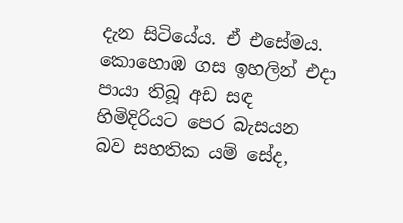දැන සිටියේය. ඒ එසේමය. කොහොඹ ගස ඉහලින් එදා පායා තිබූ අඩ සඳ හිමිදිරියට පෙර බැසයන බව සහතික යම් සේද,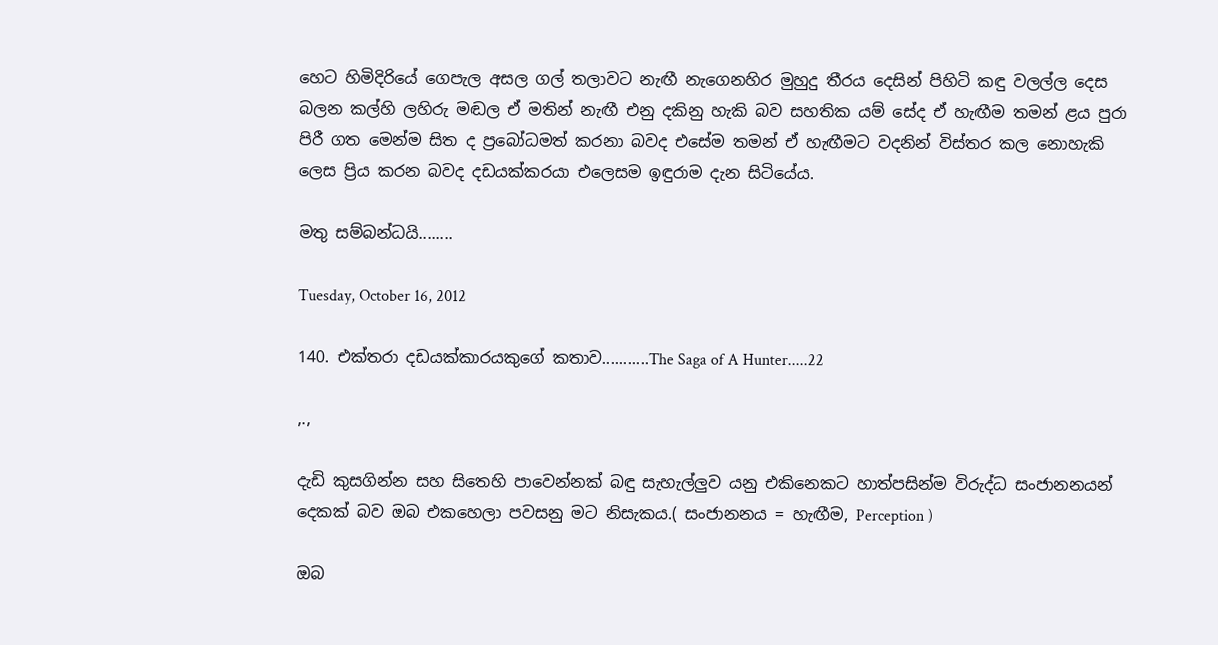හෙට හිමිදිරියේ ගෙපැල අසල ගල් තලාවට නැඟී නැගෙනහිර මුහුදු තීරය දෙසින් පිහිටි කඳු වලල්ල දෙස බලන කල්හි ලහිරු මඬල ඒ මතින් නැඟී එනු දකිනු හැකි බව සහතික යම් සේද ඒ හැඟීම තමන් ළය පුරා පිරී ගත මෙන්ම සිත ද ප්‍රබෝධමත් කරනා බවද එසේම තමන් ඒ හැඟීමට වදනින් විස්තර කල නොහැකි ලෙස ප්‍රිය කරන බවද දඩයක්කරයා එලෙසම ඉඳුරාම දැන සිටියේය.

මතු සම්බන්ධයි........

Tuesday, October 16, 2012

140. එක්තරා දඩයක්කාරයකුගේ කතාව...........The Saga of A Hunter.....22

,.,

දැඩි කුසගින්න සහ සිතෙහි පාවෙන්නක් බඳු සැහැල්ලුව යනු එකිනෙකට හාත්පසින්ම විරුද්ධ සංජානනයන් දෙකක් බව ඔබ එකහෙලා පවසනු මට නිසැකය.( සංජානනය = හැඟීම, Perception )

ඔබ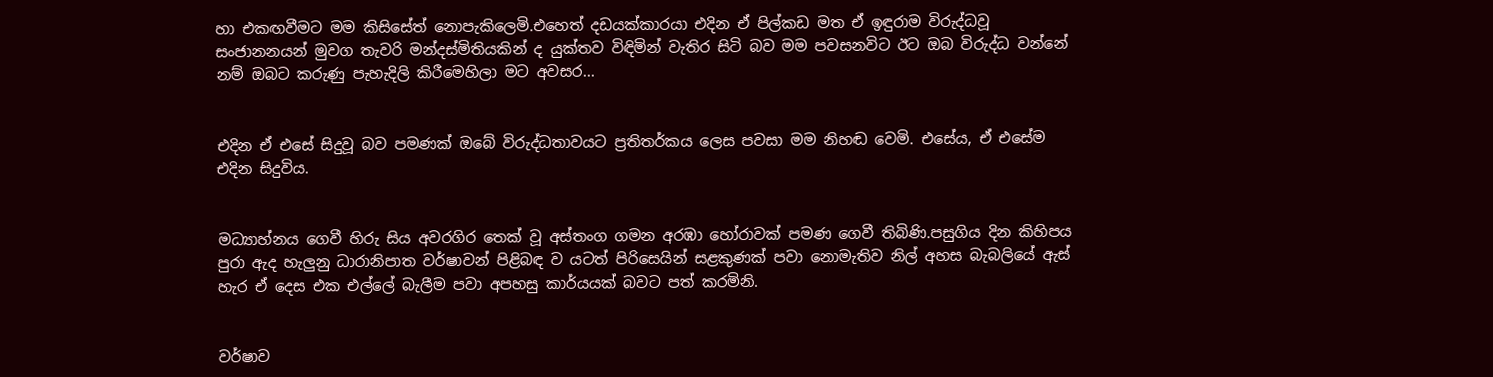හා එකඟවීමට මම කිසිසේත් නොපැකිලෙමි.එහෙත් දඩයක්කාරයා එදින ඒ පිල්කඩ මත ඒ ඉඳුරාම විරුද්ධවූ සංජානනයන් මුවග තැවරි මන්දස්මිතියකින් ද යුක්තව විඳිමින් වැතිර සිටි බව මම පවසනවිට ඊට ඔබ විරුද්ධ වන්නේ නම් ඔබට කරුණු පැහැදිලි කිරීමෙහිලා මට අවසර...


එදින ඒ එසේ සිදුවූ බව පමණක් ඔබේ විරුද්ධතාවයට ප්‍රතිතර්කය ලෙස පවසා මම නිහඬ වෙමි. එසේය, ඒ එසේම එදින සිදුවිය.


මධ්‍යාහ්නය ගෙවී හිරු සිය අවරගිර තෙක් වූ අස්තංග ගමන අරඹා හෝරාවක් පමණ ගෙවී තිබිණි.පසුගිය දින කිහිපය පුරා ඇද හැලුනු ධාරානිපාත වර්ෂාවන් පිළිබඳ ව යටත් පිරිසෙයින් සළකුණක් පවා නොමැතිව නිල් අහස බැබලියේ ඇස් හැර ඒ දෙස එක එල්ලේ බැලීම පවා අපහසු කාර්යයක් බවට පත් කරමිනි.


වර්ෂාව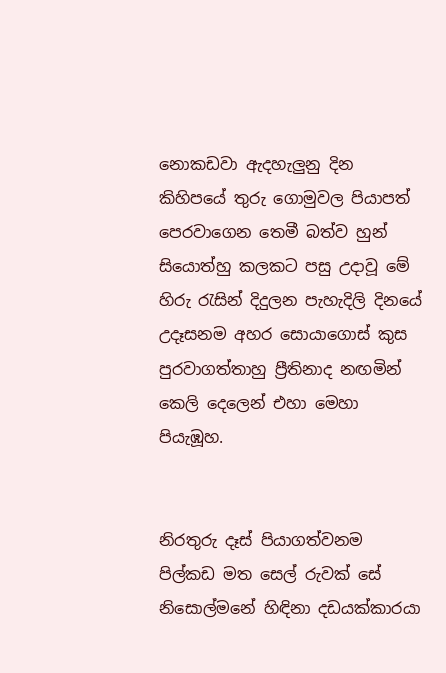නොකඩවා ඇදහැලුනු දින කිහිපයේ තුරු ගොමුවල පියාපත් පෙරවාගෙන තෙමී බත්ව හුන් සියොත්හු කලකට පසු උදාවූ මේ හිරු රැසින් දිදුලන පැහැදිලි දිනයේ උදෑසනම අහර සොයාගොස් කුස පුරවාගත්තාහු ප්‍රීතිනාද නඟමින් කෙලි දෙලෙන් එහා මෙහා පියැඹූහ.


නිරතුරු දෑස් පියාගත්වනම පිල්කඩ මත සෙල් රුවක් සේ නිසොල්මනේ හිඳිනා දඩයක්කාරයා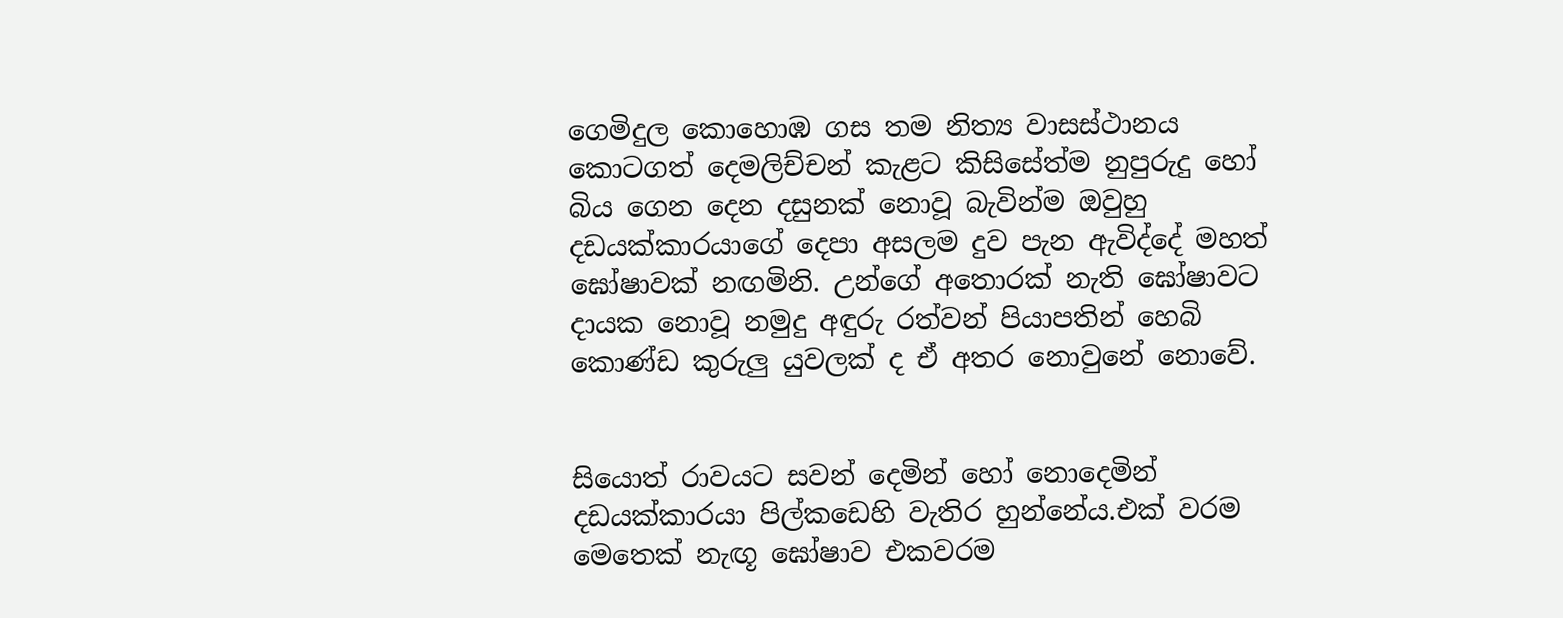ගෙමිදුල කොහොඹ ගස තම නිත්‍ය වාසස්ථානය කොටගත් දෙමලිච්චන් කැළට කිසිසේත්ම නුපුරුදු හෝ බිය ගෙන දෙන දසුනක් නොවූ බැවින්ම ඔවුහු දඩයක්කාරයාගේ දෙපා අසලම දුව පැන ඇවිද්දේ මහත් ඝෝෂාවක් නඟමිනි. උන්ගේ අතොරක් නැති ඝෝෂාවට දායක නොවූ නමුදු අඳුරු රත්වන් පියාපතින් හෙබි කොණ්ඩ කුරුලු යුවලක් ද ඒ අතර නොවුනේ නොවේ.


සියොත් රාවයට සවන් දෙමින් හෝ නොදෙමින් දඩයක්කාරයා පිල්කඩෙහි වැතිර හුන්නේය.එක් වරම මෙතෙක් නැඟූ ඝෝෂාව එකවරම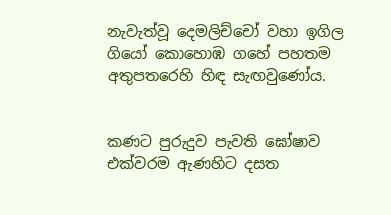නැවැත්වූ දෙමලිච්චෝ වහා ඉගිල ගියෝ කොහොඹ ගහේ පහතම අතුපතරෙහි හිඳ සැඟවුණෝය.


කණට පුරුදුව පැවති ඝෝෂාව එක්වරම ඇණහිට දසත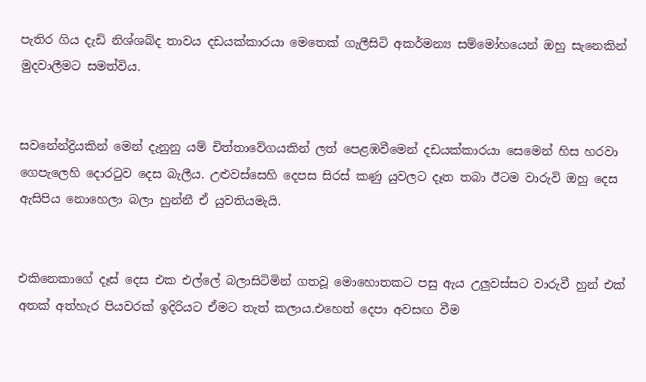පැතිර ගිය දැඩි නිශ්ශබ්ද තාවය දඩයක්කාරයා මෙතෙක් ගැලීසිටි අකර්මන්‍ය සම්මෝහයෙන් ඔහු සැනෙකින් මුදවාලීමට සමත්විය.


සවනේන්ද්‍රියකින් මෙන් දැනුනු යම් චිත්තාවේගයකින් ලත් පෙළඹවීමෙන් දඩයක්කාරයා සෙමෙන් හිස හරවා ගෙපැලෙහි දොරටුව දෙස බැලීය. උළුවස්සෙහි දෙපස සිරස් කණු යුවලට දෑත තබා ඊටම වාරුවි ඔහු දෙස ඇසිපිය නොහෙලා බලා හුන්නී ඒ යුවතියමැයි.


එකිනෙකාගේ දෑස් දෙස එක එල්ලේ බලාසිටිමින් ගතවූ මොහොතකට පසු ඇය උලුවස්සට වාරුවී හුන් එක් අතක් අත්හැර පියවරක් ඉදිරියට ඒමට තැත් කලාය.එහෙත් දෙපා අවසඟ වීම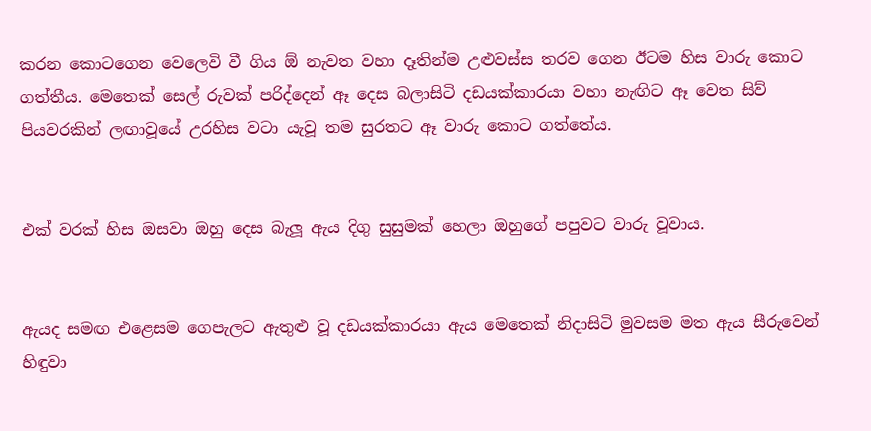කරන කොටගෙන වෙලෙවි වී ගිය ඕ නැවත වහා දෑතින්ම උළුවස්ස තරව ගෙන ඊටම හිස වාරු කොට ගත්තීය. මෙතෙක් සෙල් රුවක් පරිද්දෙන් ඈ දෙස බලාසිටි දඩයක්කාරයා වහා නැඟිට ඈ වෙත සිව් පියවරකින් ලඟාවූයේ උරහිස වටා යැවූ තම සුරතට ඈ වාරු කොට ගත්තේය.


එක් වරක් හිස ඔසවා ඔහු දෙස බැලූ ඇය දිගු සුසුමක් හෙලා ඔහුගේ පපුවට වාරු වූවාය.


ඇයද සමඟ එළෙසම ගෙපැලට ඇතුළු වූ දඩයක්කාරයා ඇය මෙතෙක් නිදාසිටි මුවසම මත ඇය සීරුවෙන් හිඳුවා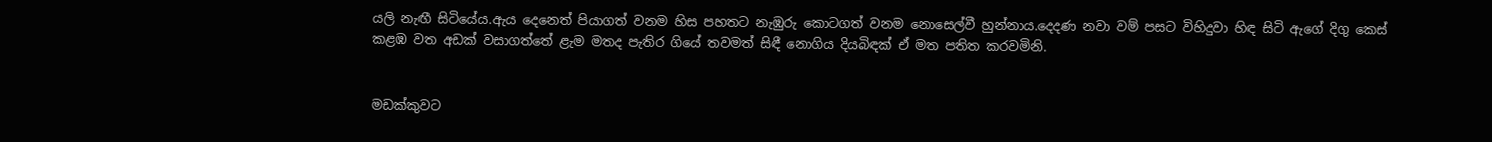යලි නැඟී සිටියේය.ඇය දෙනෙත් පියාගත් වනම හිස පහතට නැඹුරු කොටගත් වනම නොසෙල්වී හුන්නාය.දෙදණ නවා වම් පසට විහිදුවා හිඳ සිටි ඇගේ දිගු කෙස් කළඹ වත අඩක් වසාගත්තේ ළැම මතද පැතිර ගියේ තවමත් සිඳී නොගිය දියබිඳක් ඒ මත පතිත කරවමිනි.


මඩක්කුවට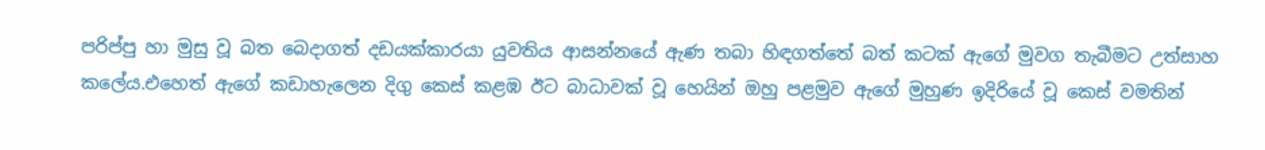පරිප්පු හා මුසු වූ බත බෙදාගත් දඩයක්කාරයා යුවතිය ආසන්නයේ ඇණ තබා හිඳගත්තේ බත් කටක් ඇගේ මුවග තැබීමට උත්සාහ කලේය.එහෙත් ඇගේ කඩාහැලෙන දිගු කෙස් කළඹ ඊට බාධාවක් වූ හෙයින් ඔහු පළමුව ඇගේ මුහුණ ඉදිරියේ වූ කෙස් වමතින්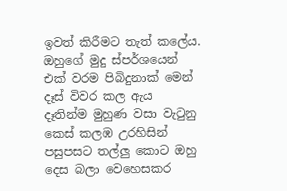ඉවත් කිරීමට තැත් කලේය. ඔහුගේ මුදු ස්පර්ශයෙන් එක් වරම පිබිදුනාක් මෙන් දෑස් විවර කල ඇය දෑතින්ම මුහුණ වසා වැටුනු කෙස් කලඹ උරහිසින් පසුපසට තල්ලු කොට ඔහු දෙස බලා වෙහෙසකර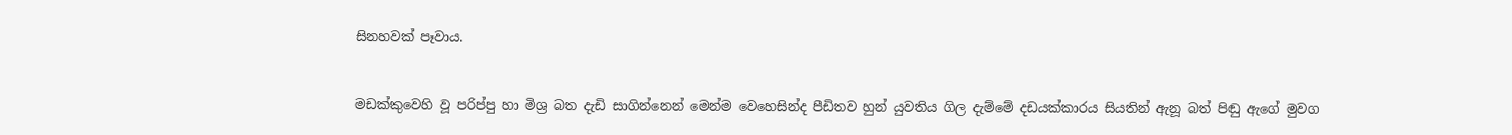සිනහවක් පෑවාය.


මඩක්කුවෙහි වූ පරිප්පු හා මිශ්‍ර බත දැඩි සාගින්නෙන් මෙන්ම වෙහෙසින්ද පීඩිතව හුන් යුවතිය ගිල දැම්මේ දඩයක්කාරය සියතින් ඇනූ බත් පිඬු ඇගේ මුවග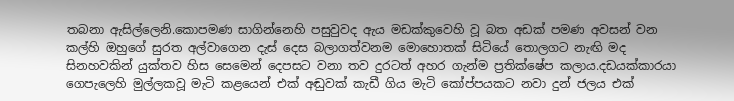තබනා ඇසිල්ලෙනි.කොපමණ සාගින්නෙහි පසුවුවද ඇය මඩක්කුවෙහි වූ බත අඩක් පමණ අවසන් වන කල්හි ඔහුගේ සුරත අල්වාගෙන දැස් දෙස බලාගත්වනම මොහොතක් සිටියේ තොලගට නැඟි මද සිනහවකින් යුක්තව හිස සෙමෙන් දෙපසට වනා තව දුරටත් අහර ගැන්ම ප්‍රතික්ෂේප කලාය.දඩයක්කාරයා ගෙපැලෙහි මුල්ලකවූ මැටි කළයෙන් එක් අඬුවක් කැඩී ගිය මැටි කෝප්පයකට නවා දුන් ජලය එක්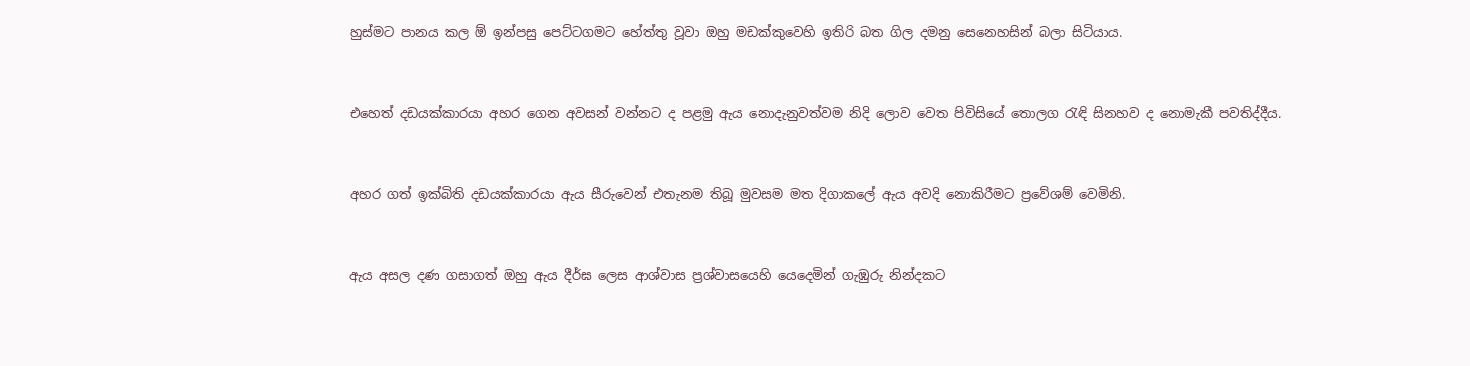හුස්මට පානය කල ඕ ඉන්පසු පෙට්ටගමට හේත්තු වූවා ඔහු මඩක්කුවෙහි ඉතිරි බත ගිල දමනු සෙනෙහසින් බලා සිටියාය.


එහෙත් දඩයක්කාරයා අහර ගෙන අවසන් වන්නට ද පළමු ඇය නොදැනුවත්වම නිදි ලොව වෙත පිවිසියේ තොලග රැඳි සිනහව ද නොමැකී පවතිද්දීය.


අහර ගත් ඉක්බිති දඩයක්කාරයා ඇය සීරුවෙන් එතැනම තිබූ මුවසම මත දිගාකලේ ඇය අවදි නොකිරීමට ප්‍රවේශම් වෙමිනි.


ඇය අසල දණ ගසාගත් ඔහු ඇය දීර්ඝ ලෙස ආශ්වාස ප්‍රශ්වාසයෙහි යෙදෙමින් ගැඹුරු නින්දකට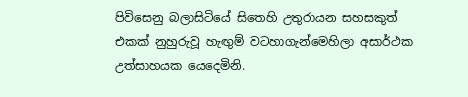පිවිසෙනු බලාසිටියේ සිතෙහි උතුරායන සහසකුත් එකක් නුහුරුවූ හැඟුම් වටහාගැන්මෙහිලා අසාර්ථක උත්සාහයක යෙදෙමිනි.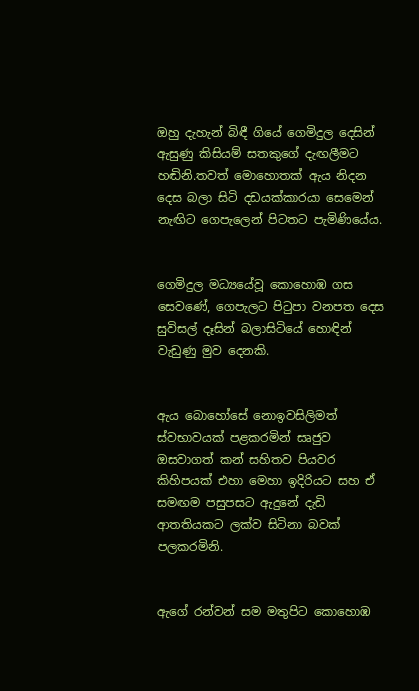ඔහු දැහැන් බිඳී ගියේ ගෙමිදුල දෙසින් ඇසුණු කිසියම් සතකුගේ දැඟලීමට හඬිනි.තවත් මොහොතක් ඇය නිදන දෙස බලා සිටි දඩයක්කාරයා සෙමෙන් නැඟිට ගෙපැලෙන් පිටතට පැමිණියේය.


ගෙමිදුල මධ්‍යයේවූ කොහොඹ ගස සෙවණේ, ගෙපැලට පිටුපා වනපත දෙස සුවිසල් දෑසින් බලාසිටියේ හොඳින් වැඩුණු මුව දෙනකි.


ඇය බොහෝසේ නොඉවසිලිමත් ස්වභාවයක් පළකරමින් සෘජුව ඔසවාගත් කන් සහිතව පියවර කිහිපයක් එහා මෙහා ඉදිරියට සහ ඒ සමඟම පසුපසට ඇදුනේ දැඩි ආතතියකට ලක්ව සිටිනා බවක් පලකරමිනි.


ඇගේ රන්වන් සම මතුපිට කොහොඹ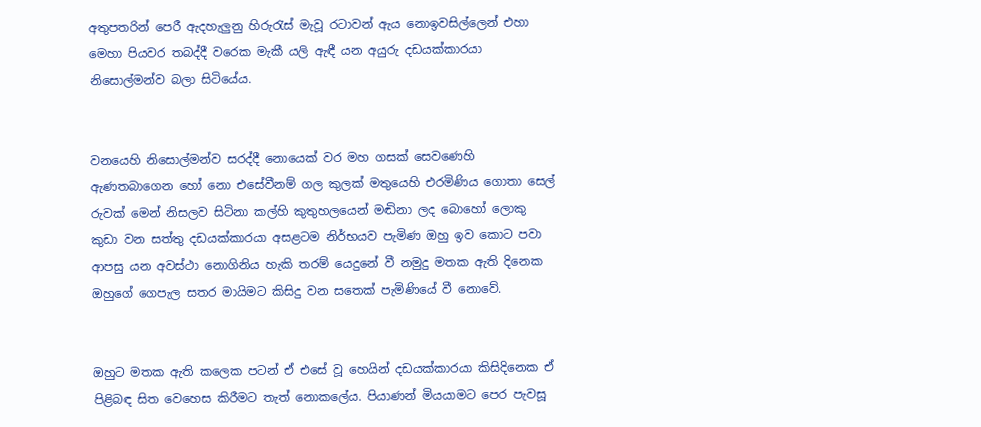අතුපතරින් පෙරී ඇදහැලුනු හිරුරැස් මැවූ රටාවන් ඇය නොඉවසිල්ලෙන් එහා මෙහා පියවර තබද්දී වරෙක මැකී යලි ඇඳී යන අයුරු දඩයක්කාරයා නිසොල්මන්ව බලා සිටියේය.


වනයෙහි නිසොල්මන්ව සරද්දී නොයෙක් වර මහ ගසක් සෙවණෙහි ඇණතබාගෙන හෝ නො එසේවීනම් ගල කුලක් මතුයෙහි එරමිණිය ගොතා සෙල් රුවක් මෙන් නිසලව සිටිනා කල්හි කුතුහලයෙන් මඬිනා ලද බොහෝ ලොකු කුඩා වන සත්තු දඩයක්කාරයා අසළටම නිර්භයව පැමිණ ඔහු ඉව කොට පවා ආපසු යන අවස්ථා නොගිනිය හැකි තරම් යෙදුනේ වී නමුදු මතක ඇති දිනෙක ඔහුගේ ගෙපැල සතර මායිමට කිසිදු වන සතෙක් පැමිණියේ වී නොවේ.


ඔහුට මතක ඇති කලෙක පටන් ඒ එසේ වූ හෙයින් දඩයක්කාරයා කිසිදිනෙක ඒ පිළිබඳ සිත වෙහෙස කිරීමට තැත් නොකලේය. පියාණන් මියයාමට පෙර පැවසූ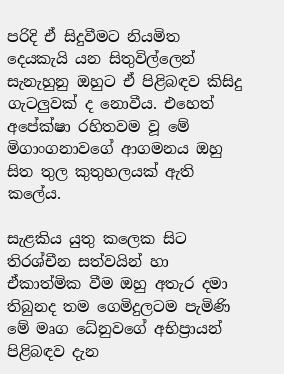පරිදි ඒ සිදුවීමට නියමිත දෙයකැයි යන සිතුවිල්ලෙන් සැනැහුනු ඔහුට ඒ පිළිබඳව කිසිදු ගැටලුවක් ද නොවීය. එහෙත් අපේක්ෂා රහිතවම වූ මේ මිගාංගනාවගේ ආගමනය ඔහු සිත තුල කුතුහලයක් ඇති කලේය.

සැළකිය යුතු කලෙක සිට තිරශ්චීන සත්වයින් හා ඒකාත්මික වීම ඔහු අතැර දමා තිබුනද තම ගෙමිදුලටම පැමිණි මේ මෘග ධේනුවගේ අභිප්‍රායන් පිළිබඳව දැන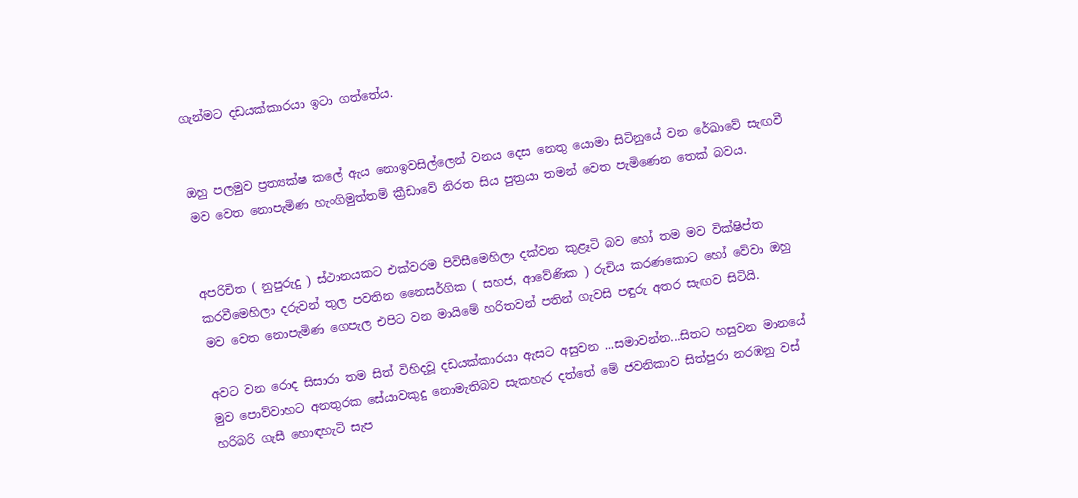ගැන්මට දඩයක්කාරයා ඉටා ගත්තේය.


ඔහු පලමුව ප්‍රත්‍යක්ෂ කලේ ඇය නොඉවසිල්ලෙන් වනය දෙස නෙතු යොමා සිටිනුයේ වන රේඛාවේ සැඟවී මව වෙත නොපැමිණ හැංගිමුත්තම් ක්‍රීඩාවේ නිරත සිය පුත්‍රයා තමන් වෙත පැමිණෙන තෙක් බවය.


අපරිචිත ( නුපුරුදු ) ස්ථානයකට එක්වරම පිවිසීමෙහිලා දක්වන කුළෑටි බව හෝ තම මව වික්ෂිප්ත කරවීමෙහිලා දරුවන් තුල පවතින නෛසර්ගික ( සහජ, ආවේණික ) රුචිය කරණකොට හෝ වේවා ඔහු මව වෙත නොපැමිණ ගෙපැල එපිට වන මායිමේ හරිතවන් පතින් ගැවසි පඳුරු අතර සැඟව සිටියි.

අවට වන රොද සිසාරා තම සිත් විහිදවූ දඩයක්කාරයා ඇසට අසුවන ...සමාවන්න...සිතට හසුවන මානයේ මුව පොව්වාහට අනතුරක සේයාවකුදු නොමැතිබව සැකහැර දත්තේ මේ ජවනිකාව සිත්පුරා නරඹනු වස් හරිබරි ගැසී හොඳහැටි සැප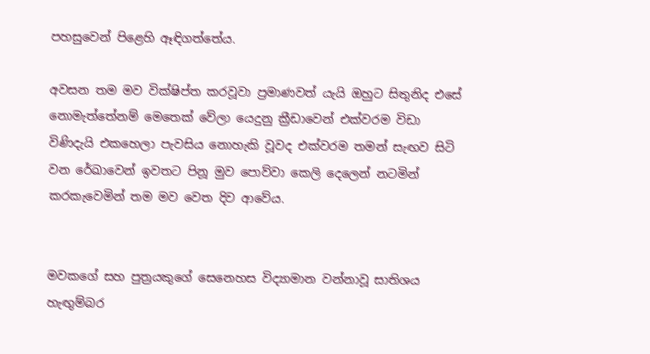පහසුවෙන් පිළෙහි ඈඳිගත්තේය.

අවසන තම මව වික්ෂිප්ත කරවූවා ප්‍රමාණවත් යැයි ඔහුට සිතුනිද එසේ නොමැත්තේනම් මෙතෙක් වේලා යෙදුනු ක්‍රීඩාවෙන් එක්වරම විඩා විණිදැයි එකහෙලා පැවසිය නොහැකි වූවද එක්වරම තමන් සැඟව සිටි වන රේඛාවෙන් ඉවතට පිනූ මුව පොව්වා කෙලි දෙලෙන් නටමින් කරකැවෙමින් තම මව වෙත දිව ආවේය.


මවකගේ සහ පුත්‍රයකුගේ සෙනෙහස විද්‍යාමාන වන්නාවූ සාතිශය හැඟුම්බර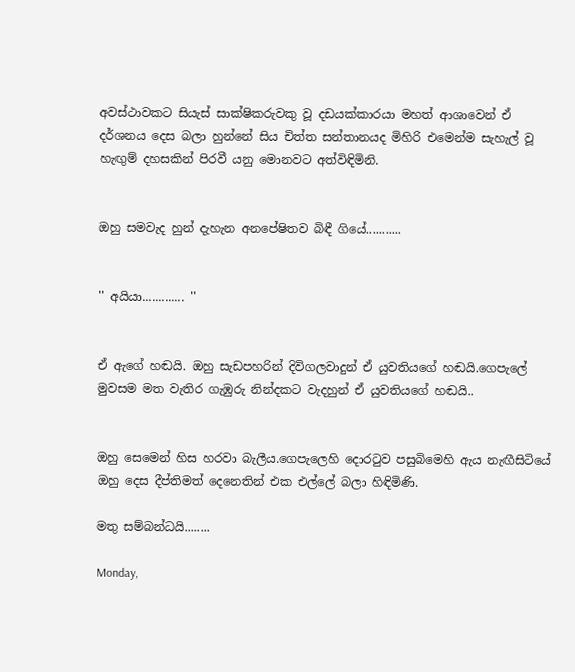අවස්ථාවකට සි‍යැස් සාක්ෂිකරුවකු වූ දඩයක්කාරයා මහත් ආශාවෙන් ඒ දර්ශනය දෙස බලා හුන්නේ සිය චිත්ත සන්තානයද මිහිරි එමෙන්ම සැහැල් වූ හැඟුම් දහසකින් පිරවී යනු මොනවට අත්විඳිමිනි.


ඔහු සමවැද හුන් දැහැන අනපේෂිතව බිඳී ගියේ...........


'' අයියා............. ''


ඒ ඇගේ හඬයි. ඔහු සැඩපහරින් දිවිගලවාදුන් ඒ යුවතියගේ හඬයි.ගෙපැලේ මුවසම මත වැතිර ගැඹුරු නින්දකට වැදහුන් ඒ යුවතියගේ හඬයි..


ඔහු සෙමෙන් හිස හරවා බැලීය.ගෙපැලෙහි දොරටුව පසුබිමෙහි ඇය නැඟීසිටියේ ඔහු දෙස දීප්තිමත් දෙනෙතින් එක එල්ලේ බලා හිඳිමිණි.

මතු සම්බන්ධයි........

Monday,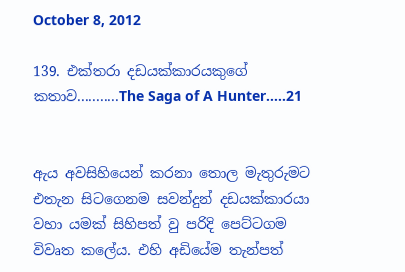October 8, 2012

139. එක්තරා දඩයක්කාරයකුගේ කතාව...........The Saga of A Hunter.....21


ඇය අවසිහියෙන් කරනා තොල මැතුරුමට එතැන සිටගෙනම සවන්දුන් දඩයක්කාරයා වහා යමක් සිහිපත් වු පරිදි පෙට්ටගම විවෘත කලේය. එහි අඩියේම තැන්පත්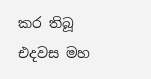කර තිබූ එදවස මහ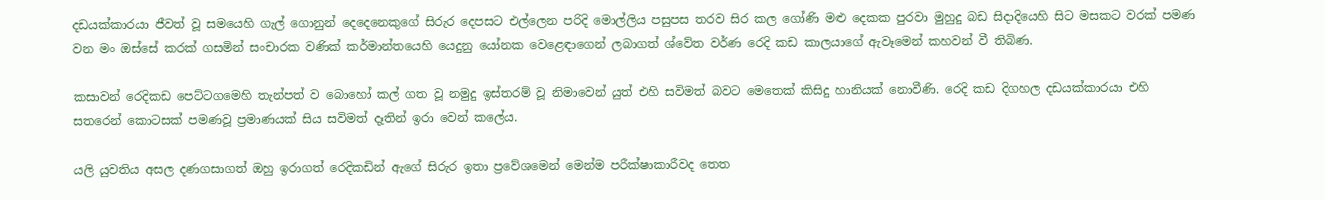දඩයක්කාරයා ජීවත් වූ සමයෙහි ගැල් ගොනුන් දෙදෙනෙකුගේ සිරුර දෙපසට එල්ලෙන පරිදි මොල්ලිය පසුපස තරව සිර කල ගෝණි මළු දෙකක පුරවා මුහුදු බඩ සිදාදියෙහි සිට මසකට වරක් පමණ වන මං ඔස්සේ කරක් ගසමින් සංචාරක වණික් කර්මාන්තයෙහි යෙදුනු යෝනක වෙළෙඳාගෙන් ලබාගත් ශ්වේත වර්ණ රෙදි කඩ කාලයාගේ ඇවෑමෙන් කහවන් වී තිබිණ.

කසාවන් රෙදිකඩ පෙට්ටගමෙහි තැන්පත් ව බොහෝ කල් ගත වූ නමුදු ඉස්තරම් වූ නිමාවෙන් යුත් එහි සවිමත් බවට මෙතෙක් කිසිදු හානියක් නොවීණි. රෙදි කඩ දිගහල දඩයක්කාරයා එහි සතරෙන් කොටසක් පමණවූ ප්‍රමාණයක් සිය සවිමත් දෑතින් ඉරා වෙන් කලේය.

යලි යුවතිය අසල දණගසාගත් ඔහු ඉරාගත් රෙදිකඩින් ඇගේ සිරුර ඉතා ප්‍රවේශමෙන් මෙන්ම පරීක්ෂාකාරීවද තෙත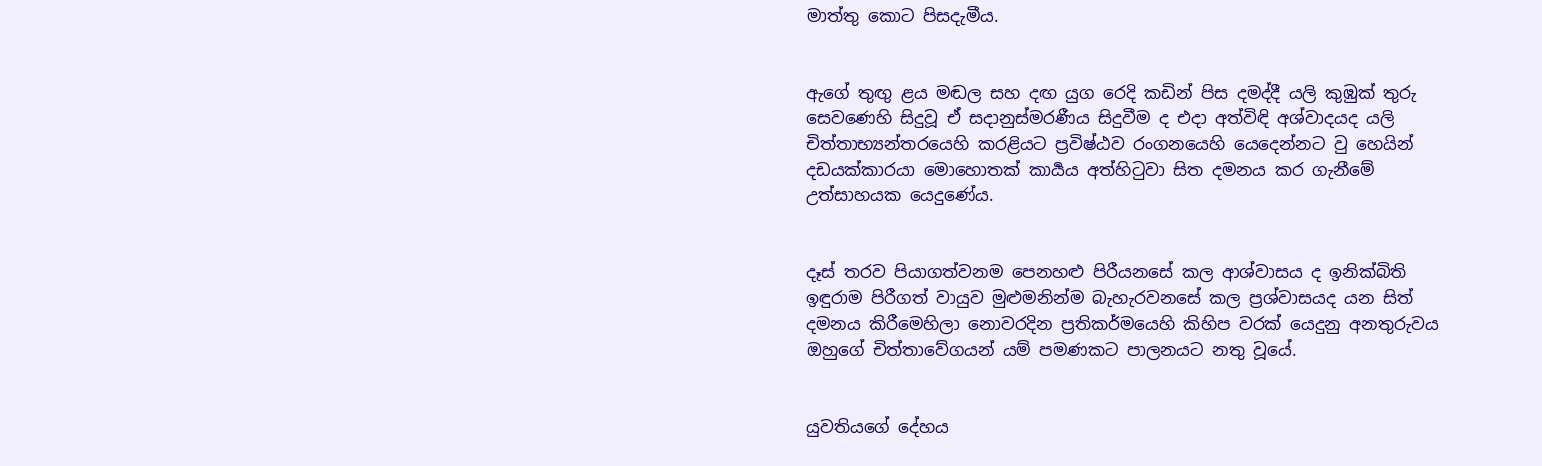මාත්තු කොට පිසදැමීය.


ඇගේ තුඟු ළය මඬල සහ දඟ යුග රෙදි කඩින් පිස දමද්දී යලි කුඹුක් තුරු සෙවණෙහි සිදුවූ ඒ සදානුස්මරණීය සිදුවීම ද එදා අත්විඳි අශ්වාදයද යලි චිත්තාභ්‍යන්තරයෙහි කරළියට ප්‍රවිෂ්ඨව රංගනයෙහි යෙදෙන්නට වු හෙයින් දඩයක්කාරයා මොහොතක් කාර්‍යය අත්හිටුවා සිත දමනය කර ගැනීමේ උත්සාහයක යෙදුණේය.


දෑස් තරව පියාගත්වනම පෙනහළු පිරීයනසේ කල ආශ්වාසය ද ඉනික්බිති ඉඳුරාම පිරීගත් වායුව මුළුමනින්ම බැහැරවනසේ කල ප්‍රශ්වාසයද යන සිත් දමනය කිරීමෙහිලා නොවරදින ප්‍රතිකර්මයෙහි කිහිප වරක් යෙදුනු අනතුරුවය ඔහුගේ චිත්තාවේගයන් යම් පමණකට පාලනයට නතු වූයේ.


යුවතියගේ දේහය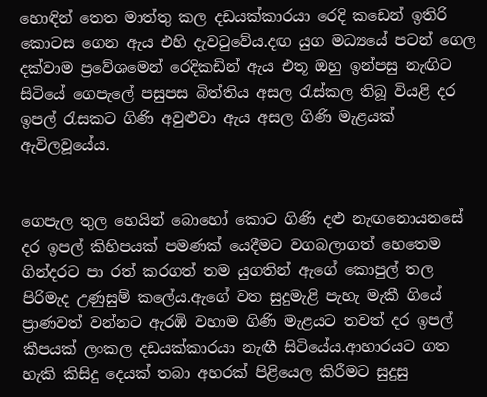හොඳින් තෙත මාත්තු කල දඩයක්කාරයා රෙදි කඩෙන් ඉතිරි කොටස ගෙන ඇය එහි දැවටුවේය.දඟ යුග මධ්‍යයේ පටන් ගෙල දක්වාම ප්‍රවේශමෙන් රෙදිකඩින් ඇය එතූ ඔහු ඉන්පසු නැඟිට සිටියේ ගෙපැලේ පසුපස බිත්තිය අසල රැස්කල තිබූ වියළි දර ඉපල් රැසකට ගිණි අවුළුවා ඇය අසල ගිණි මැළයක් ඇවිලවූයේය.


ගෙපැල තුල හෙයින් බොහෝ කොට ගිණි දළු නැඟනොයනසේ දර ඉපල් කිහිපයක් පමණක් යෙදීමට වගබලාගත් හෙතෙම ගින්දරට පා රත් කරගත් තම යුගතින් ඇගේ කොපුල් තල පිරිමැද උණුසුම් කලේය.ඇගේ වත සුදුමැළි පැහැ මැකී ගියේ ප්‍රාණවත් වන්නට ඇරඹි වහාම ගිණි මැළයට තවත් දර ඉපල් කීපයක් ලංකල දඩයක්කාරයා නැඟී සිටියේය.ආහාරයට ගත හැකි කිසිදු දෙයක් තබා අහරක් පිළියෙල කිරීමට සුදුසු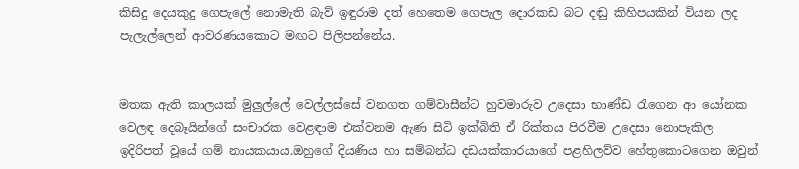කිසිදු දෙයකුදු ගෙපැලේ නොමැති බැව් ඉඳුරාම දත් හෙතෙම ගෙපැල දොරකඩ බට දඬු කිහිපයකින් වියන ලද පැලැල්ලෙන් ආවරණයකොට මඟට පිලිපන්නේය.


මතක ඇති කාලයක් මුලුල්ලේ වෙල්ලස්සේ වනගත ගම්වාසීන්ට හුවමාරුව උදෙසා භාණ්ඩ රැගෙන ආ යෝනක වෙලඳ දෙබෑයින්ගේ සංචාරක වෙළඳාම එක්වනම ඇණ සිටි ඉක්බිති ඒ රික්තය පිරවීම උදෙසා නොපැකිල ඉදිරිපත් වූයේ ගම් නායකයාය.ඔහුගේ දියණිය හා සම්බන්ධ දඩයක්කාරයාගේ පළහිලව්ව හේතුකොටගෙන ඔවුන්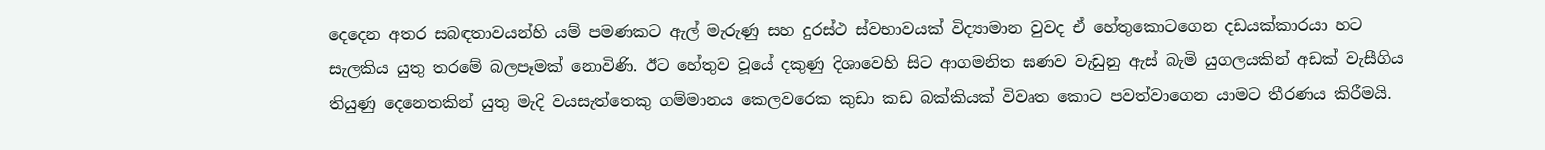දෙදෙන අතර සබඳතාවයන්හි යම් පමණකට ඇල් මැරුණු සහ දුරස්ථ ස්වභාවයක් විද්‍යාමාන වුවද ඒ හේතුකොටගෙන දඩයක්කාරයා හට සැලකිය යුතු තරමේ බලපෑමක් නොවිණි. ඊට හේතුව වූයේ දකුණු දිශාවෙහි සිට ආගමනිත ඝණව වැඩුනු ඇස් බැමි යුගලයකින් අඩක් වැසීගිය තියුණු දෙනෙතකින් යුතු මැදි වයසැත්තෙකු ගම්මානය කෙලවරෙක කුඩා කඩ බක්කියක් විවෘත කොට පවත්වාගෙන යාමට තීරණය කිරීමයි.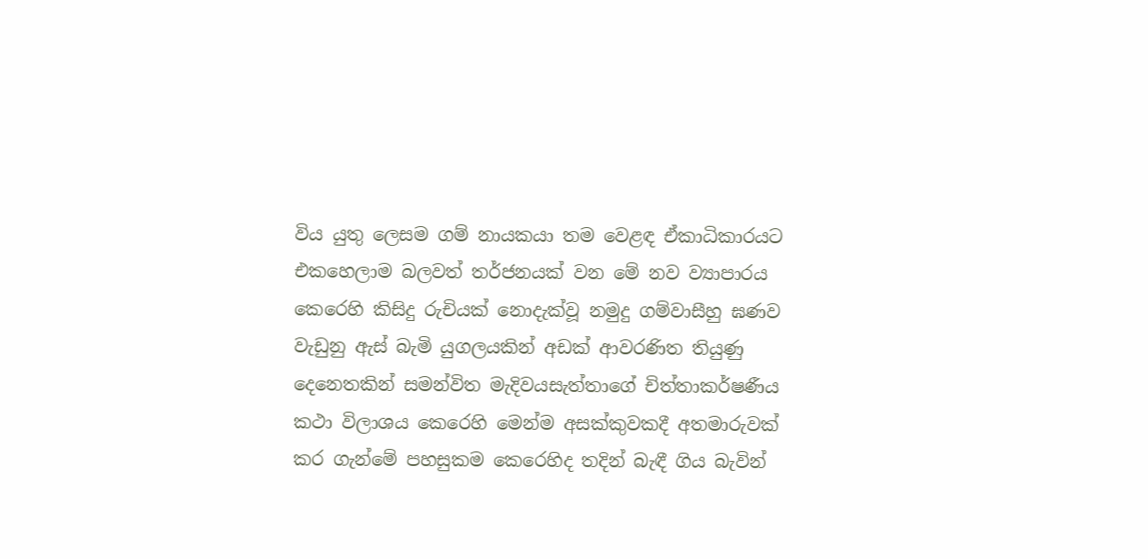විය යුතු ලෙසම ගම් නායකයා තම වෙළඳ ඒකාධිකාරයට එකහෙලාම බලවත් තර්ජනයක් වන මේ නව ව්‍යාපාරය කෙරෙහි කිසිදු රුචියක් නොදැක්වූ නමුදු ගම්වාසීහු ඝණව වැඩුනු ඇස් බැමි යුගලයකින් අඩක් ආවරණිත තියුණු දෙනෙතකින් සමන්විත මැදිවයසැත්තාගේ චිත්තාකර්ෂණීය කථා විලාශය කෙරෙහි මෙන්ම අසක්කුවකදී අතමාරුවක් කර ගැන්මේ පහසුකම කෙරෙහිද තදින් බැඳී ගිය බැවින්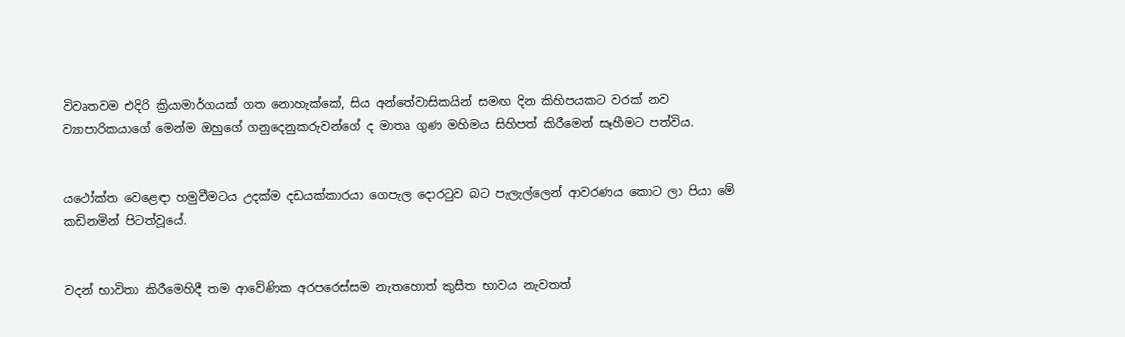විවෘතවම එදිරි ක්‍රියාමාර්ගයක් ගත නොහැක්කේ, සිය අන්තේවාසිකයින් සමඟ දින කිහිපයකට වරක් නව ව්‍යාපාරිකයාගේ මෙන්ම ඔහුගේ ගනුදෙනුකරුවන්ගේ ද මාතෘ ගුණ මහිමය සිහිපත් කිරීමෙන් සෑහීමට පත්විය.


යථෝක්ත වෙළෙඳා හමුවීමටය උදක්ම දඩයක්කාරයා ගෙපැල දොරටුව බට පැලැල්ලෙන් ආවරණය කොට ලා පියා මේ කඩිනමින් පිටත්වූයේ.


වදන් භාවිතා කිරීමෙහිදී තම ආවේණික අරපරෙස්සම නැතහොත් කුසීත භාවය නැවතත්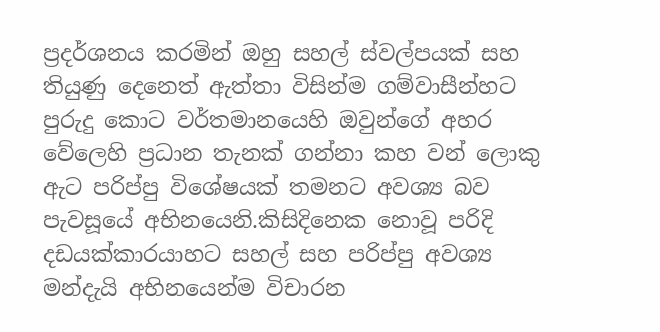ප්‍රදර්ශනය කරමින් ඔහු සහල් ස්වල්පයක් සහ තියුණු දෙනෙත් ඇත්තා විසින්ම ගම්වාසීන්හට පුරුදු කොට වර්තමානයෙහි ඔවුන්ගේ අහර වේලෙහි ප්‍රධාන තැනක් ගන්නා කහ වන් ලොකු ඇට පරිප්පු විශේෂයක් තමනට අවශ්‍ය බව පැවසූයේ අභිනයෙනි.කිසිදිනෙක නොවූ පරිදි දඩයක්කාරයාහට සහල් සහ පරිප්පු අවශ්‍ය මන්දැයි අභිනයෙන්ම විචාරන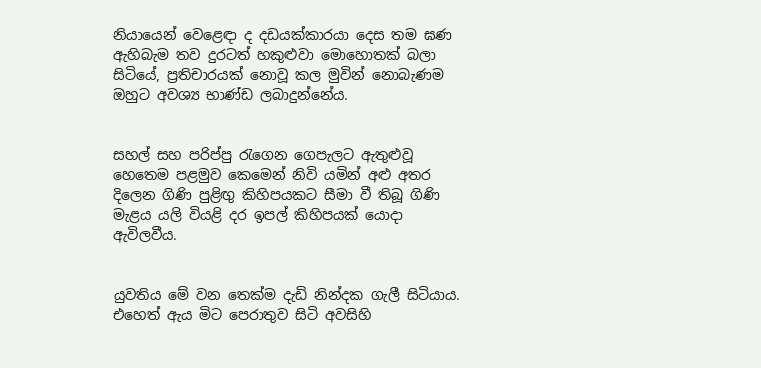නියායෙන් වෙළෙඳා ද දඩයක්කාරයා දෙස තම ඝණ ඇහිබැම තව දුරටත් හකුළුවා මොහොතක් බලා සිටියේ, ප්‍රතිචාරයක් නොවූ කල මුවින් නොබැණම ඔහුට අවශ්‍ය භාණ්ඩ ලබාදුන්නේය.


සහල් සහ පරිප්පු රැගෙන ගෙපැලට ඇතුළුවූ හෙතෙම පළමුව කෙමෙන් නිවි යමින් අළු අතර දිලෙන ගිණි පුළිඟු කිහිපයකට සීමා වී තිබූ ගිණි මැළය යලි වියළි දර ඉපල් කිහිපයක් යොදා ඇවිලවීය.


යුවතිය මේ වන තෙක්ම දැඩි නින්දක ගැලී සිටියාය. එහෙත් ඇය මිට පෙරාතුව සිටි අවසිහි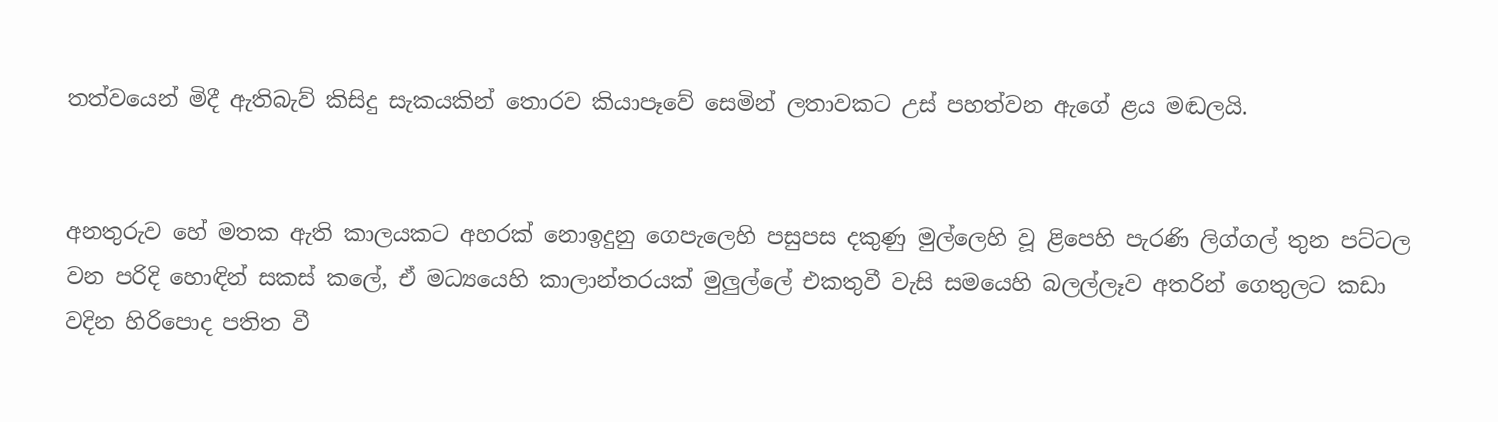තත්වයෙන් මිදී ඇතිබැව් කිසිදු සැකයකින් තොරව කියාපෑවේ සෙමින් ලතාවකට උස් පහත්වන ඇගේ ළය මඬලයි.


අනතුරුව හේ මතක ඇති කාලයකට අහරක් නොඉදුනු ගෙපැලෙහි පසුපස දකුණු මුල්ලෙහි වූ ළිපෙහි පැරණි ලිග්ගල් තුන පට්ටල වන පරිදි හොඳින් සකස් කලේ, ඒ මධ්‍යයෙහි කාලාන්තරයක් මුලුල්ලේ එකතුවී වැසි සමයෙහි බලල්ලෑව අතරින් ගෙතුලට කඩා වදින හිරිපොද පතිත වී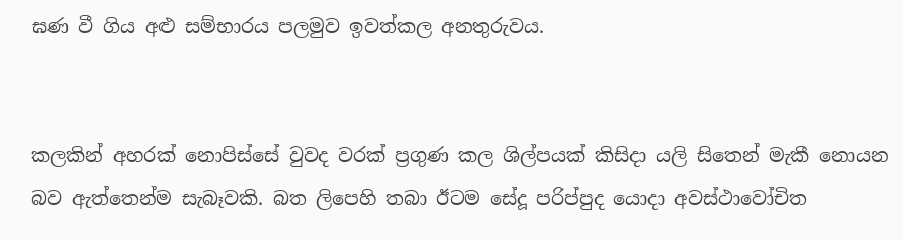ඝණ වී ගිය අළු සම්භාරය පලමුව ඉවත්කල අනතුරුවය.


කලකින් අහරක් නොපිස්සේ වුවද වරක් ප්‍රගුණ කල ශිල්පයක් කිසිදා යලි සිතෙන් මැකී නොයන බව ඇත්තෙන්ම සැබෑවකි. බත ලිපෙහි තබා ඊටම සේදූ පරිප්පුද යොදා අවස්ථාවෝචිත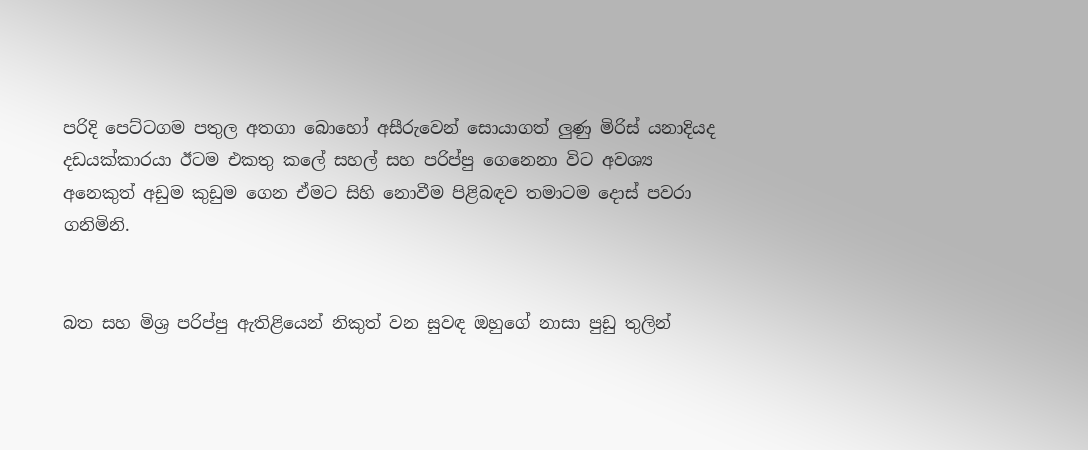පරිදි පෙට්ටගම පතුල අතගා බොහෝ අසීරුවෙන් සොයාගත් ලුණු මිරිස් යනාදියද දඩයක්කාරයා ඊටම එකතු කලේ සහල් සහ පරිප්පු ගෙනෙනා විට අවශ්‍ය අනෙකුත් අඩුම කුඩුම ගෙන ඒමට සිහි නොවීම පිළිබඳව තමාටම දොස් පවරා ගනිමිනි.


බත සහ මිශ්‍ර පරිප්පු ඇතිළියෙන් නිකුත් වන සුවඳ ඔහුගේ නාසා පුඩු තුලින්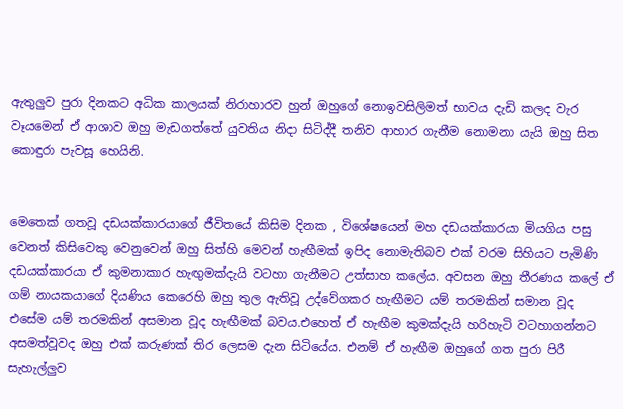ඇතුලුව පුරා දිනකට අධික කාලයක් නිරාහාරව හුන් ඔහුගේ නොඉවසිලිමත් භාවය දැඩි කලද වැර වෑයමෙන් ඒ ආශාව ඔහු මැඩගත්තේ යුවතිය නිදා සිටිද්දී තනිව ආහාර ගැනීම නොමනා යැයි ඔහු සිත කොඳුරා පැවසූ හෙයිනි.


මෙතෙක් ගතවූ දඩයක්කාරයාගේ ජීවිතයේ කිසිම දිනක , විශේෂයෙන් මහ දඩයක්කාරයා මියගිය පසු වෙනත් කිසිවෙකු වෙනුවෙන් ඔහු සිත්හි මෙවන් හැඟීමක් ඉපිද නොමැතිබව එක් වරම සිහියට පැමිණි දඩයක්කාරයා ඒ කුමනාකාර හැඟුමක්දැයි වටහා ගැනීමට උත්සාහ කලේය. අවසන ඔහු තීරණය කලේ ඒ ගම් නායකයාගේ දියණිය කෙරෙහි ඔහු තුල ඇතිවූ උද්වේගකර හැඟීමට යම් තරමකින් සමාන වූද එසේම යම් තරමකින් අසමාන වූද හැඟීමක් බවය.එහෙත් ඒ හැඟීම කුමක්දැයි හරිහැටි වටහාගන්නට අසමත්වූවද ඔහු එක් කරුණක් තිර ලෙසම දැන සිටියේය. එනම් ඒ හැඟීම ඔහුගේ ගත පුරා පිරී සැහැල්ලුව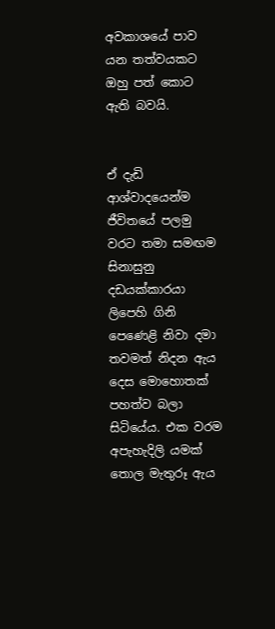අවකාශයේ පාව යන තත්වයකට ඔහු පත් කොට ඇති බවයි.


ඒ දැඩි ආශ්වාදයෙන්ම ජීවිතයේ පලමු වරට තමා සමඟම සිනාසුනු දඩයක්කාරයා ලිපෙහි ගිනි පෙණෙළි නිවා දමා තවමත් නිදන ඇය දෙස මොහොතක් පහත්ව බලා සිටියේය. එක වරම අපැහැදිලි යමක් තොල මැතුරූ ඇය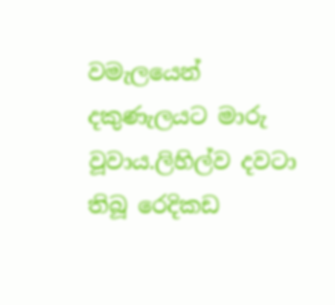වමැලයෙන් දකුණැලයට මාරු වූවාය.ලිහිල්ව දවටා තිබූ රෙදිකඩ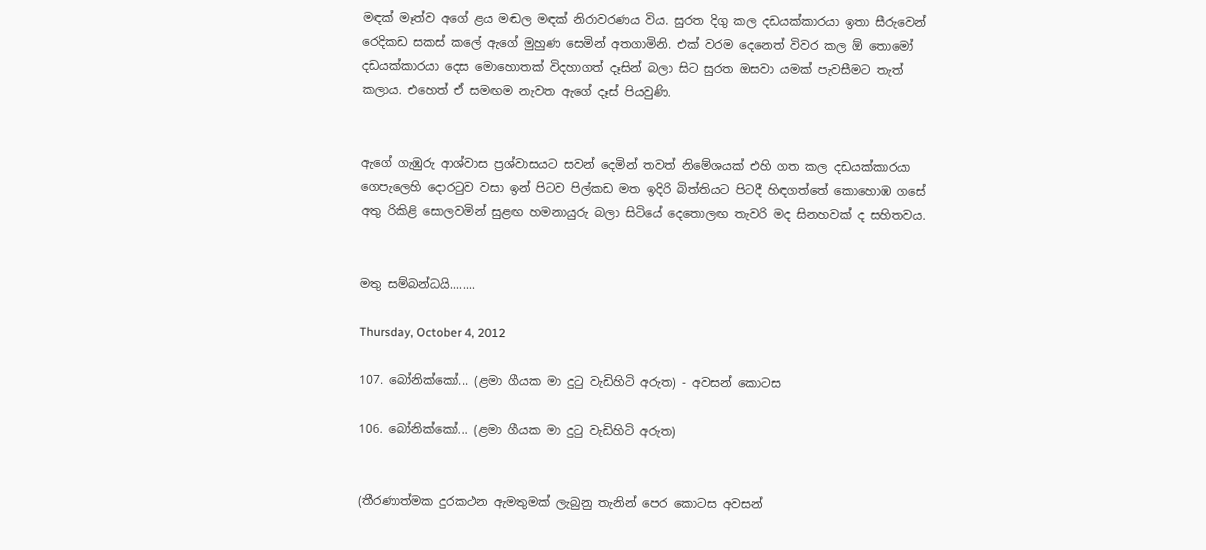මඳක් මෑත්ව අගේ ළය මඬල මඳක් නිරාවරණය විය. සුරත දිගු කල දඩයක්කාරයා ඉතා සීරුවෙන් රෙදිකඩ සකස් කලේ ඇගේ මුහුණ සෙමින් අතගාමිනි. එක් වරම දෙනෙත් විවර කල ඕ තොමෝ දඩයක්කාරයා දෙස මොහොතක් විදහාගත් දෑසින් බලා සිට සුරත ඔසවා යමක් පැවසීමට තැත් කලාය. එහෙත් ඒ සමඟම නැවත ඇගේ දෑස් පියවුණි.


ඇගේ ගැඹුරු ආශ්වාස ප්‍රශ්වාසයට සවන් දෙමින් තවත් නිමේශයක් එහි ගත කල දඩයක්කාරයා ගෙපැලෙහි දොරටුව වසා ඉන් පිටව පිල්කඩ මත ඉදිරි බිත්තියට පිටදී හිඳගත්තේ කොහොඹ ගසේ අතු රිකිළි සොලවමින් සුළඟ හමනායුරු බලා සිටියේ දෙතොලඟ තැවරි මද සිනහවක් ද සහිතවය.


මතු සම්බන්ධයි........

Thursday, October 4, 2012

107. බෝනික්කෝ... (ළමා ගීයක මා දුටු වැඩිහිටි අරුත) - අවසන් කොටස

106. බෝනික්කෝ... (ළමා ගීයක මා දුටු වැඩිහිටි අරුත)


(තීරණාත්මක දුරකථන ඇමතුමක් ලැබුනු තැනින් පෙර කොටස අවසන්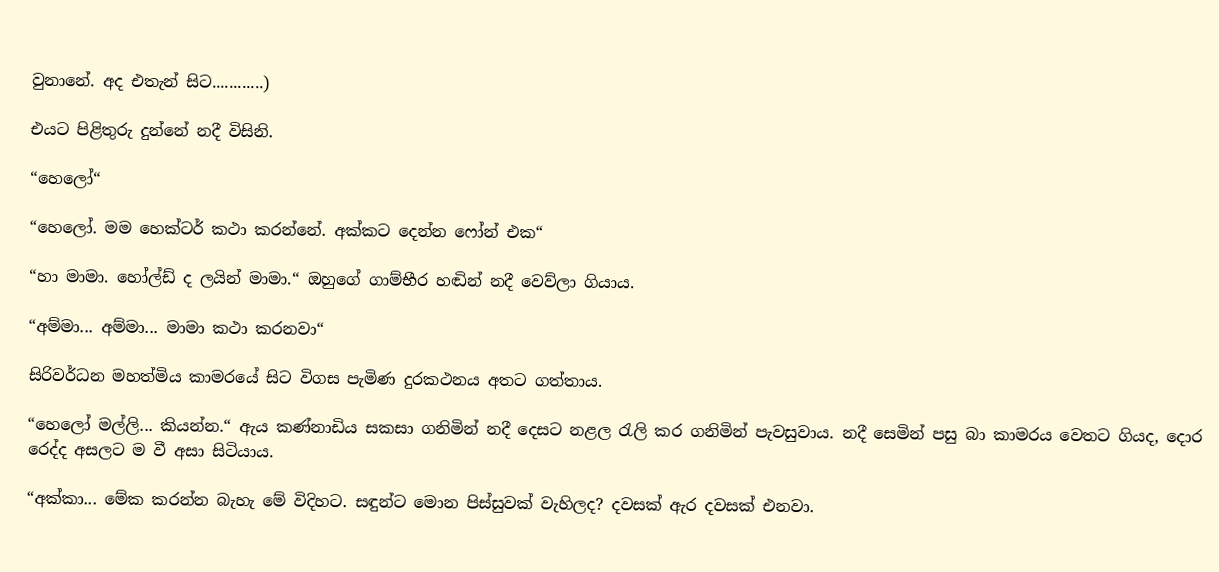වුනානේ. අද එතැන් සිට............)

එයට පිළිතුරු දුන්නේ නදී විසිනි.

“හෙලෝ“

“හෙලෝ. මම හෙක්ටර් කථා කරන්නේ. අක්කට දෙන්න ෆෝන් එක“

“හා මාමා. හෝල්ඩ් ද ලයින් මාමා.“ ඔහුගේ ගාම්භීර හඬින් නදී වෙව්ලා ගියාය.

“අම්මා... අම්මා... මාමා කථා කරනවා“

සිරිවර්ධන මහත්මිය කාමරයේ සිට විගස පැමිණ දුරකථනය අතට ගත්තාය.

“හෙලෝ මල්ලි... කියන්න.“ ඇය කණ්නාඩිය සකසා ගනිමින් නදී දෙසට නළල රැලි කර ගනිමින් පැවසුවාය. නදී සෙමින් පසු බා කාමරය වෙතට ගියද, දොර රෙද්ද අසලට ම වී අසා සිටියාය.

“අක්කා... මේක කරන්න බැහැ මේ විදිහට. සඳුන්ට මොන පිස්සුවක් වැහිලද? දවසක් ඇර දවසක් එනවා.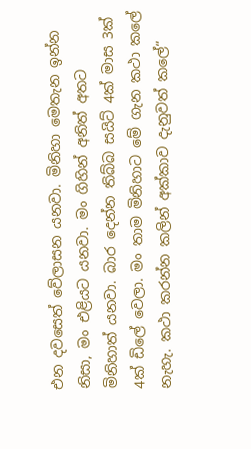එන දවසෙත් වේලාසන යනවා. මිනිහා මෙතැන ඉන්න නිසා, මං එළියට යනවා. මං ගිහින් අනිත් අතට මිනිහාත් යනවා. බාර දෙන්න තිබ්බ සයිට් 4ක් මාස 3ක් 4ක් ඩිලේ වෙලා. මං තාම මිනිහාට මේ ගැන කථා කලේ නැහැ. කථා කරන්න කලින් අක්කාව දැනුවත් කලේ“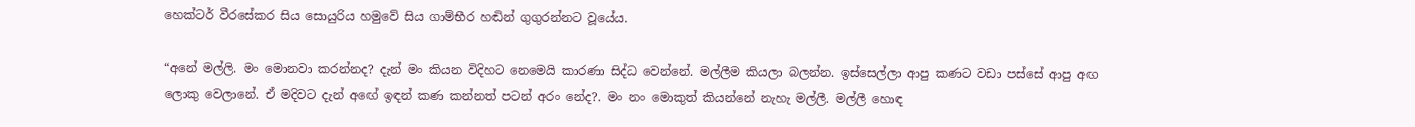හෙක්ටර් වීරසේකර සිය සොයුරිය හමුවේ සිය ගාම්‍‍‍‍‍‍‍‍‍‍‍‍‍‍‍‍‍‍‍‍‍‍‍‍‍‍‍භීර හඬින් ගුගුරන්නට වූයේය.

“අනේ මල්ලි. මං මොනවා කරන්නද? දැන් මං කියන විදිහට නෙමෙයි කාරණා සිද්ධ වෙන්නේ. මල්ලීම කියලා බලන්න. ඉස්සෙල්ලා ආපු කණට වඩා පස්සේ ආපු අඟ ලොකු වෙලානේ. ඒ මදිවට දැන් අඟේ ඉඳන් කණ කන්නත් පටන් අරං නේද?. මං නං මොකුත් කියන්නේ නැහැ මල්ලී. මල්ලී හොඳ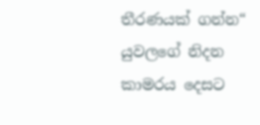තීරණයක් ගන්න“ යුවලගේ නිදන කාමරය දෙසට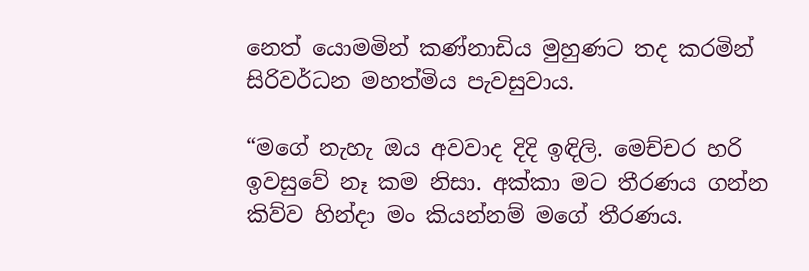නෙත් යොමමින් කණ්නාඩිය මුහුණට තද කරමින් සිරිවර්ධන මහත්මිය පැවසුවාය.

“මගේ නැහැ ඔය අවවාද දිදි ඉඳිලි. මෙච්චර හරි ඉවසුවේ නෑ කම නිසා. අක්කා මට තීරණය ගන්න කිව්ව හින්දා මං කියන්නම් මගේ තීරණය.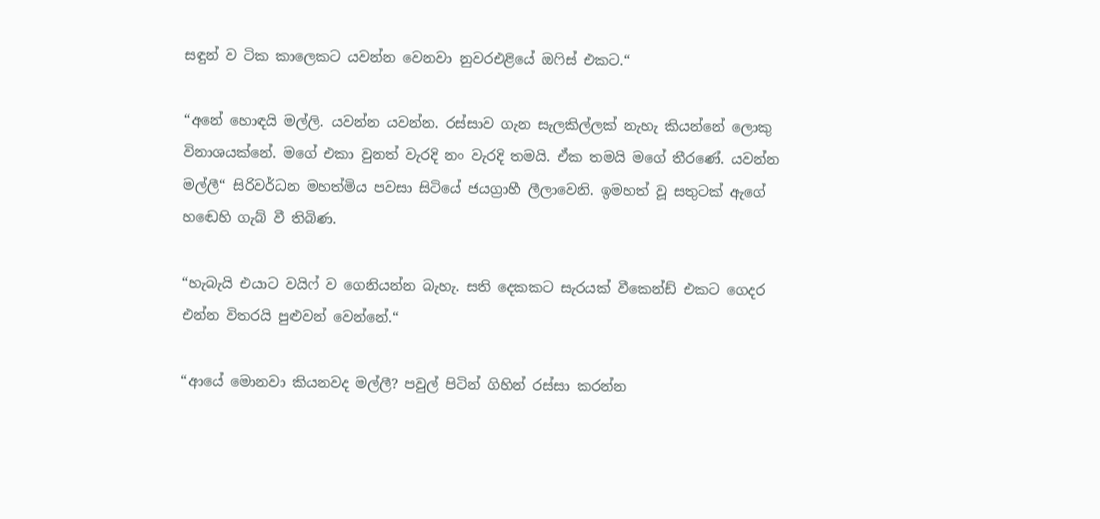සඳුන් ව ටික කාලෙකට යවන්න වෙනවා නුවරඑළියේ ඔෆිස් එකට.“

“අනේ හොඳයි මල්ලි. යවන්න යවන්න. රස්සාව ගැන සැලකිල්ලක් නැහැ කියන්නේ ලොකු විනාශයක්නේ. මගේ එකා වුනත් වැරදි නං වැරදි තමයි. ඒක තමයි මගේ තීරණේ. යවන්න මල්ලී“ සිරිවර්ධන මහත්මිය පවසා සිටියේ ජයග්‍රාහී ලීලාවෙනි. ඉමහත් වූ සතුටක් ඇගේ හඬෙහි ගැබ් වී තිබිණ.

“හැබැයි එයාට වයිෆ් ව ගෙනියන්න බැහැ. සති දෙකකට සැරයක් වීකෙන්ඩ් එකට ගෙදර එන්න විතරයි පුළුවන් වෙන්නේ.“

“ආයේ මොනවා කියනවද මල්ලී? පවුල් පිටින් ගිහින් රස්සා කරන්න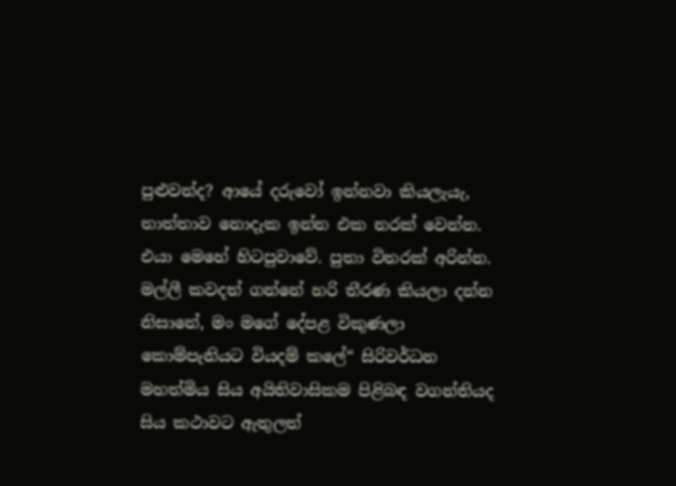පුළුවන්ද? ආයේ දරුවෝ ඉන්නවා කියලැයැ, තාත්තාව නොදැක ඉන්න එක නරක් වෙන්න. එයා මෙහේ හිටපුවාවේ. පුතා විතරක් අරින්න. මල්ලී කවදත් ගන්නේ හරි තීරණ කියලා දන්න නිසානේ, මං මගේ දේපළ විකුණලා කොම්පැනියට වියදම් කලේ“ සිරිවර්ධන මහත්මිය සිය අයිතිවාසිකම පිළිබඳ වගන්තියද සිය කථාවට ඇතුලත්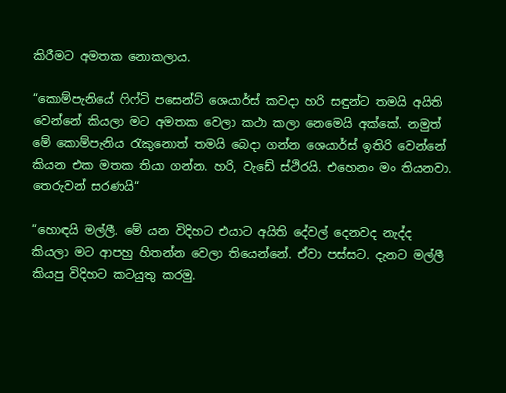කිරීමට අමතක නොකලාය.

“කොම්පැනියේ ෆිෆ්ටි පසෙන්ට් ‍ශෙයාර්ස් කවදා හරි සඳුන්ට තමයි අයිති වෙන්නේ කියලා මට අමතක වෙලා ක‍‍ථා කලා නෙමෙයි අක්කේ. නමුත් මේ කොම්පැනිය රැකුනොත් තමයි බෙදා ගන්න ශෙයාර්ස් ඉතිරි වෙන්නේ කියන එක මතක තියා ගන්න. හරි, වැඩේ ස්ථිරයි. එහෙනං මං තියනවා. තෙරුවන් සරණයි“

“හොඳයි මල්ලී. මේ යන විදිහට එයාට අයිති දේවල් දෙනවද නැද්ද කියලා මට ආපහු හිතන්න වෙලා තියෙන්නේ. ඒවා පස්සට. දැනට මල්ලී කියපු විදිහට කටයුතු කරමු.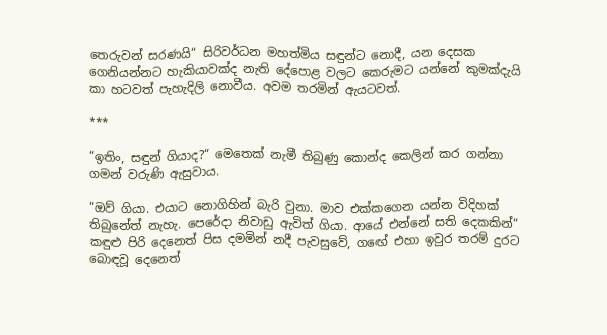තෙරුවන් සරණයි“ සිරිවර්ධන මහත්මිය සඳුන්ට නොදී, යන දෙසක ගෙනියන්නට හැකියාවක්ද නැති දේපොළ වලට කෙරුමට යන්නේ කුමක්දැයි කා හටවත් පැහැදිලි නොවීය. අවම තරමින් ඇයටවත්.

***

“ඉතිං, සඳුන් ගියාද?“ මෙතෙක් නැමී තිබුණු කොන්ද කෙලින් කර ගන්නා ගමන් වරුණි ඇසුවාය.

“ඔව් ගියා. එයාට නොගිහින් බැරි වුනා. මාව එක්කගෙන යන්න විදිහක් තිබුනේත් නැහැ. පෙරේදා නිවාඩු ඇවිත් ගියා. ආයේ එන්නේ සති දෙකකින්“ කඳුළු පිරි දෙනෙත් පිස දමමින් නදී පැවසුවේ, ගඟේ එහා ඉවුර තරම් දුරට බොඳවූ දෙනෙත්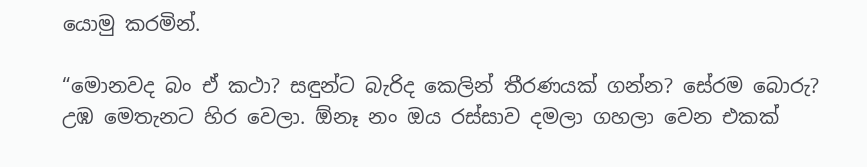යොමු කරමින්.

“මොනවද බං ඒ කථා? සඳුන්ට බැරිද කෙලින් තීරණයක් ගන්න? සේරම බොරු? උඹ මෙතැනට හිර වෙලා. ඕනෑ නං ඔය රස්සාව දමලා ගහලා වෙන එකක්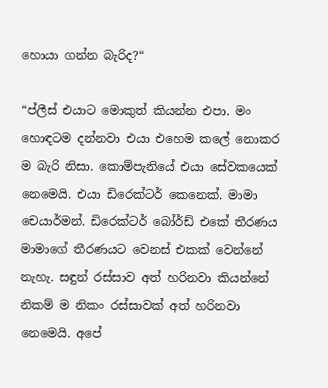හොයා ගන්න බැරිද?“

“ප්ලීස් එයාට මොකුත් කියන්න එපා. මං හොඳටම දන්නවා එයා එහෙම කලේ නොකර ම බැරි නිසා. කොම්පැනියේ එයා සේවකයෙක් නෙමෙයි. එයා ඩිරෙක්ටර් කෙනෙක්. මාමා චෙයාර්මන්. ඩිරෙක්ටර් බෝර්ඩ් එකේ තීරණය මාමාගේ තීරණයට වෙනස් එකක් වෙන්නේ නැහැ. සඳුන් රස්සාව අත් හරිනවා කියන්නේ නිකම් ම නිකං රස්සාවක් අත් හරිනවා නෙමෙයි. අපේ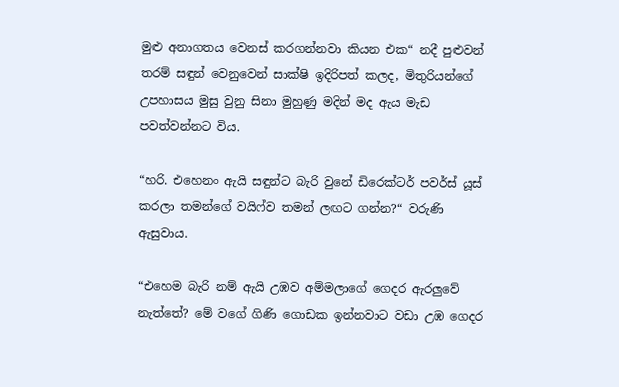මුළු අනාගතය වෙනස් කරගන්නවා කියන එක“ නදී පුළුවන් තරම් සඳුන් වෙනුවෙන් සාක්ෂි ඉදිරිපත් කලද, මිතුරියන්ගේ උපහාසය මුසු වුනු සිනා මුහුණු මදින් මද ඇය මැඩ පවත්වන්නට විය.

“හරි. එහෙනං ඇයි සඳුන්ට බැරි වුනේ ඩිරෙක්ටර් පවර්ස් යූස් කරලා තමන්ගේ වයිෆ්ව තමන් ලඟට ගන්න?“ වරුණි ඇසුවාය.

“එහෙම බැරි නම් ඇයි උඹව අම්මලාගේ ගෙදර ඇරලුවේ නැත්තේ? මේ වගේ ගිණි ගොඩක ඉන්නවාට වඩා උඹ ගෙදර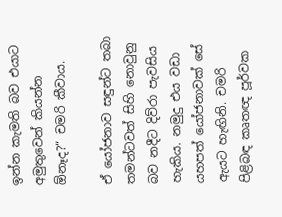ඉන්න කැමති බව එයාට අමුතුවෙන් කියන්න ඕනෑද?“ චමරි කීවාය.

ඒ යෝජනාව සඳුන්ට තබා තමන්ටවත් සිහි නොවුනු බව නදීට දිව්රා පැවසිය හැකිය. නමුදු එය වඩා යහපත් යෝජනාවක් සේ ඇයට හැඟිනි. චමරි පිළිබඳ කෘතඥ පූර්වක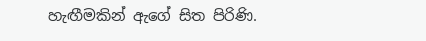හැඟීමකින් ඇගේ සිත පිරිණි.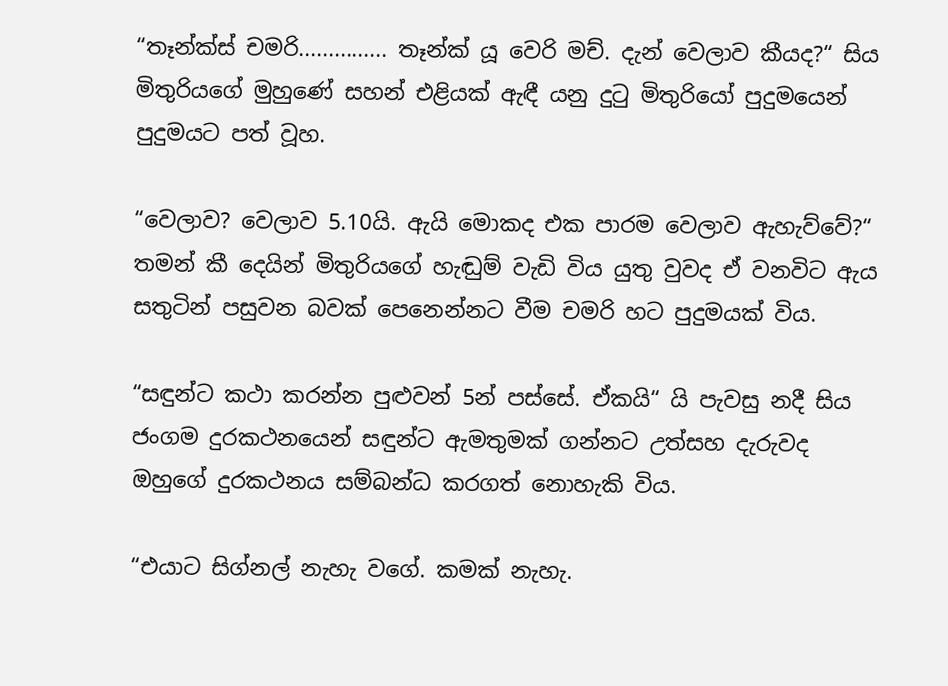“තෑන්ක්ස් චමරි............... තෑන්ක් යූ වෙරි මච්. දැන් වෙලාව කීයද?“ සිය මිතුරියගේ මුහුණේ සහන් එළියක් ඇඳී යනු දුටු මිතුරියෝ පුදුමයෙන් පුදුමයට පත් වූහ.

“වෙලාව? වෙලාව 5.10යි. ඇයි මොකද එක පාරම වෙලාව ඇහැව්වේ?“ තමන් කී දෙයින් මිතුරියගේ හැඬුම් වැඩි විය යුතු වුවද ඒ වනවිට ඇය සතුටින් පසුවන බවක් පෙනෙන්නට වීම චමරි හට පුදුමයක් විය.

“සඳුන්ට ක‍ථා කරන්න පුළුවන් 5න් පස්සේ. ඒකයි“ යි පැවසු නදී සිය ජංගම දුරකථනයෙන් සඳුන්ට ඇමතුමක් ගන්නට උත්සහ දැරුවද ඔහුගේ දුරකථනය සම්බන්ධ කරගත් නොහැකි විය.

“එයාට සිග්නල් නැහැ වගේ. කමක් නැහැ.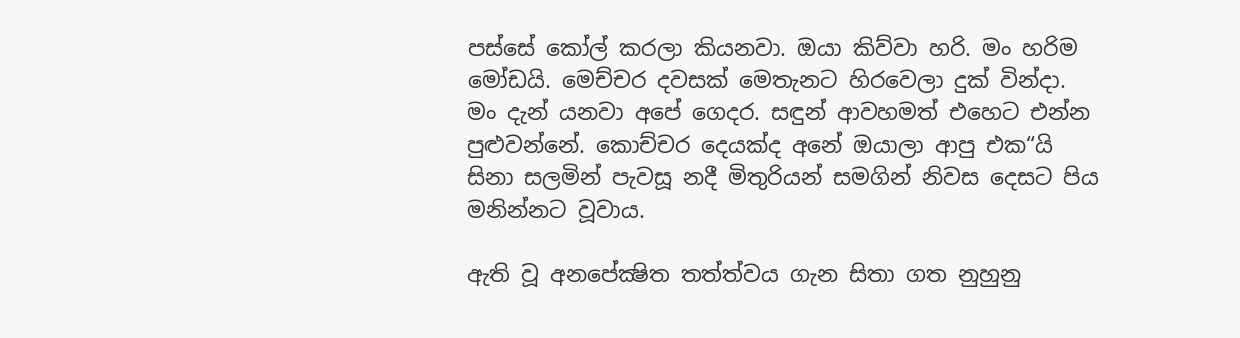පස්සේ කෝල් කරලා කියනවා. ඔයා කිව්වා හරි. මං හරිම මෝඩයි. මෙච්චර දවසක් මෙතැනට හිරවෙලා දුක් වින්දා. මං දැන් යනවා අපේ ගෙදර. සඳුන් ආවහමත් එහෙට එන්න පු‍ළුවන්නේ. කොච්චර දෙයක්ද අනේ ‍ඔයාලා ආපු එක“යි සිනා සලමින් පැවසූ නදී මිතුරියන් සමගින් නිවස දෙසට පිය මනින්නට වූවාය.

ඇති වූ අනපේක්‍ෂිත තත්ත්වය ගැන සිතා ගත නුහුනු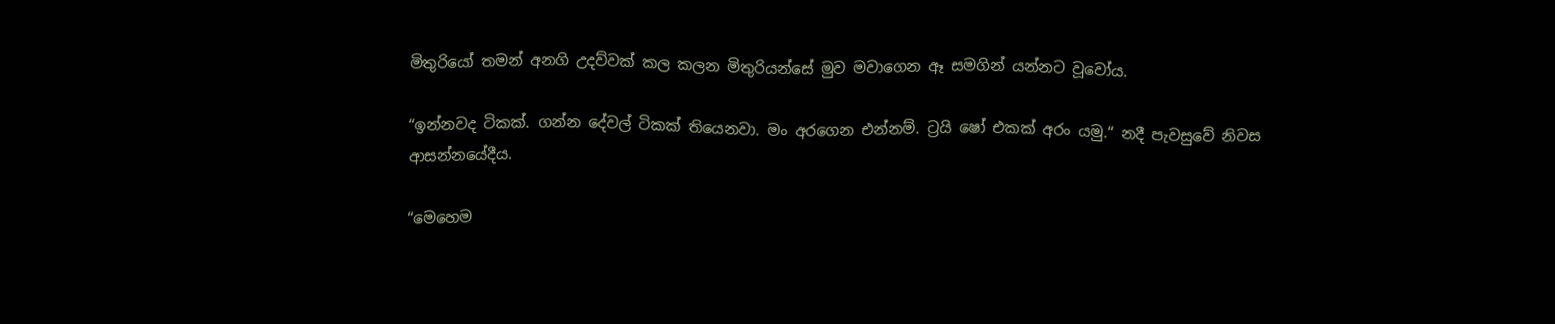මිතුරියෝ තමන් අනගි උදව්වක් කල කලන මිතුරියන්සේ මුව මවාගෙන ඈ සමගින් යන්නට වූවෝය.

“ඉන්නවද ටිකක්. ගන්න දේවල් ටිකක් තියෙනවා. මං අරගෙන එන්නම්. ට්‍රයි ‍ෂෝ එකක් අරං යමු.“ නදී පැවසුවේ නිවස ආසන්නයේදීය.

“මෙහෙම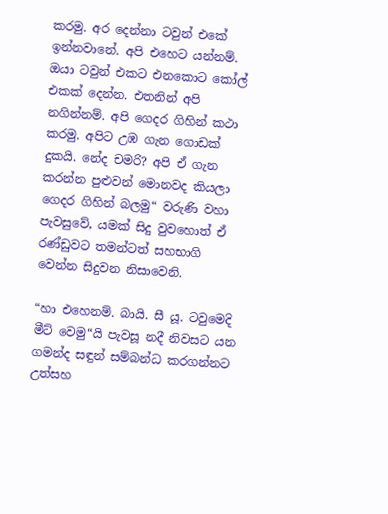කරමු. අර දෙන්නා ටවුන් එකේ ඉන්නවානේ. අපි එහෙට යන්නම්. ඔයා ටවුන් එකට එනකොට කෝල් එකක් දෙන්න. එතනින් අපි නගින්නම්. අපි ගෙදර ගිහින් කථා කරමු. අපිට උඹ ගැන ගොඩක් දුකයි. නේද චමරි? අපි ඒ ගැන කරන්න පුළුවන් මොනවද කියලා ගෙදර ගිහින් බලමු“ වරුණි වහා පැවසුවේ, යමක් සිදු වුවහොත් ඒ රණ්ඩුවට තමන්ටත් සහභාගි වෙන්න සිදුවන නිසාවෙනි.

“හා එහෙනම්. බායි. සී යූ. ටවුමෙදි මීට් වෙමු“යි පැවසූ නදී නිවසට යන ගමන්ද සඳුන් සම්බන්ධ කරගන්නට උත්සහ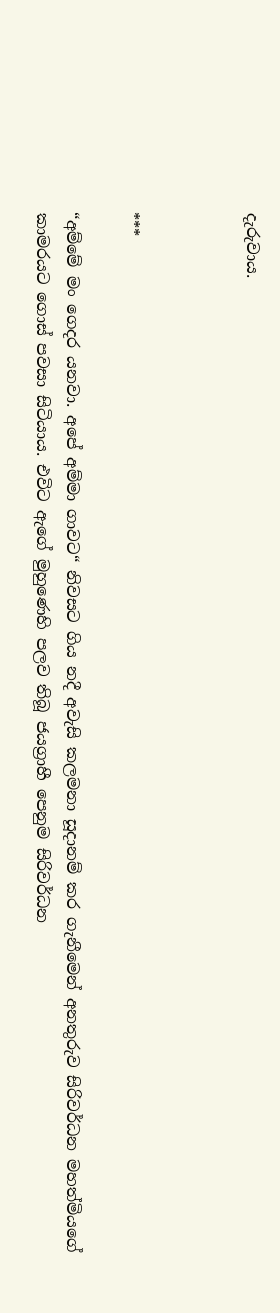දැරුවාය.



***

“අම්මේ මං ගෙදර යනවා. අපේ අම්මා ගාවට“ නිවසට ගිය නදී අවැසි කලම‍නා සූදානම් කර ගැනීමෙන් අනතුරුව සිරිවර්ධන මහත්මියගේ කාමරයට ගොස් පවසා සිටියාය. එවිට ඇගේ මුහුණෙහි පලව තිබූ ජයග්‍රාහී පෙනුම සිරිවර්ධන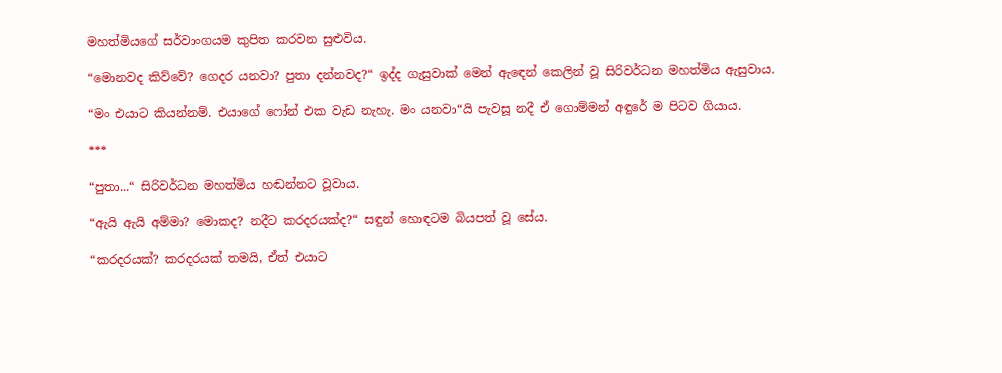මහත්මියගේ සර්වාංගයම කුපිත කරවන සුළුවිය.

“මොනවද කිව්වේ? ගෙදර යනවා? පුතා දන්නවද?“ ඉද්ද ගැසුවාක් මෙන් ඇඳෙන් කෙලින් වූ සිරිවර්ධන මහත්මිය ඇසුවාය.

“මං එයාට කියන්නම්. එයාගේ ෆෝන් එක වැඩ නැහැ. මං යනවා“යි පැවසූ නදී ඒ ගොම්මන් අඳුරේ ම පිටව ගියාය.

***

“පුතා...“ සිරිවර්ධන මහත්මිය හඬන්නට වූවාය.

“ඇයි ඇයි අම්මා? මොකද? නදීට කරදරයක්ද?“ සඳුන් හොඳටම බියපත් වූ සේය.

“කරදරයක්? කරදරයක් තමයි, ඒත් එයාට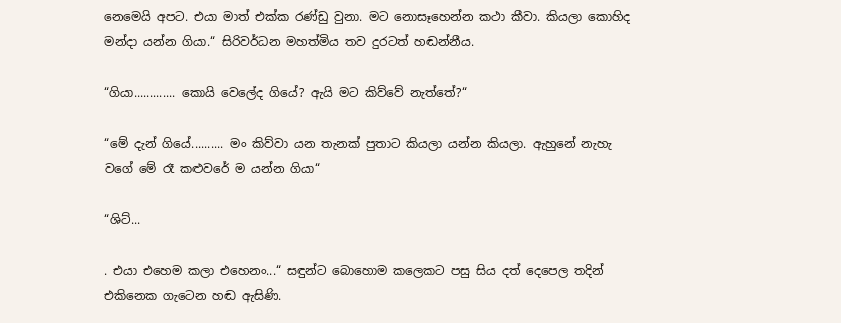නෙමෙයි අපට. එයා මාත් එක්ක රණ්ඩු වුනා. මට නොසෑහෙන්න කථා කීවා. කියලා කොහිද මන්දා යන්න ගියා.“ සිරිවර්ධන මහත්මිය තව දුරටත් හඬන්නීය.

“ගියා............. කොයි වෙලේද ගියේ? ඇයි මට කිව්වේ නැත්තේ?“

“මේ දැන් ගියේ.......... මං කිව්වා යන තැනක් පුතාට කියලා යන්න කියලා. ඇහුනේ නැහැ වගේ මේ රෑ කළුවරේ ම යන්න ගියා“

“ශිට්...

. එයා එහෙම කලා එහෙනං...“ සඳුන්ට බොහොම කලෙකට පසු සිය දත් දෙපෙල තදින් එකිනෙක ගැටෙන හඬ ඇසිණි.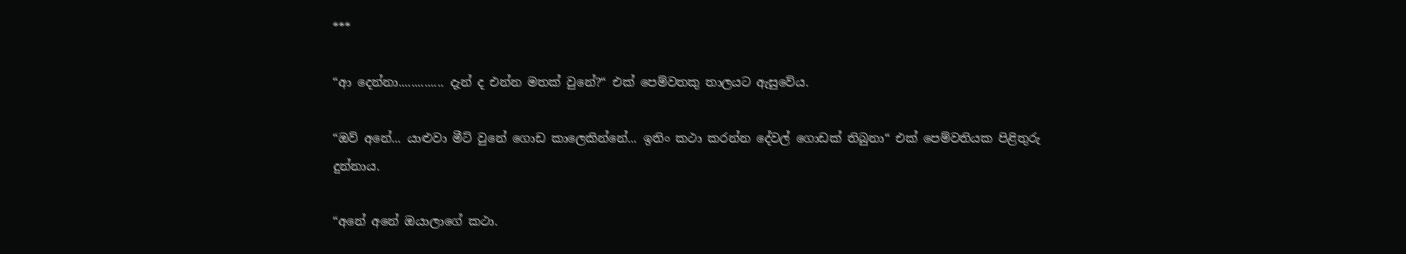***

“ආ දෙන්නා.............. දැන් ද එන්න මතක් වුනේ?“ එක් පෙම්වතකු තාලයට ඇසුවේය.

“ඔව් අනේ... යාළුවා මීට් වුනේ ගොඩ කාලෙකින්නේ... ඉතිං කථා කරන්න දේවල් ගොඩක් තිබුනා“ එක් පෙම්වතියක පිළිතුරු දුන්නාය.

“අනේ අනේ ‍ඔයාලාගේ කථා.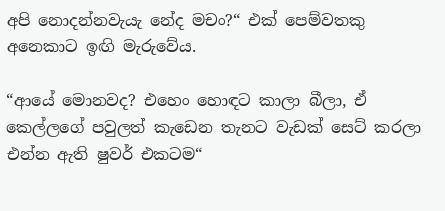අපි නොදන්නවැයැ නේද මචං?“ එක් පෙම්වතකු අනෙකාට ඉඟි මැරුවේය.

“ආයේ මොනවද? එහෙං හොඳට කාලා බීලා, ඒ කෙල්ලගේ පවුලත් කැඩෙන තැනට වැඩක් සෙට් කරලා එන්න ඇති ෂුවර් එකටම“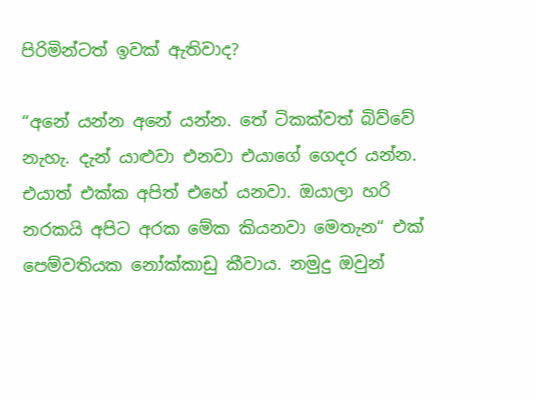පිරිමින්ටත් ඉවක් ඇතිවාද?

“අනේ යන්න අනේ යන්න. තේ ටිකක්වත් බිව්වේ නැහැ. දැන් යාළුවා එනවා එයාගේ ගෙදර යන්න. එයාත් එක්ක අපිත් එහේ යනවා. ඔයාලා හරි නරකයි අපිට අරක මේක කියනවා මෙතැන“ එක් පෙම්වතියක නෝක්කාඩු කීවාය. නමුදු ඔවුන්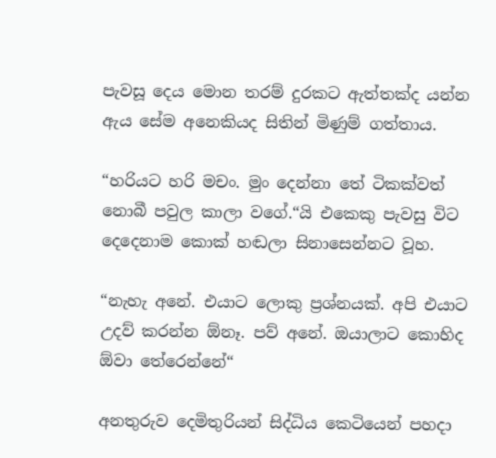පැවසූ දෙය මොන තරම් දුරකට ඇත්තක්ද යන්න ඇය සේම අනෙකියද සිතින් මිණුම් ගත්තාය.

“හරියට හරි මචං. මුං දෙන්නා තේ ටිකක්වත් නොබී පවුල කාලා වගේ.“යි එකෙකු පැවසු විට දෙදෙනාම කොක් හඬලා සිනාසෙන්නට වූහ.

“නැහැ අනේ. එයාට ලොකු ප්‍රශ්නයක්. අපි එයාට උදව් කරන්න ඕනෑ. පව් අනේ. ඔයාලාට කොහිද ඕවා තේරෙන්නේ“

අනතුරුව දෙමිතුරියන් සිද්ධිය කෙටියෙන් පහදා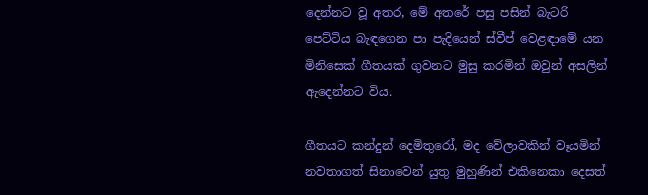දෙන්නට වූ අතර, මේ අතරේ පසු පසින් බැටරි පෙට්ටිය බැඳගෙන පා පැදියෙන් ස්වීප් වෙළඳාමේ යන මිනිසෙක් ගීතයක් ගුවනට මුසු කරමින් ‍ඔවුන් අසලින් ඇදෙන්නට විය.

ගීතයට කන්දුන් දෙමිතුරෝ, මද වේලාවකින් වෑයමින් නවතාගත් සිනාවෙන් යුතු මුහුණින් එකිනෙකා දෙසත්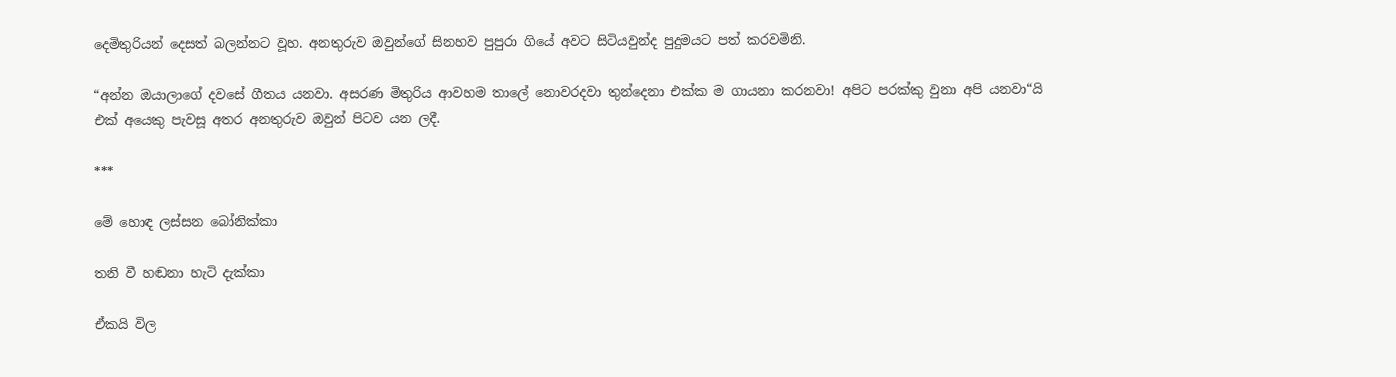දෙමිතුරියන් දෙසත් බලන්නට වූහ. අනතුරුව ඔවුන්ගේ සිනහව පුපුරා ගියේ අවට සිටියවුන්ද පුදුමයට පත් කරවමිනි.

“අන්න ඔයාලාගේ දවසේ ගීතය යනවා. අසරණ මිතුරිය ආවහම තාලේ නොවරදවා තුන්දෙනා එක්ක ම ගායනා කරනවා! අපිට පරක්කු වුනා අපි යනවා“යි එක් අයෙකු පැවසූ අතර අනතුරුව ඔවුන් පිටව යන ලදී.

***

මේ හොඳ ලස්සන බෝනික්කා

තනි වී හඬනා හැටි දැක්කා

ඒකයි විල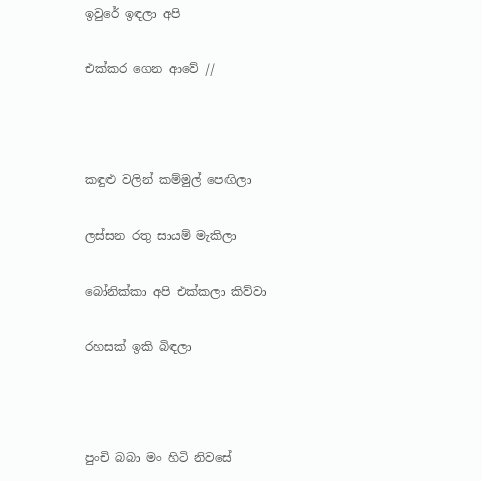ඉවුරේ ඉඳලා අපි

එක්කර ගෙන ආවේ //



කඳුළු වලින් කම්මුල් පෙඟිලා

ලස්සන රතු සායම් මැකිලා

බෝනික්කා අපි එක්කලා කිව්වා

රහසක් ඉකි බිඳලා



පුංචි බබා මං හිටි නිවසේ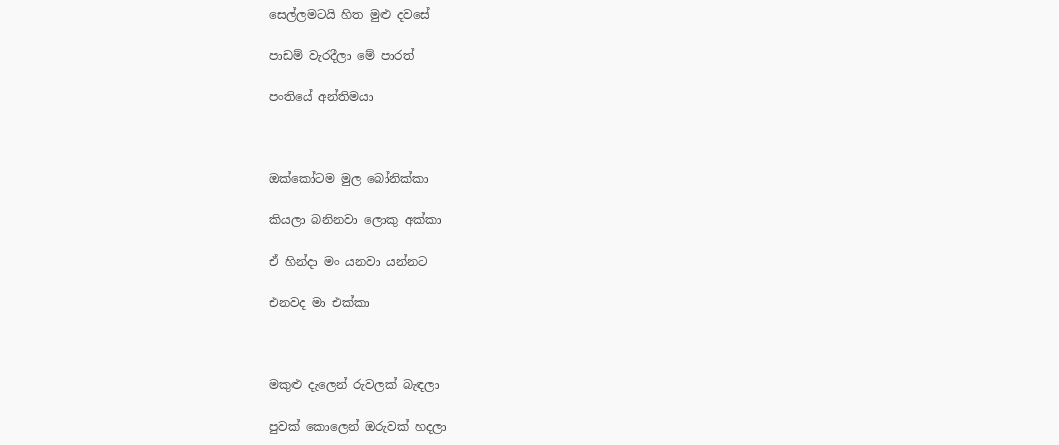සෙල්ලමටයි හිත මු‍ළු දවසේ

පාඩම් වැරදීලා මේ පාරත්

පංතියේ අන්තිමයා



ඔක්කෝටම මුල බෝනික්කා

කියලා බනිනවා ලොකු අක්කා

ඒ හින්දා මං යනවා යන්නට

එනවද මා එක්කා



මකුළු දැලෙන් රුවලක් බැඳලා

පුවක් කොලෙන් ඔරුවක් හදලා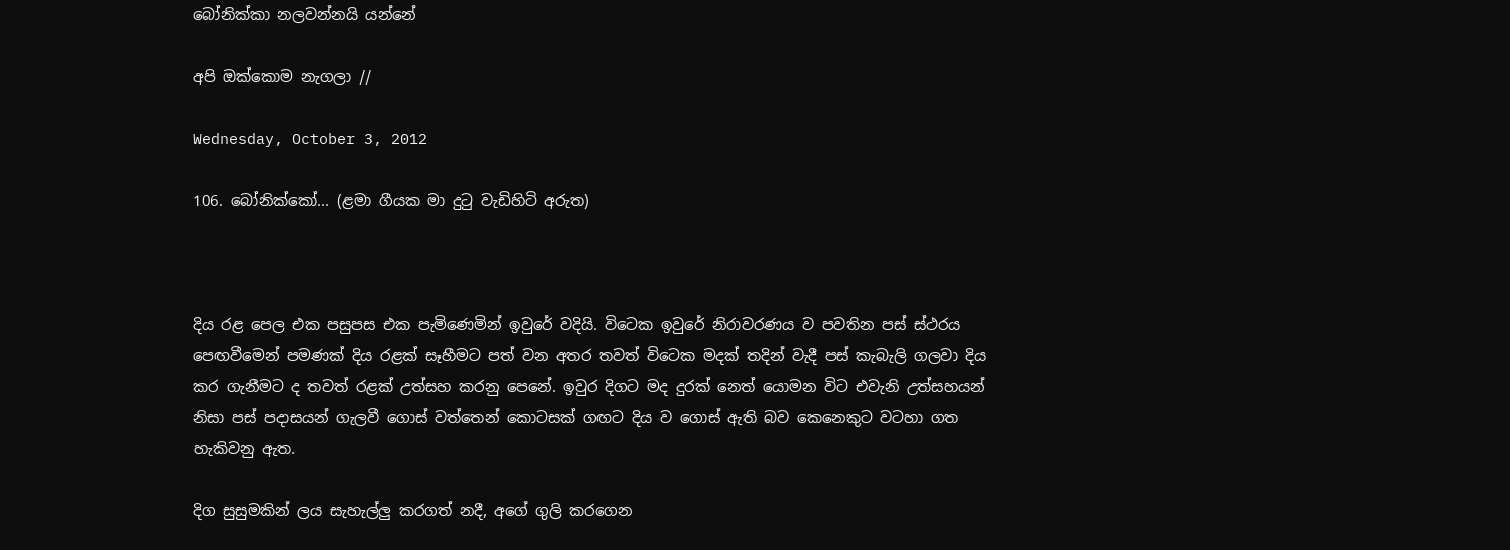බෝනික්කා නලවන්නයි යන්නේ

අපි ඔක්කොම නැගලා //

Wednesday, October 3, 2012

106. බෝනික්කෝ... (ළමා ගීයක මා දුටු වැඩිහිටි අරුත)



දිය රළ පෙල එක පසුපස එක පැමිණෙමින් ඉවුරේ වදියි. විටෙක ඉවුරේ නිරාවරණය ව පවතින පස් ස්ථරය පෙඟවීමෙන් පම‍‍‍ණක් දිය රළක් සෑහීමට පත් වන අතර තවත් විටෙක මදක් තදින් වැදී පස් කැබැලි ගලවා දිය කර ගැනීමට ද තවත් රළක් උත්සහ කරනු පෙනේ. ඉවුර දිගට මද දුරක් නෙත් යොමන විට එවැනි උත්සහයන් නිසා පස් පදාසයන් ගැලවී ගොස් වත්තෙන් කොටසක් ගඟට දිය ව ගොස් ඇති බව කෙනෙකුට වටහා ගත හැකිවනු ඇත.

දිග සුසුමකින් ලය සැහැල්ලු කරගත් නදී, අගේ ගුලි කරගෙන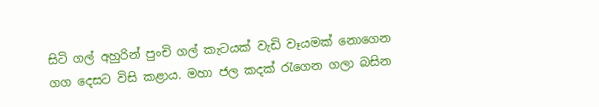සිටි ගල් අහුරින් පුංචි ගල් කැටයක් වැඩි වෑයමක් නොගෙන ගග දෙසට විසි ක‍ළාය. මහා ජල කදක් රැගෙන ගලා බසින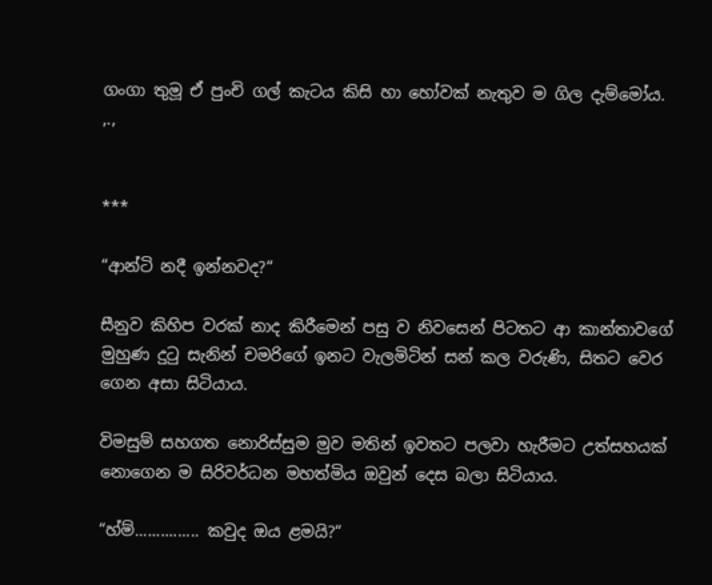ගංගා තුමූ ඒ පුංචි ගල් කැටය කිසි හා හෝවක් නැතුව ම ගිල දැම්මෝය.
,.,


***

“ආන්ටි නදී ඉන්නවද?“

සීනුව කිහිප වරක් නාද කිරීමෙන් පසු ව නිවසෙන් පිටතට ආ කාන්තාවගේ මුහු‍ණ දුටු සැනින් චමරිගේ ඉනට වැලමිටින් සන් කල වරු‍ණි, සිතට වෙර ගෙන අසා සිටියාය.

විමසුම් සහගත නොරිස්සුම මුව මතින් ඉවතට පලවා හැරීමට උත්සහයක් නොගෙන ම සිරිවර්ධන මහත්මිය ඔවුන් දෙස බලා සිටියාය.

“හ්ම්............... කවුද ඔය ළමයි?“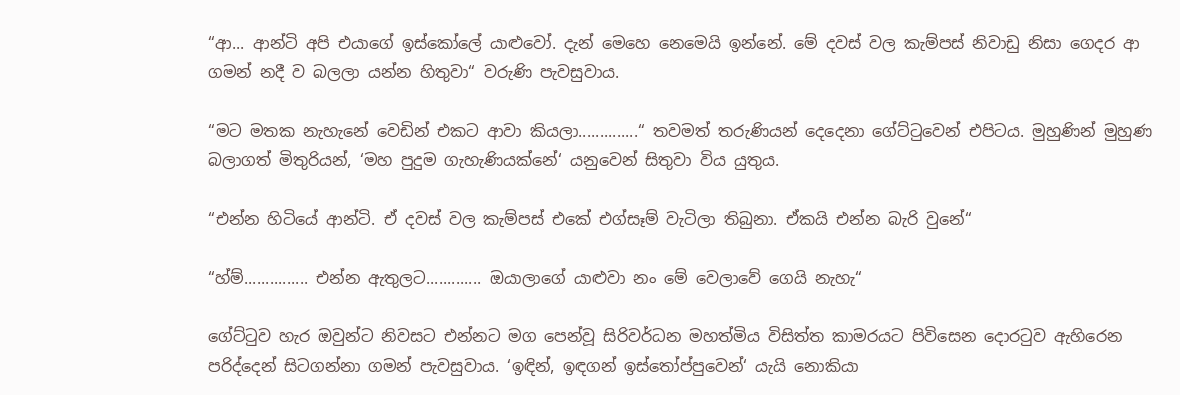“ආ... ආන්ටි අපි එයාගේ ඉස්කෝලේ යා‍ළුවෝ. දැන් මෙහෙ නෙමෙයි ඉන්නේ. මේ දවස් වල කැම්පස් නිවාඩු නිසා ගෙදර ආ ගමන් නදී ව බලලා යන්න හිතුවා“ වරුණි පැවසුවාය.

“මට මතක නැහැනේ වෙඩින් එකට ආවා කියලා..............“ තවමත් තරුණියන් දෙදෙනා ගේට්ටුවෙන් එපිටය. මුහුණින් මුහුණ බලාගත් මිතුරියන්, ‘මහ පුදුම ගැහැණියක්නේ‘ යනුවෙන් සිතුවා විය යුතුය.

“එන්න හිටියේ ආන්ටි. ඒ දවස් වල කැම්පස් එකේ එග්සෑම් වැටිලා තිබුනා. ඒකයි එන්න බැරි වුනේ“

“හ්ම්............... එන්න ඇතුලට............. ඔයාලාගේ යාළුවා නං මේ වෙලාවේ ගෙයි නැහැ“

ගේට්ටුව හැර ඔවුන්ට නිවසට එන්නට මග පෙන්වූ සිරිවර්ධන මහත්මිය විසිත්ත කාමරයට පිවිසෙන දොරටුව ඇහිරෙන පරිද්දෙන් සිටගන්නා ගමන් පැවසුවාය. ‘ඉඳින්, ඉඳගන් ඉස්තෝප්පුවෙන්‘ යැයි නොකියා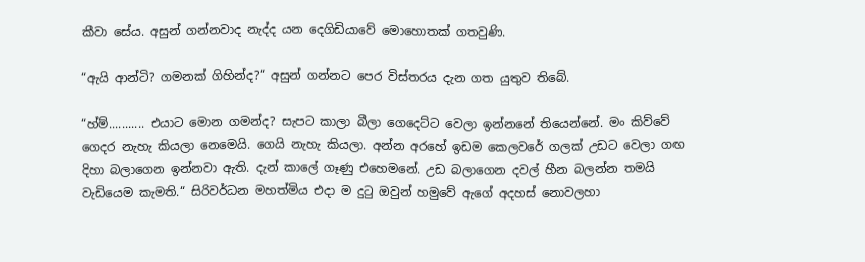කීවා සේය. අසුන් ගන්නවාද නැද්ද යන දෙගිඩියාවේ මොහොතක් ගතවුණි.

“ඇයි ආන්ටි? ගමනක් ගිහින්ද?“ අසුන් ගන්නට පෙර විස්තරය දැන ගත යුතුව තිබේ.

“හ්ම්........... එයාට මොන ගමන්ද? සැපට කාලා බීලා ගෙදෙට්ට වෙලා ඉන්නනේ තියෙන්නේ. මං කිව්වේ ගෙදර නැහැ කියලා නෙමෙයි. ගෙයි නැහැ කියලා. අන්න අරහේ ඉඩම කෙලවරේ ගලක් උඩට වෙලා ගඟ දිහා බලාගෙන ඉන්නවා ඇති. දැන් කාලේ ගෑණු එහෙමනේ. උඩ බලාගෙන දවල් හීන බලන්න තමයි වැඩියෙම කැමති.“ සිරිවර්ධන මහත්මිය එදා ම දුටු ඔවුන් හමුවේ ඇගේ අදහස් නොවලහා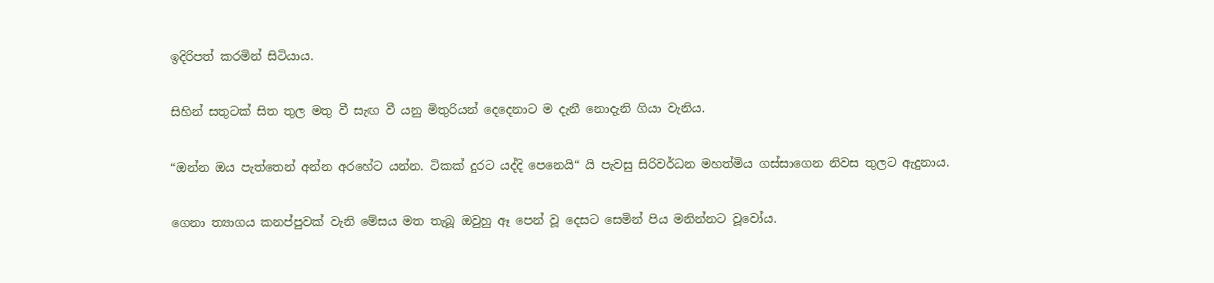ඉදිරිපත් කරමින් සිටියාය.

සිහින් සතුටක් සිත තුල මතු වී සැඟ වී යනු මිතුරියන් දෙදෙනාට ම දැනී නොදැනි ගියා වැනිය.

“ඔන්න ඔය පැත්තෙන් අන්න අරහේට යන්න. ටිකක් දුරට යද්දි පෙනෙයි“ යි පැවසු සිරිවර්ධන මහත්මිය ගස්සාගෙන නිවස තුලට ඇදුනාය.

ගෙනා ත්‍යාගය කනප්පුවක් වැනි මේසය මත තැබූ ඔවුහු ඈ පෙන් වූ දෙසට සෙමින් පිය මනින්නට වූවෝය.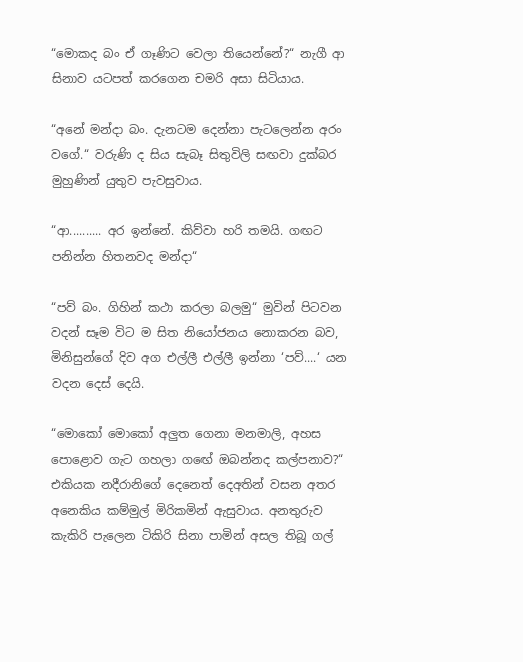“මොකද බං ඒ ගෑණිට වෙලා තියෙන්නේ?“ නැගී ආ සිනාව යටපත් කරගෙන චමරි අසා සිටියාය.

“අනේ මන්දා බං. දැනටම දෙන්නා පැටලෙන්න අරං වගේ.“ වරුණි ද සිය සැබෑ සිතුවිලි සඟවා දුක්බර මුහුණින් යුතුව පැවසුවාය.

“ආ.......... අර ඉන්නේ. කිව්වා හරි තමයි. ගඟට පනින්න හිතනවද මන්දා“

“පව් බං. ගිහින් කථා කරලා බලමු“ මුවින් පිටවන වදන් සෑම විට ම සිත නියෝජනය නොකරන බව, මිනිසුන්ගේ දිව අග එල්ලී එල්ලී ඉන්නා ‘පව්....‘ යන වදන දෙස් දෙයි.

“මොකෝ මොකෝ අලුත ගෙනා මනමාලි, අහස පොළොව ගැට ගහලා ගඟේ ඔබන්නද කල්පනාව?“ එකියක නදීරානිගේ දෙනෙත් දෙඅතින් වසන අතර අනෙකිය කම්මුල් මිරිකමින් ඇසුවාය. අනතුරුව කැකිරි පැලෙන ටිකිරි සිනා පාමින් අසල තිබූ ගල්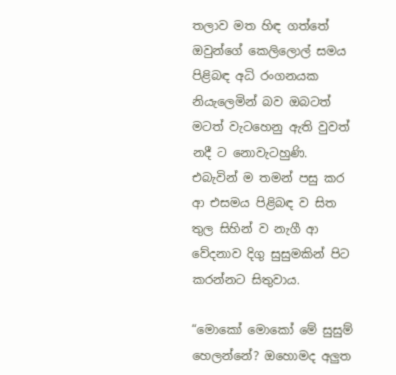තලාව මත හිඳ ගත්තේ ඔවුන්ගේ කෙලිලොල් සමය පිළිබඳ අධි රංගනයක නියැලෙමින් බව ඔබටත් මටත් වැටහෙනු ඇති වුවත් නදී ට නොවැටහුණි. එබැවින් ම තමන් පසු කර ආ එසමය පිළිබඳ ව සිත තුල සිහින් ව නැගී ආ වේදනාව දිගු සුසුමකින් පිට කරන්නට සිතුවාය.

“මොකෝ මොකෝ මේ සුසුම් හෙලන්නේ? ඔහොමද අලුත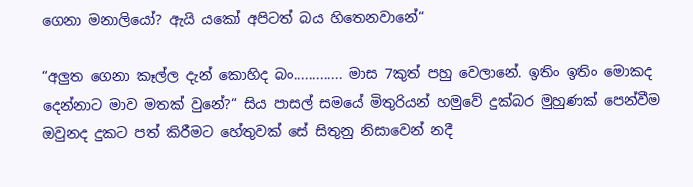ගෙනා මනාලියෝ? ඇයි යකෝ අපිටත් බය හිතෙනවානේ“

“අලුත ගෙනා කෑල්ල දැන් කොහිද බං............. මාස 7කුත් පහු වෙලානේ. ඉතිං ඉතිං මොකද දෙන්නාට මාව මතක් වුනේ?“ සිය පාසල් සමයේ මිතුරියන් හමුවේ දුක්බර මුහුණක් පෙන්වීම ඔවුනද දුකට පත් කිරීමට හේතුවක් සේ සිතුනු නිසාවෙන් නදී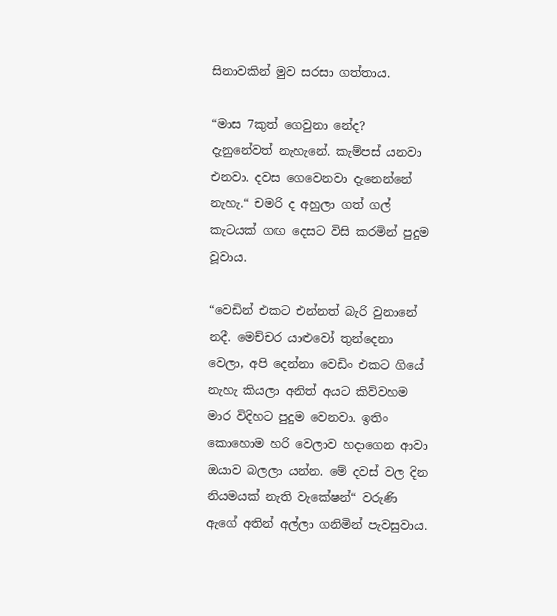සිනාවකින් මුව සරසා ගත්තාය.

“මාස 7කුත් ගෙවුනා නේද? දැනුනේවත් නැහැනේ. කැම්පස් යනවා එනවා. දවස ගෙවෙනවා දැනෙන්නේ නැහැ.“ චමරි ද අහුලා ගත් ගල් කැටයක් ගඟ දෙසට විසි කරමින් පුදුම වූවාය.

“වෙඩින් එකට එන්නත් බැරි වුනානේ නදී. මෙච්චර යාළුවෝ තුන්දෙනා වෙලා, අපි දෙන්නා වෙඩිං එකට ගියේ නැහැ කියලා අනිත් අයට කිව්වහම මාර විදිහට පුදුම වෙනවා. ඉතිං කොහොම හරි වෙලාව හදාගෙන ආවා ඔයාව බලලා යන්න. මේ දවස් වල දින නියමයක් නැති වැකේෂන්“ වරුණි ඇගේ අතින් අල්ලා ගනිමින් පැවසුවාය.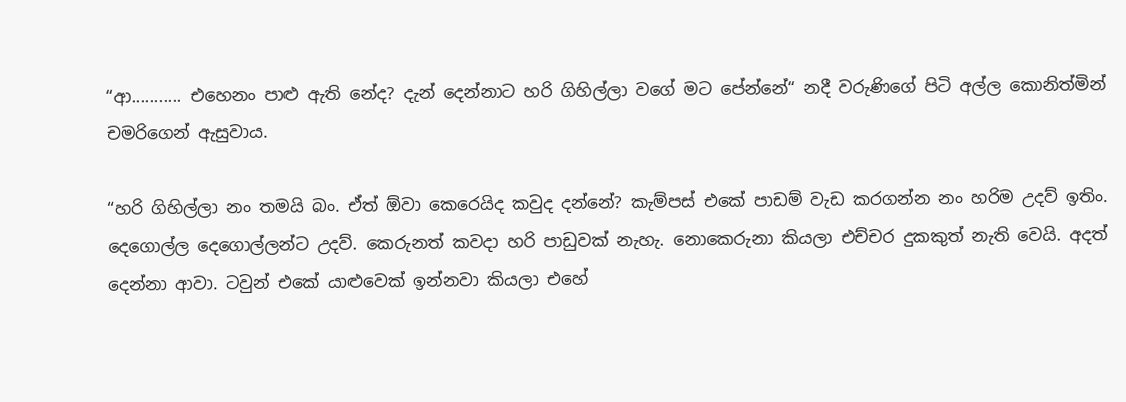“ආ........... එහෙනං පාළු ඇති නේද? දැන් දෙන්නාට හරි ගිහිල්ලා වගේ මට පේන්නේ“ නදී වරුණිගේ පිටි අල්ල කොනිත්මින් චමරිගෙන් ඇසුවාය.

“හරි ගිහිල්ලා නං තමයි බං. ඒත් ‍ඕවා කෙරෙයිද කවුද දන්නේ? කැම්පස් එකේ පාඩම් වැඩ කරගන්න නං හරිම උදව් ඉතිං. දෙගොල්ල දෙගොල්ලන්ට උදව්. කෙරුනත් කවදා හරි පාඩුවක් නැහැ. නොකෙරුනා කියලා එච්චර දුකකුත් නැති වෙයි. අදත් දෙන්නා ආවා. ටවුන් එකේ යාළුවෙක් ඉන්නවා කියලා එහේ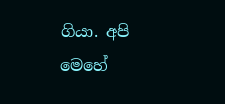ගියා. අපි මෙහේ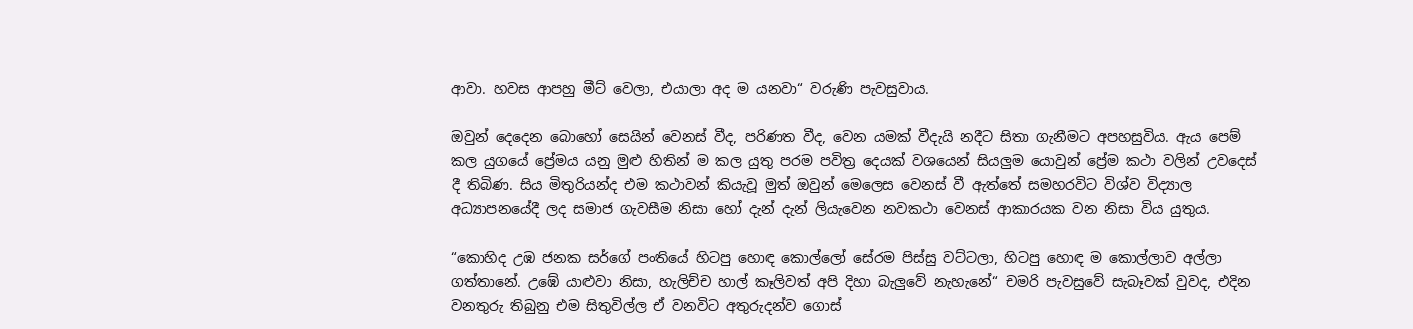ආවා. හවස ආපහු මීට් වෙලා, එයාලා අද ම යනවා“ වරුණි පැවසුවාය.

ඔවුන් දෙදෙන බොහෝ සෙයින් වෙනස් වීද, පරිණත වීද, වෙන යමක් වීදැයි නදීට සිතා ගැනීමට අපහසුවිය. ඇය පෙම් කල යුගයේ ප්‍රේමය යනු මුළු හිතින් ම කල යුතු පරම පවිත්‍ර දෙයක් වශයෙන් සියලුම යොවුන් ප්‍රේම කථා වලින් උවදෙස් දී තිබිණ. සිය මිතුරියන්ද එම කථාවන් කියැවූ මුත් ඔවුන් මෙලෙස වෙනස් වී ඇත්තේ සමහරවිට විශ්ව විද්‍යාල අධ්‍යාපනයේදී ලද සමාජ ගැවසීම නිසා හෝ දැන් දැන් ලියැවෙන නවකථා වෙනස් ආකාරයක වන නිසා විය යුතුය.

“කොහිද උඹ ජනක සර්ගේ පංතියේ හිටපු හොඳ කොල්ලෝ සේරම පිස්සු වට්ටලා, හිටපු හොඳ ම කොල්ලාව අල්ලා ගත්තානේ. උඹේ යාළුවා නිසා, හැලිච්ච හාල් කෑලිවත් අපි දිහා බැලුවේ නැහැනේ“ චමරි පැවසුවේ සැබෑවක් වුවද, එදින වනතුරු තිබුනු එම සිතුවිල්ල ඒ වනවිට අතුරුදන්ව ගොස්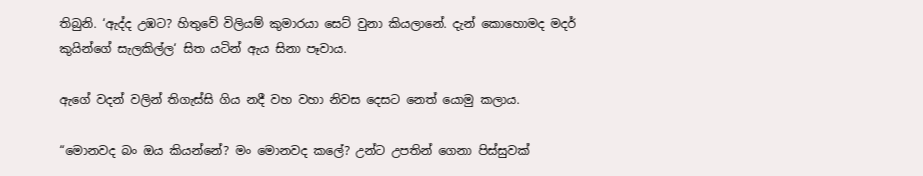තිබුනි. ‘ඇද්ද උඹට? හිතුවේ විලියම් කුමාරයා සෙට් වුනා කියලානේ. දැන් කොහොමද මදර් කුයින්ගේ සැලකිල්ල‘ සිත යටින් ඇය සිනා පෑවාය.

ඇගේ වදන් වලින් තිගැස්සි ගිය නදී වහ වහා නිවස දෙසට නෙත් යොමු කලාය.

“මොනවද බං ඔය කියන්නේ? මං මොනවද කලේ? උන්ට උපතින් ගෙනා පිස්සුවක්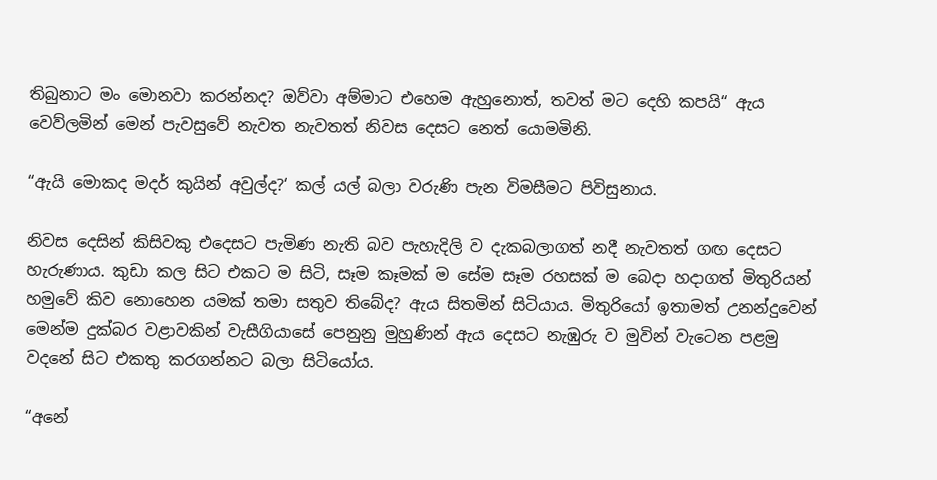තිබුනාට මං මොනවා කරන්නද? ඔව්වා අම්මාට එහෙම ඇහුනොත්, තවත් මට දෙහි කපයි“ ඇය වෙව්ලමින් මෙන් පැවසුවේ නැවත නැවතත් නිවස දෙසට නෙත් යොමමිනි.

“ඇයි මොකද මදර් කුයින් අවුල්ද?‘ කල් යල් බලා වරුණි පැන විමසීමට පිවිසුනාය.

නිවස දෙසින් කිසිවකු එදෙසට පැමිණ නැති බව පැහැදිලි ව දැකබලාගත් නදී නැවතත් ගඟ දෙසට හැරුණාය. කුඩා කල සිට එකට ම සිටි, සෑම කෑමක් ම සේම සෑම රහසක් ම බෙදා හදාගත් මිතුරියන් හමුවේ කිව නොහෙන යමක් තමා සතුව තිබේද? ඇය සිතමින් සිටියාය. මිතුරියෝ ඉතාමත් උනන්දුවෙන් මෙන්ම දුක්බර වළාවකින් වැසීගියාසේ පෙනුනු මුහුණින් ඇය දෙසට නැ‍ඹුරු ව මුවින් වැටෙන පළමු වදනේ සිට එකතු කරගන්නට බලා සිටියෝය.

“අනේ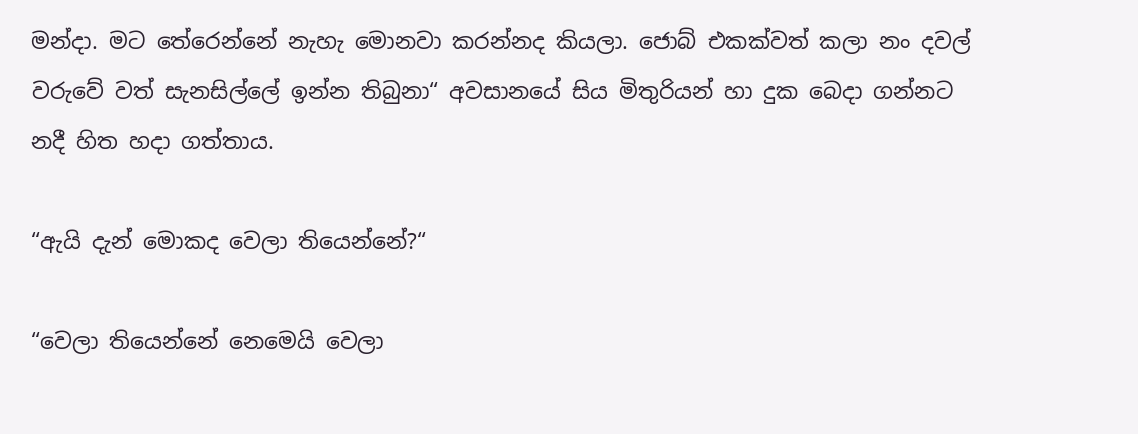මන්දා. මට තේරෙන්නේ නැහැ මොනවා කරන්නද කියලා. ජොබ් එකක්වත් කලා නං දවල් වරුවේ වත් සැනසිල්ලේ ඉන්න තිබුනා“ අවසානයේ සිය මිතුරියන් හා දුක බෙදා ගන්නට නදී හිත හදා ගත්තාය.

“ඇයි දැන් මොකද වෙලා තියෙන්නේ?“

“වෙලා තියෙන්නේ නෙමෙයි වෙලා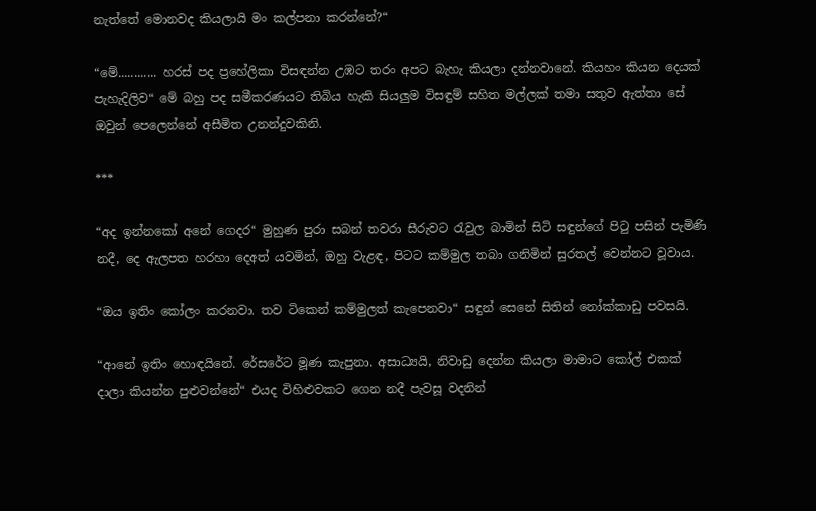නැත්තේ මොනවද කියලායි මං කල්පනා කරන්නේ?“

“මේ............ හරස් පද ප්‍රහේලිකා විසඳන්න උඹට තරං අපට බැහැ කියලා දන්නවානේ. කියහං කියන දෙයක් පැහැදිලිව“ මේ බහු පද සමීකර‍ණයට තිබිය හැකි සියලුම විසඳුම් සහිත මල්ලක් තමා සතුව ඇත්තා සේ ඔවුන් පෙලෙන්නේ අසීමිත උනන්දුවකිනි.

***

“අද ඉන්නකෝ අනේ ගෙදර“ මුහුණ පුරා සබන් තවරා සීරුවට රැවුල බාමින් සිටි සඳුන්ගේ පිටු පසින් පැමිණි නදී, දෙ ඇලපත හරහා දෙඅත් යවමින්, ඔහු වැළඳ, පිටට කම්මුල තබා ගනිමින් සුරතල් වෙන්නට වූවාය.

“ඔය ඉතිං කෝලං කරනවා. තව ටිකෙන් කම්මුලත් කැපෙනවා“ සඳුන් සෙනේ සිතින් නෝක්කාඩු පවසයි.

“ආනේ ඉතිං හොඳයිනේ. රේසරේට මූණ කැපුනා. අසාධ්‍යයි, නිවාඩු දෙන්න කියලා මාමාට කෝල් එකක් දාලා කියන්න පුළුවන්නේ“ එයද විහිළුවකට ගෙන නදී පැවසූ වදනින්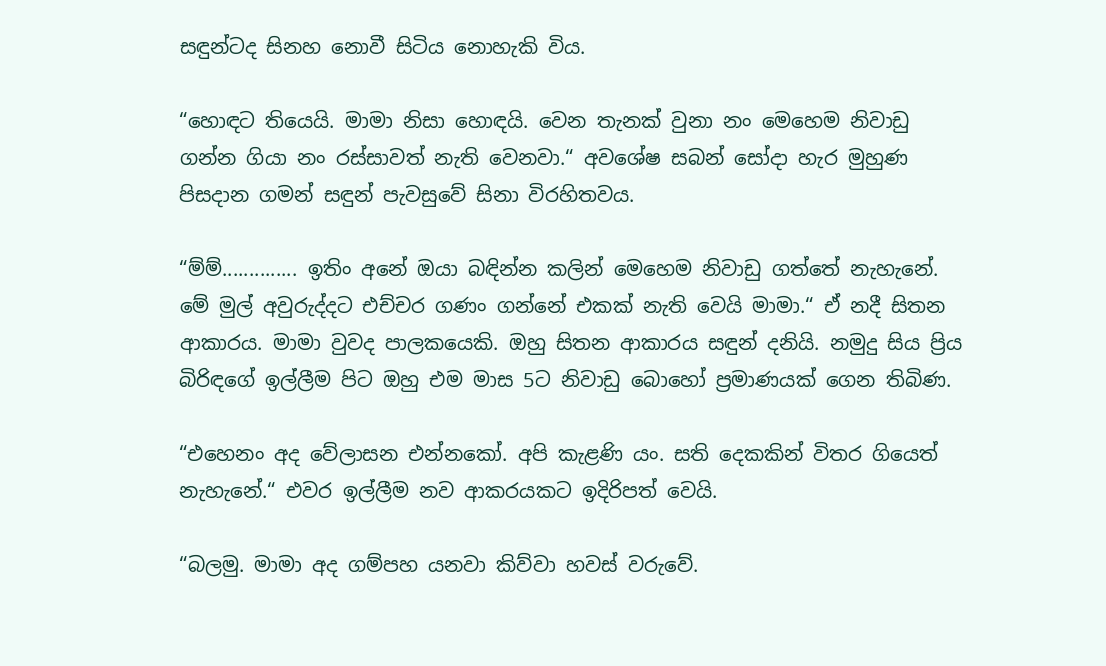සඳුන්ටද සිනහ නොවී සිටිය නොහැකි විය.

“හොඳට තියෙයි. මාමා නිසා හොඳයි. වෙන තැනක් වුනා නං මෙහෙම නිවාඩු ගන්න ගියා නං රස්සාවත් නැති වෙනවා.“ අවශේෂ සබන් සෝදා හැර මුහුණ පිසදාන ගමන් සඳුන් පැවසුවේ සිනා විරහිතවය.

“ම්ම්.............. ඉතිං අනේ ඔයා බඳින්න කලින් මෙහෙම නිවාඩු ගත්තේ නැහැනේ. මේ මුල් අවුරුද්දට එච්චර ගණං ගන්නේ එකක් නැති වෙයි මාමා.“ ඒ නදී සිතන ආකාරය. මාමා වුවද පාලකයෙකි. ඔහු සිතන ආකාරය ස‍ඳුන් දනියි. නමුදු සිය ප්‍රිය බිරිඳගේ ඉල්ලීම පිට ඔහු එම මාස 5ට නිවාඩු බොහෝ ප්‍රමාණයක් ගෙන තිබිණ.

“එහෙනං අද වේලාසන එන්නකෝ. අපි කැළණි යං. සති දෙකකින් විතර ගියෙත් නැහැනේ.“ එවර ඉල්ලීම නව ආකරයකට ඉදිරිපත් වෙයි.

“බලමු. මාමා අද ගම්පහ යනවා කිව්වා හවස් වරුවේ.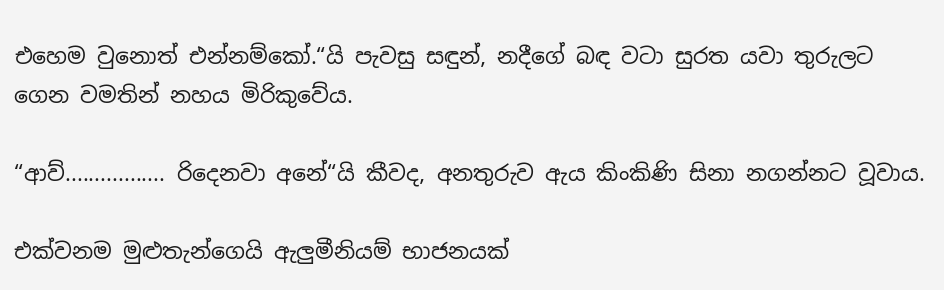එහෙම වුනොත් එන්නම්කෝ.“යි පැවසු සඳුන්, නදීගේ බඳ වටා සුරත යවා තුරුලට ගෙන වමතින් නහය මිරිකුවේය.

“ආව්................. රිදෙනවා අනේ“යි කීවද, අනතුරුව ඇය කිංකිණි සිනා නගන්නට වූවාය.

එක්වනම මුළුතැන්ගෙයි ඇලුමීනියම් භාජනයක්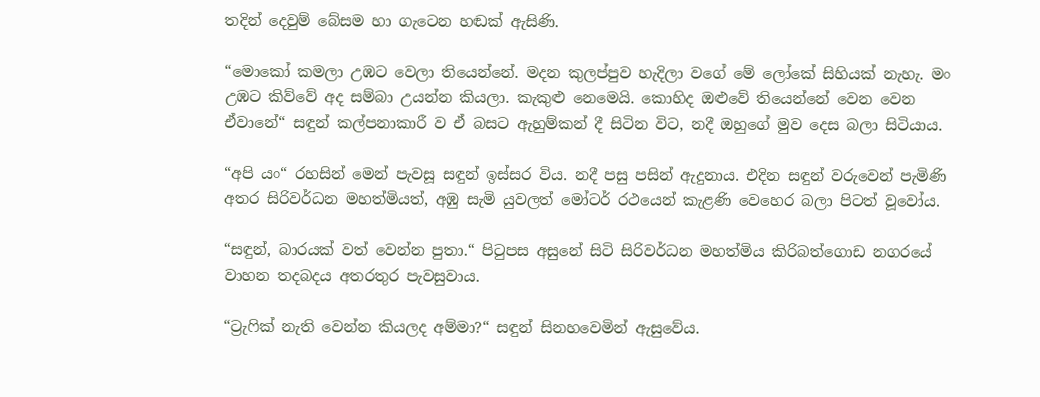තදින් දෙවුම් බේසම හා ගැටෙන හඬක් ඇසි‍ණි.

“මොකෝ කමලා උඹට වෙලා තියෙන්නේ. මදන කුලප්පුව හැදිලා වගේ මේ ලෝකේ සිහියක් නැහැ. මං උඹට කිව්වේ අද සම්බා උයන්න කියලා. කැකුළු නෙමෙයි. කොහිද ඔළුවේ තියෙන්නේ වෙන වෙන ඒවානේ“ සඳුන් කල්පනාකාරී ව ඒ බසට ඇහුම්කන් දී සිටින විට, නදී ඔහුගේ මුව දෙස බලා සිටියාය.

“අපි යං“ රහසින් මෙන් පැවසූ සඳුන් ඉස්සර විය. නදී පසු පසින් ඇදුනාය. එදින සඳුන් වරුවෙන් පැමිණි අතර සිරිවර්ධන මහත්මියත්, අඹු සැමි යුවලත් මෝටර් රථයෙන් කැළණි වෙහෙර බලා පිටත් වූවෝය.

“සඳුන්, බාරයක් වත් වෙන්න පුතා.“ පිටුපස අසුනේ සිටි සිරිවර්ධන මහත්මිය කිරිබත්ගොඩ නගරයේ වාහන තදබදය අතරතුර පැවසුවාය.

“ට්‍රැෆික් නැති වෙන්න කියලද අම්මා?“ සඳුන් සිනහවෙමින් ඇසුවේය.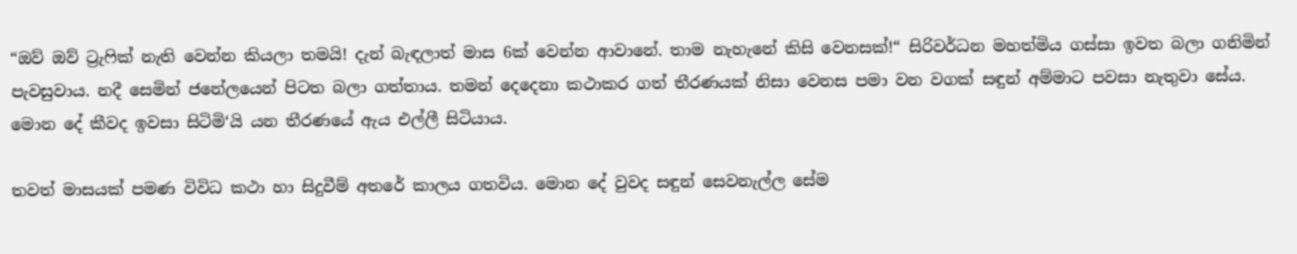“ඔව් ඔව් ට්‍රැෆික් නැති වෙන්න කියලා තමයි! දැන් බැඳලාත් මාස 6ක් වෙන්න ආවානේ. තාම නැහැනේ කිසි වෙනසක්!“ සිරිවර්ධන මහත්මිය ගස්සා ඉවත බලා ගනිමින් පැවසුවාය. නදී සෙමින් ජනේලයෙන් පිටත බලා ගත්තාය. තමන් දෙදෙනා කථාකර ගත් තීරණයක් නිසා වෙනස පමා වන වගක් සඳුන් අම්මාට පවසා නැතුවා සේය. මොන දේ කීවද ඉවසා සිටිමි‘යි යන තීරණයේ ඇය එල්ලී සිටියාය.

තවත් මාසයක් පම‍ණ විවිධ කථා හා සිදුවීම් අතරේ කාලය ගතවිය. මොන දේ වුවද සඳුන් සෙවනැල්ල සේම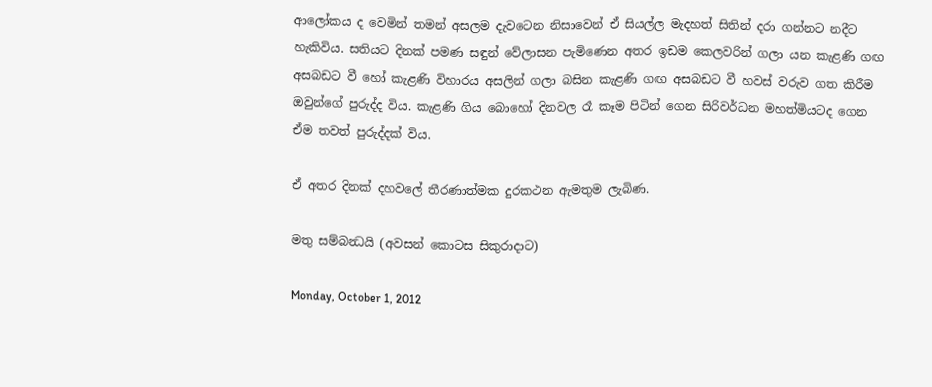ආලෝකය ද වෙමින් තමන් අසලම දැවටෙන නිසාවෙන් ඒ සියල්ල මැදහත් සිතින් දරා ගන්නට නදීට හැකිවිය. සතියට දිනක් පමණ සඳුන් වේලාසන පැමිණෙන අතර ඉඩම කෙලවරින් ගලා යන කැළණි ගඟ අසබඩට වී හෝ කැළණි විහාරය අසලින් ගලා බසින කැළණි ගඟ අසබඩට වී හවස් වරුව ගත කිරීම ඔවුන්ගේ පුරුද්ද විය. කැළණි ගිය බොහෝ දිනවල රෑ කෑම පිටින් ගෙන සිරිවර්ධන මහත්මියටද ගෙන ඒම තවත් පුරුද්දක් විය.

ඒ අතර දිනක් දහවලේ තීරණාත්මක දුරකථන ඇමතුම ලැබිණ.

මතු සම්බන්‍ධයි (අවසන් කොටස සිකුරාදාට)

Monday, October 1, 2012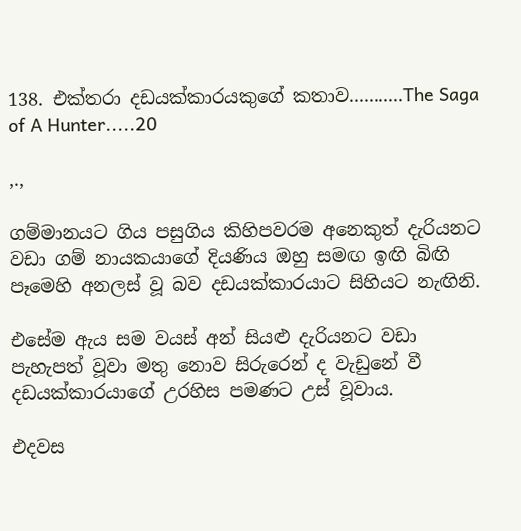138. එක්තරා දඩයක්කාරයකුගේ කතාව...........The Saga of A Hunter.....20

,.,

ගම්මානයට ගිය පසුගිය කිහිපවරම අනෙකුත් දැරියනට වඩා ගම් නායකයාගේ දියණිය ඔහු සමඟ ඉඟි බිඟි පෑමෙහි අනලස් වූ බව දඩයක්කාරයාට සිහියට නැඟිනි.

එසේම ඇය සම වයස් අන් සියළු දැරියනට වඩා පැහැපත් වූවා මතු නොව සිරුරෙන් ද වැඩුනේ වී දඩයක්කාරයාගේ උරහිස පමණට උස් වූවාය.

එදවස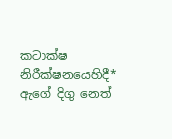කටාක්ෂ නිරීක්ෂනයෙහිදී* ඇගේ දිගු නෙත්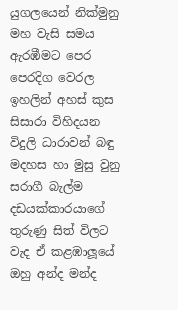යුගලයෙන් නික්මුනු මහ වැසි සමය ඇරඹීමට පෙර පෙරදිග වෙරල ඉහලින් අහස් කුස සිසාරා විහිදයන විදුලි ධාරාවන් බඳු මදහස හා මුසු වුනු සරාගී බැල්ම දඩයක්කාරයාගේ තුරුණු සිත් විලට වැද ඒ කළඹාලූයේ ඔහු අන්ද මන්ද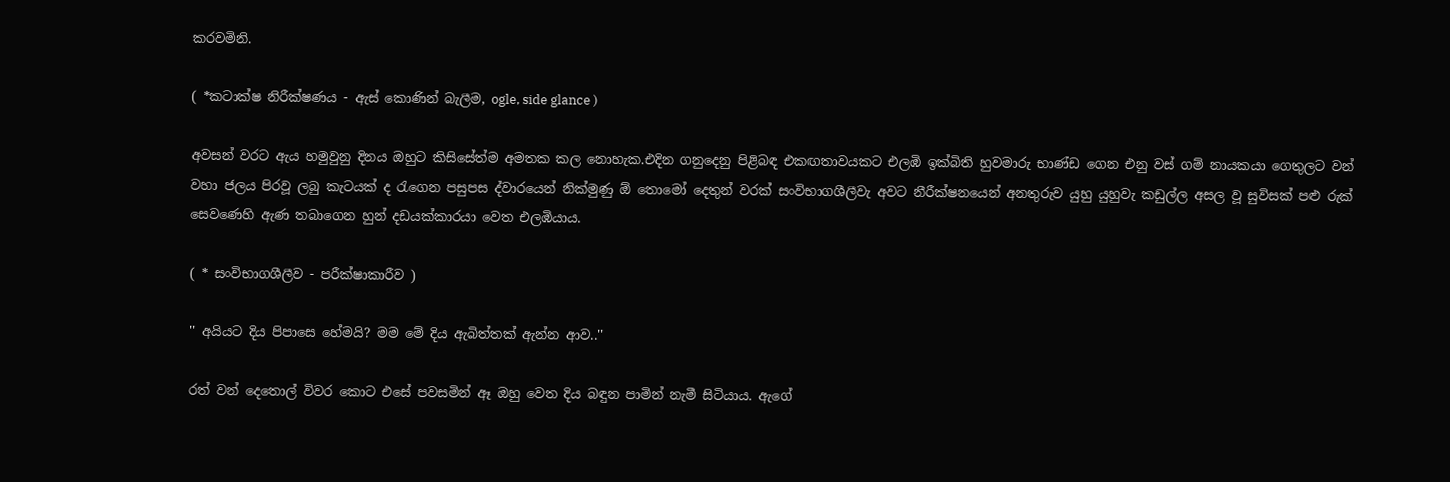කරවමිනි.

( *කටාක්ෂ නිරීක්ෂණය - ඇස් කොණින් බැලීම, ogle, side glance )

අවසන් වරට ඇය හමුවුනු දිනය ඔහුට කිසිසේත්ම අමතක කල නොහැක.එදින ගනුදෙනු පිළිබඳ එකඟතාවයකට එලඹි ඉක්බිති හුවමාරු භාණ්ඩ ගෙන එනු වස් ගම් නායකයා ගෙතුලට වන් වහා ජලය පිරවූ ලබු කැටයක් ද රැගෙන පසුපස ද්වාරයෙන් නික්මුණු ඕ තොමෝ දෙතුන් වරක් සංවිභාගශීලීවැ අවට නීරීක්ෂනයෙන් අනතුරුව යුහු යුහුවැ කඩුල්ල අසල වූ සුවිසක් පළු රුක් සෙවණෙහි ඇණ තබාගෙන හුන් දඩයක්කාරයා වෙත එලඹියාය.

( * සංවිභාගශීලීව - පරීක්ෂාකාරීව )

'' අයියට දිය පිපාසෙ හේමයි? මම මේ දිය ඇබිත්තක් ඇන්න ආව..''

රත් වන් දෙතොල් විවර කොට එසේ පවසමින් ඈ ඔහු වෙත දිය බඳුන පාමින් නැමී සිටියාය. ඇගේ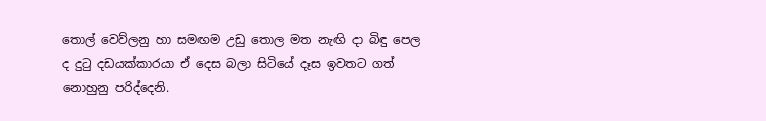තොල් වෙව්ලනු හා සමඟම උඩු තොල මත නැඟි දා බිඳු පෙල ද දුටු දඩයක්කාරයා ඒ දෙස බලා සිටියේ දෑස ඉවතට ගත් නොහුනු පරිද්දෙනි.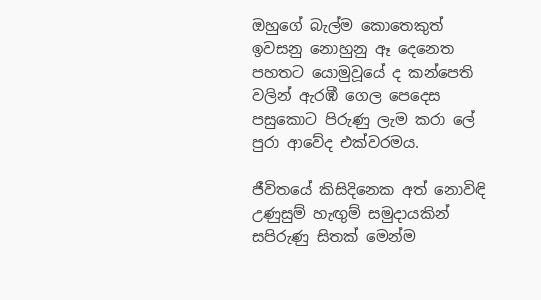ඔහුගේ බැල්ම කොතෙකුත් ඉවසනු නොහුනු ඈ දෙනෙත පහතට යොමුවූයේ ද කන්පෙති වලින් ඇරඹී ගෙල පෙදෙස පසුකොට පිරුණු ලැම කරා ලේ පුරා ආවේද එක්වරමය.

ජීවිතයේ කිසිදිනෙක අත් නොවිඳි උණුසුම් හැඟුම් සමුදායකින් සපිරුණු සිතක් මෙන්ම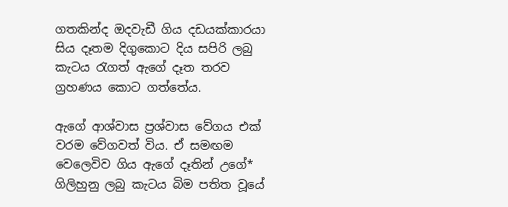ගතකින්ද ඔදවැඩී ගිය දඩයක්කාරයා සිය දෑතම දිගුකොට දිය සපිරි ලබු කැටය රැගත් ඇගේ දෑත තරව ග්‍රහණය කොට ගත්තේය.

ඇගේ ආශ්වාස ප්‍රශ්වාස වේගය එක් වරම වේගවත් විය. ඒ සමඟම වෙලෙවිව ගිය ඇගේ දෑතින් උගේ* ගිලිහුනු ලබු කැටය බිම පතිත වූයේ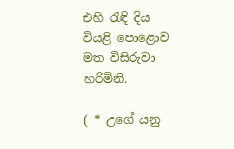එහි රැඳි දිය වියළි පොළොව මත විසිරුවා හරිමිනි.

( * උගේ යනු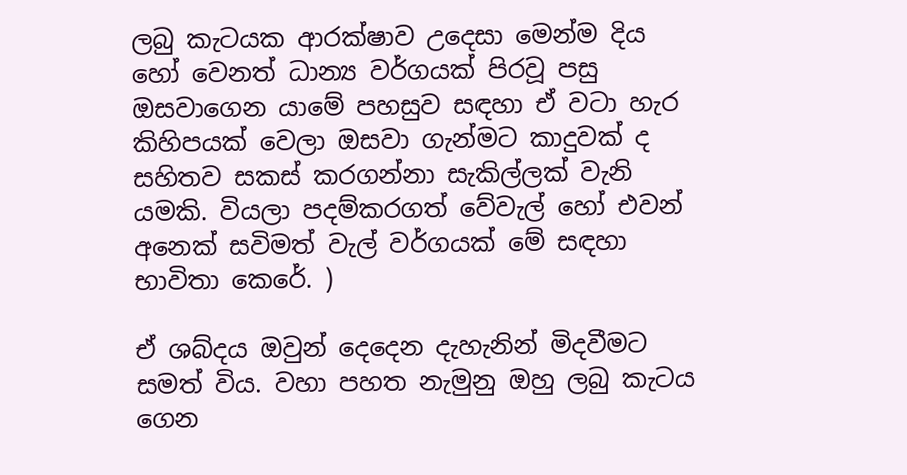ලබු කැටයක ආරක්ෂාව උදෙසා මෙන්ම දිය හෝ වෙනත් ධාන්‍ය වර්ගයක් පිරවූ පසු ඔසවාගෙන යාමේ පහසුව සඳහා ඒ වටා හැර කිහිපයක් වෙලා ඔසවා ගැන්මට කාදුවක් ද සහිතව සකස් කරගන්නා සැකිල්ලක් වැනි යමකි. වියලා පදම්කරගත් වේවැල් හෝ එවන් අනෙක් සවිමත් වැල් වර්ගයක් මේ සඳහා භාවිතා කෙරේ. )

ඒ ශබ්දය ඔවුන් දෙදෙන දැහැනින් මිදවීමට සමත් විය. වහා පහත නැමුනු ඔහු ලබු කැටය ගෙන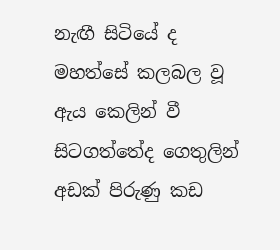නැඟී සිටියේ ද මහත්සේ කලබල වූ ඇය කෙලින් වී සිටගත්තේද ගෙතුලින් අඩක් පිරුණු කඩ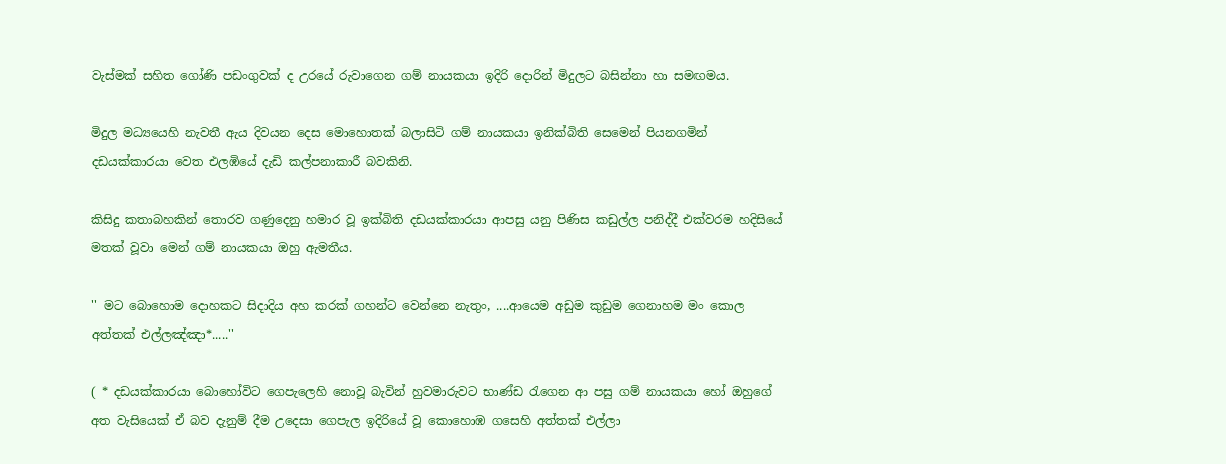වැස්මක් සහිත ගෝණි පඩංගුවක් ද උරයේ රුවාගෙන ගම් නායකයා ඉදිරි දොරින් මිදුලට බසින්නා හා සමඟමය.

මිදුල මධ්‍යයෙහි නැවතී ඇය දිවයන දෙස මොහොතක් බලාසිටි ගම් නායකයා ඉනික්බිති සෙමෙන් පියනගමින් දඩයක්කාරයා වෙත එලඹියේ දැඩි කල්පනාකාරී බවකිනි.

කිසිදු කතාබහකින් තොරව ගණුදෙනු හමාර වූ ඉක්බිති දඩයක්කාරයා ආපසු යනු පිණිස කඩුල්ල පනිද්දී එක්වරම හදිසියේ මතක් වූවා මෙන් ගම් නායකයා ඔහු ඇමතීය.

'' මට බොහොම දොහකට සිදාදිය අහ කරක් ගහන්ට වෙන්නෙ නැතුං, ....ආයෙම අඩුම කුඩුම ගෙනාහම මං කොල අත්තක් එල්ලඤ්ඤා*.....''

( * දඩයක්කාරයා බොහෝවිට ගෙපැලෙහි නොවූ බැවින් හුවමාරුවට භාණ්ඩ රැගෙන ආ පසු ගම් නායකයා හෝ ඔහුගේ අත වැසියෙක් ඒ බව දැනුම් දීම උදෙසා ගෙපැල ඉදිරියේ වූ කොහොඹ ගසෙහි අත්තක් එල්ලා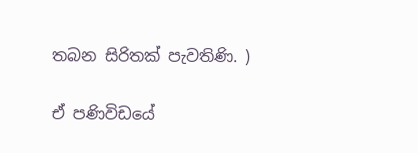තබන සිරිතක් පැවතිණි. )

ඒ පණිවිඩයේ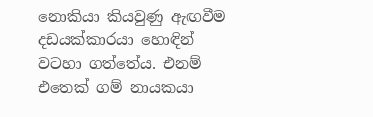නොකියා කියවුණු ඇඟවීම දඩයක්කාරයා හොඳින් වටහා ගත්තේය. එනම් එතෙක් ගම් නායකයා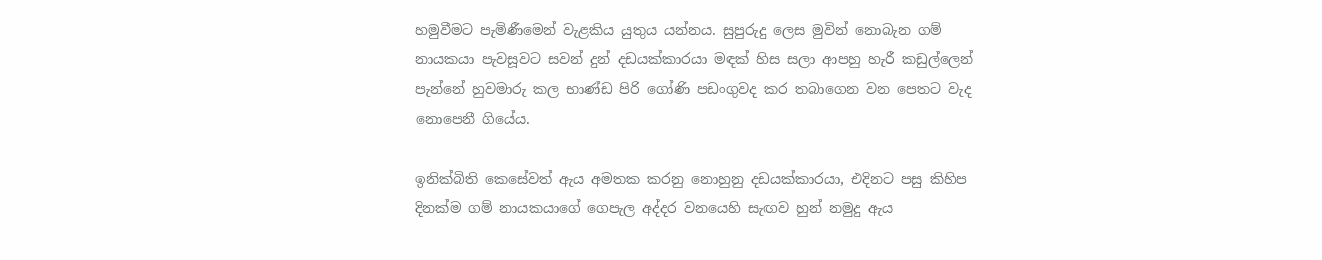හමුවීමට පැමිණීමෙන් වැළකිය යුතුය යන්නය. සුපුරුදු ලෙස මුවින් නොබැන ගම් නායකයා පැවසූවට සවන් දුන් දඩයක්කාරයා මඳක් හිස සලා ආපහු හැරී කඩුල්ලෙන් පැන්නේ හුවමාරු කල භාණ්ඩ පිරි ගෝණි පඩංගුවද කර තබාගෙන වන පෙතට වැද නොපෙනී ගියේය.

ඉනික්බිති කෙසේවත් ඇය අමතක කරනු නොහුනු දඩයක්කාරයා, එදිනට පසු කිහිප දිනක්ම ගම් නායකයාගේ ගෙපැල අද්දර වනයෙහි සැඟව හුන් නමුදු ඇය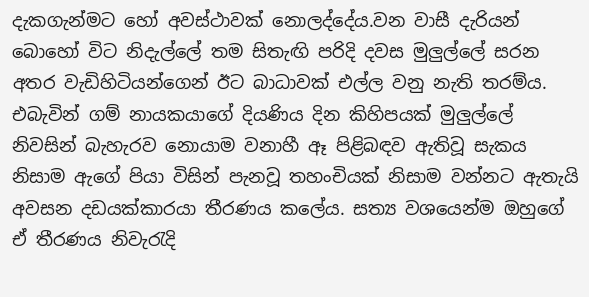දැකගැන්මට හෝ අවස්ථාවක් නොලද්දේය.වන වාසී දැරියන් බොහෝ විට නිදැල්ලේ තම සිතැඟි පරිදි දවස මුලුල්ලේ සරන අතර වැඩිහිටියන්ගෙන් ඊට බාධාවක් එල්ල වනු නැති තරම්ය. එබැවින් ගම් නායකයාගේ දියණිය දින කිහිපයක් මුලුල්ලේ නිවසින් බැහැරව නොයාම වනාහී ඈ පිළිබඳව ඇතිවූ සැකය නිසාම ඇගේ පියා විසින් පැනවූ තහංචියක් නිසාම වන්නට ඇතැයි අවසන දඩයක්කාරයා තීරණය කලේය. සත්‍ය වශයෙන්ම ඔහුගේ ඒ තීරණය නිවැරැදි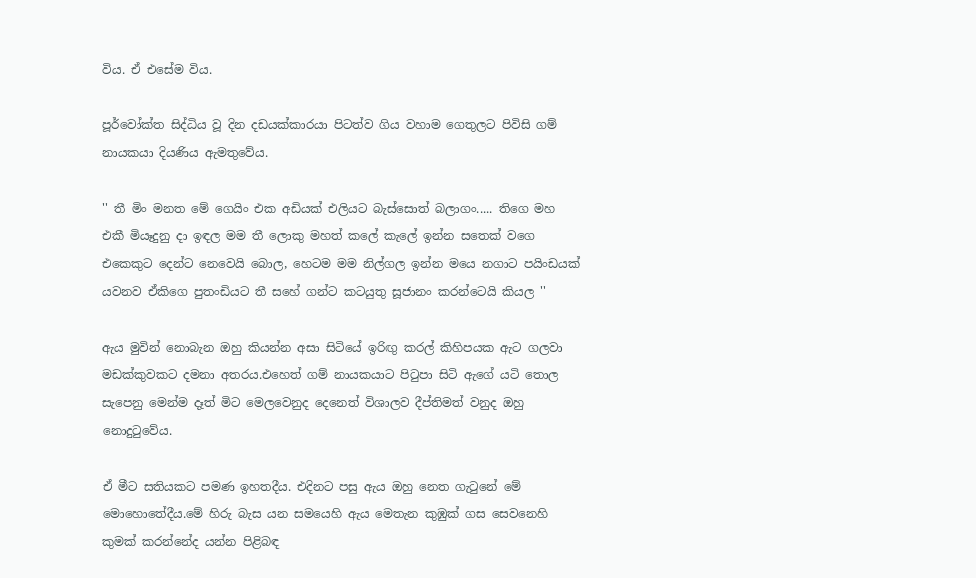විය. ඒ එසේම විය.

පූර්වෝක්ත සිද්ධිය වූ දින දඩයක්කාරයා පිටත්ව ගිය වහාම ගෙතුලට පිවිසි ගම් නායකයා දියණිය ඇමතුවේය.

'' තී මිං මනත මේ ගෙයිං එක අඩියක් එලියට බැස්සොත් බලාගං..... තිගෙ මහ එකී මියෑදුනු දා ඉඳල මම තී ලොකු මහත් කලේ කැලේ ඉන්න සතෙක් වගෙ එකෙකුට දෙන්ට නෙවෙයි බොල, හෙටම මම නිල්ගල ඉන්න මයෙ නගාට පයිංඩයක් යවනව ඒකිගෙ පුතංඩියට තී සහේ ගන්ට කටයුතු සූජානං කරන්ටෙයි කියල ''

ඇය මුවින් නොබැන ඔහු කියන්න අසා සිටියේ ඉරිඟු කරල් කිහිපයක ඇට ගලවා මඩක්කුවකට දමනා අතරය.එහෙත් ගම් නායකයාට පිටුපා සිටි ඇගේ යටි තොල සැපෙනු මෙන්ම දෑත් මිට මෙලවෙනුද දෙනෙත් විශාලව දීප්තිමත් වනුද ඔහු නොදුටුවේය.

ඒ මීට සතියකට පමණ ඉහතදීය. එදිනට පසු ඇය ඔහු නෙත ගැටුනේ මේ මොහොතේදීය.මේ හිරු බැස යන සමයෙහි ඇය මෙතැන කුඹුක් ගස සෙවනෙහි කුමක් කරන්නේද යන්න පිළිබඳ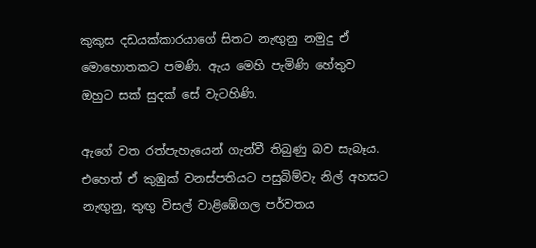කුකුස දඩයක්කාරයාගේ සිතට නැඟුනු නමුදු ඒ මොහොතකට පමණි. ඇය මෙහි පැමිණි හේතුව ඔහුට සක් සුදක් සේ වැටහිණි.

ඇගේ වත රත්පැහැයෙන් ගැන්වී තිබුණු බව සැබෑය. එහෙත් ඒ කුඹුක් වනස්පතියට පසුබිම්වැ නිල් අහසට නැඟුනු, තුඟු විසල් වාළිඹේගල පර්වතය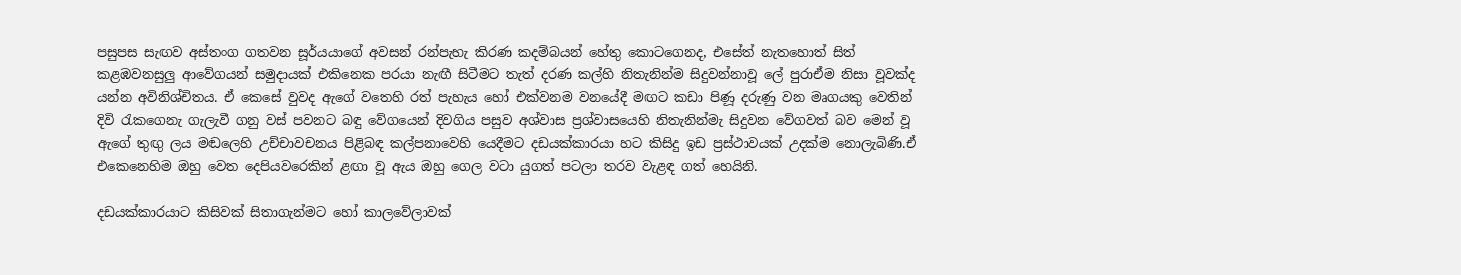පසුපස සැඟව අස්තංග ගතවන සූර්යයාගේ අවසන් රන්පැහැ කිරණ කදම්බයන් හේතු කොටගෙනද, එසේත් නැතහොත් සිත් කළඹවනසුලු ආවේගයන් සමුදායක් එකිනෙක පරයා නැඟී සිටීමට තැත් දරණ කල්හි නිතැනින්ම සිදුවන්නාවූ ලේ පුරාඒම නිසා වූවක්ද යන්න අවිනිශ්චිතය. ඒ කෙසේ වුවද ඇගේ වතෙහි රත් පැහැය හෝ එක්වනම වනයේදී මඟට කඩා පිණූ දරුණු වන මෘගයකු වෙතින් දිවි රැකගෙනැ ගැලැවී ගනු වස් පවනට බඳු වේගයෙන් දිවගිය පසුව අශ්වාස ප්‍රශ්වාසයෙහි නිතැනින්මැ සිදුවන වේගවත් බව මෙන් වූ ඇගේ තුඟු ලය මඬලෙහි උච්චාවචනය පිළිබඳ කල්පනාවෙහි යෙදීමට දඩයක්කාරයා හට කිසිදු ඉඩ ප්‍රස්ථාවයක් උදක්ම නොලැබිණි.ඒ එකෙනෙහිම ඔහු වෙත දෙපියවරෙකින් ළඟා වූ ඇය ඔහු ගෙල වටා යුගත් පටලා තරව වැළඳ ගත් හෙයිනි.

දඩයක්කාරයාට කිසිවක් සිතාගැන්මට හෝ කාලවේලාවක්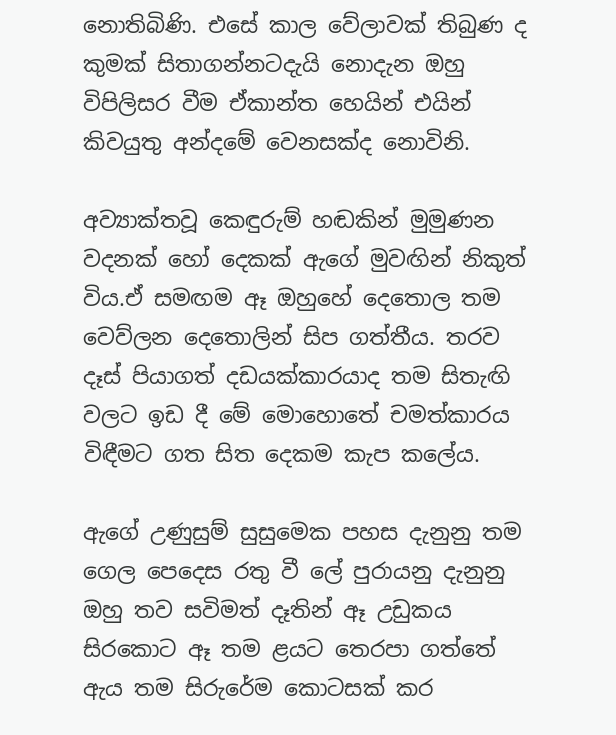නොතිබිණි. එසේ කාල වේලාවක් තිබුණ ද කුමක් සිතාගන්නටදැයි නොදැන ඔහු විපිලිසර වීම ඒකාන්ත හෙයින් එයින් කිවයුතු අන්දමේ වෙනසක්ද නොවිනි.

අව්‍යාක්තවූ කෙඳුරුම් හඬකින් මුමුණන වදනක් හෝ දෙකක් ඇගේ මුවඟින් නිකුත් විය.ඒ සමඟම ඈ ඔහුහේ දෙතොල තම වෙව්ලන දෙතොලින් සිප ගත්තීය. තරව දෑස් පියාගත් දඩයක්කාරයාද තම සිතැඟි වලට ඉඩ දී මේ මොහොතේ චමත්කාරය විඳීමට ගත සිත දෙකම කැප කලේය.

ඇගේ උණුසුම් සුසුමෙක පහස දැනුනු තම ගෙල පෙදෙස රතු වී ලේ පුරායනු දැනුනු ඔහු තව සවිමත් දෑතින් ඈ උඩුකය සිරකොට ඈ තම ළයට තෙරපා ගත්තේ ඇය තම සිරුරේම කොටසක් කර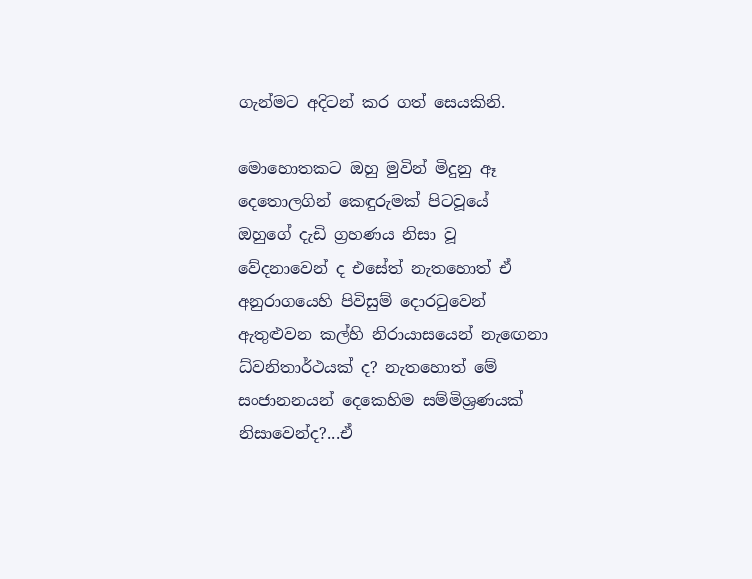ගැන්මට අදිටන් කර ගත් සෙයකිනි.

මොහොතකට ඔහු මුවින් මිදුනු ඈ දෙතොලගින් කෙඳුරුමක් පිටවූයේ ඔහුගේ දැඩි ග්‍රහණය නිසා වූ වේදනාවෙන් ද එසේත් නැතහොත් ඒ අනුරාගයෙහි පිවිසුම් දොරටුවෙන් ඇතුළුවන කල්හි නිරායාසයෙන් නැඟෙනා ධ්වනිතාර්ථයක් ද? නැතහොත් මේ සංජානනයන් දෙකෙහිම සම්මිශ්‍රණයක් නිසාවෙන්ද?...ඒ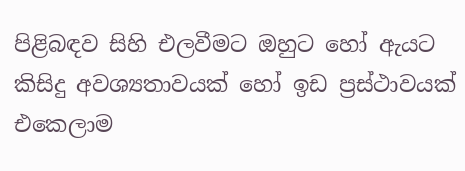පිළිබඳව සිහි එලවීමට ඔහුට හෝ ඇයට කිසිදු අවශ්‍යතාවයක් හෝ ඉඩ ප්‍රස්ථාවයක් එකෙලාම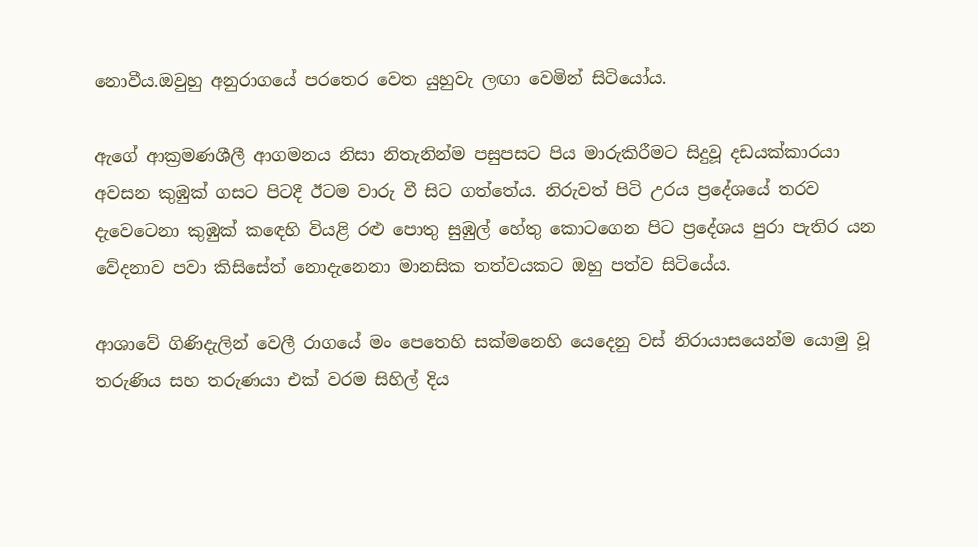නොවීය.ඔවුහු අනුරාගයේ පරතෙර වෙත යුහුවැ ලඟා වෙමින් සිටියෝය.

ඇගේ ආක්‍රමණශීලී ආගමනය නිසා නිතැනින්ම පසුපසට පිය මාරුකිරීමට සිදුවූ දඩයක්කාරයා අවසන කුඹුක් ගසට පිටදී ඊටම වාරු වී සිට ගත්තේය. නිරුවත් පිටි උරය ප්‍රදේශයේ තරව දැවෙටෙනා කුඹුක් කඳෙහි වියළි රළු පොතු සුඹුල් හේතු කොටගෙන පිට ප්‍රදේශය පුරා පැතිර යන වේදනාව පවා කිසිසේත් නොදැනෙනා මානසික තත්වයකට ඔහු පත්ව සිටියේය.

ආශාවේ ගිණිදැලින් වෙලී රාගයේ මං පෙතෙහි සක්මනෙහි යෙදෙනු වස් නිරායාසයෙන්ම යොමු වූ තරුණිය සහ තරුණයා එක් වරම සිහිල් දිය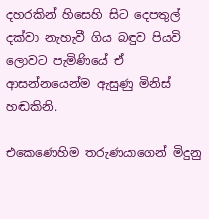දහරකින් හිසෙහි සිට දෙපතුල් දක්වා නැහැවී ගිය බඳුව පියවි ලොවට පැමිණියේ ඒ ආසන්නයෙන්ම ඇසුණු මිනිස් හඬකිනි.

එකෙණෙහිම තරුණයාගෙන් මිදුනු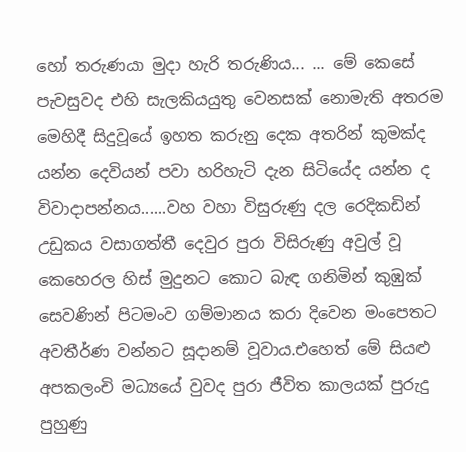හෝ තරුණයා මුදා හැරි තරුණිය... ... මේ කෙසේ පැවසුවද එහි සැලකියයුතු වෙනසක් නොමැති අතරම මෙහිදී සිදුවූයේ ඉහත කරුනු දෙක අතරින් කුමක්ද යන්න දෙවියන් පවා හරිහැටි දැන සිටියේද යන්න ද විවාදාපන්නය......වහ වහා විසුරුණු දල රෙදිකඩින් උඩුකය වසාගත්තී දෙවුර පුරා විසිරුණු අවුල් වූ කෙහෙරල හිස් මුදුනට කොට බැඳ ගනිමින් කුඹුක් සෙවණින් පිටමංව ගම්මානය කරා දිවෙන මංපෙතට අවතීර්ණ වන්නට සූදානම් වූවාය.එහෙත් මේ සියළු අපකලංචි මධ්‍යයේ වුවද පුරා ජීවිත කාලයක් පුරුදු පුහුණු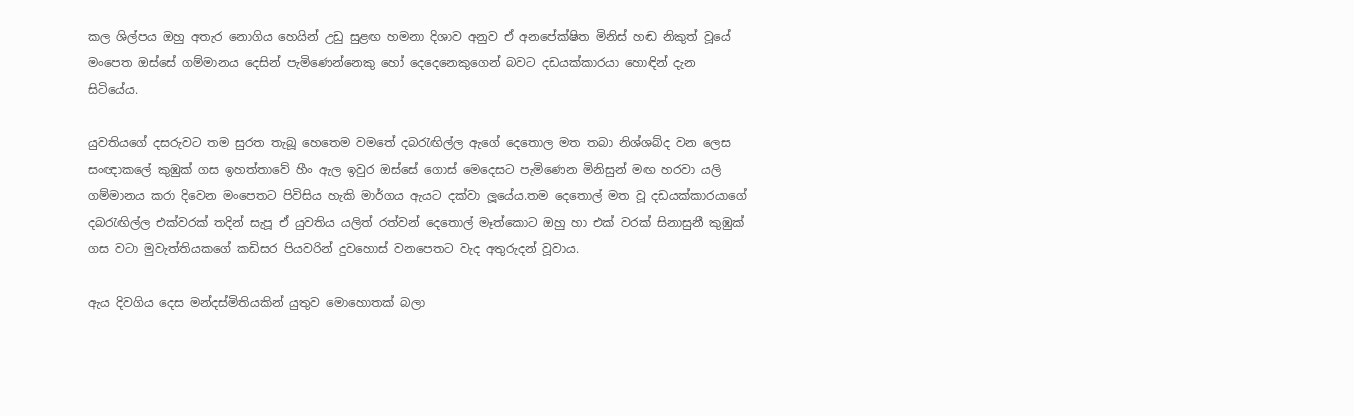කල ශිල්පය ඔහු අතැර නොගිය හෙයින් උඩු සුළඟ හමනා දිශාව අනුව ඒ අනපේක්ෂිත මිනිස් හඬ නිකුත් වූයේ මංපෙත ඔස්සේ ගම්මානය දෙසින් පැමිණෙන්නෙකු හෝ දෙදෙනෙකුගෙන් බවට දඩයක්කාරයා හොඳින් දැන සිටියේය.

යුවතියගේ දසරුවට තම සුරත තැබූ හෙතෙම වමතේ දබරැඟිල්ල ඇගේ දෙතොල මත තබා නිශ්ශබ්ද වන ලෙස සංඥාකලේ කුඹුක් ගස ඉහත්තාවේ හීං ඇල ඉවුර ඔස්සේ ගොස් මෙදෙසට පැමිණෙන මිනිසුන් මඟ හරවා යලි ගම්මානය කරා දිවෙන මංපෙතට පිවිසිය හැකි මාර්ගය ඇයට දක්වා ලූයේය.තම දෙතොල් මත වූ දඩයක්කාරයාගේ දබරැඟිල්ල එක්වරක් තදින් සැපූ ඒ යුවතිය යලිත් රත්වන් දෙතොල් මෑත්කොට ඔහු හා එක් වරක් සිනාසුනී කුඹුක් ගස වටා මුවැත්තියකගේ කඩිසර පියවරින් දුවහොස් වනපෙතට වැද අතුරුදන් වූවාය.

ඇය දිවගිය දෙස මන්දස්මිතියකින් යුතුව මොහොතක් බලා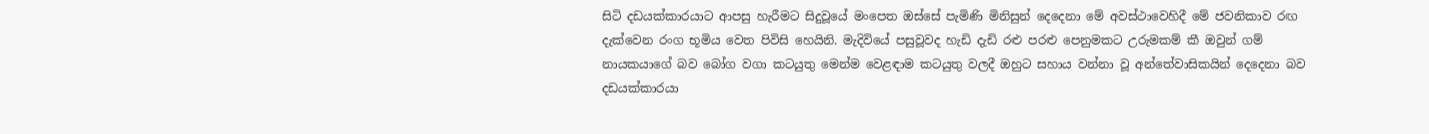සිටි දඩයක්කාරයාට ආපසු හැරීමට සිදුවූයේ මංපෙත ඔස්සේ පැමිණි මිනිසුන් දෙදෙනා මේ අවස්ථාවෙහිදී මේ ජවනිකාව රඟ දැක්වෙන රංග භූමිය වෙත පිවිසි හෙයිනි. මැදිවියේ පසුවූවද හැඩි දැඩි රළු පරළු පෙනුමකට උරුමකම් කී ඔවුන් ගම් නායකයාගේ බව බෝග වගා කටයුතු මෙන්ම වෙළඳාම කටයුතු වලදී ඔහුට සහාය වන්නා වූ අන්තේවාසිකයින් දෙදෙනා බව දඩයක්කාරයා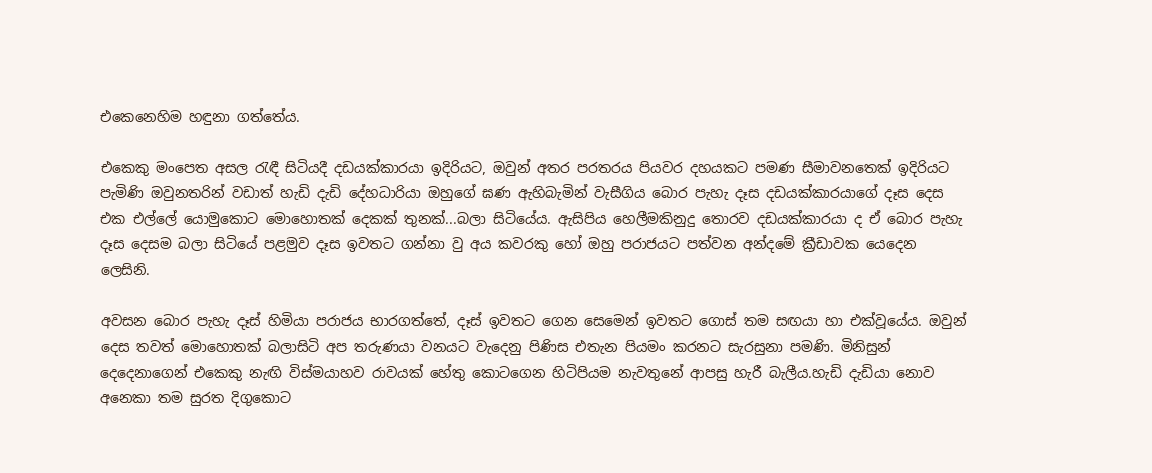එකෙනෙහිම හඳුනා ගත්තේය.

එකෙකු මංපෙත අසල රැඳී සිටියදී දඩයක්කාරයා ඉදිරියට, ඔවුන් අතර පරතරය පියවර දහයකට පමණ සීමාවනතෙක් ඉදිරියට පැමිණි ඔවුනතරින් වඩාත් හැඩි දැඩි දේහධාරියා ඔහුගේ ඝණ ඇහිබැමින් වැසීගිය බොර පැහැ දෑස දඩයක්කාරයාගේ දෑස දෙස එක එල්ලේ යොමුකොට මොහොතක් දෙකක් තුනක්...බලා සිටියේය. ඇසිපිය හෙලීමකිනුදු තොරව දඩයක්කාරයා ද ඒ බොර පැහැ දෑස දෙසම බලා සිටියේ පළමුව දෑස ඉවතට ගන්නා වු අය කවරකු හෝ ඔහු පරාජයට පත්වන අන්දමේ ක්‍රීඩාවක යෙදෙන ලෙසිනි.

අවසන බොර පැහැ දෑස් හිමියා පරාජය භාරගත්තේ, දෑස් ඉවතට ගෙන සෙමෙන් ඉවතට ගොස් තම සඟයා හා එක්වූයේය. ඔවුන් දෙස තවත් මොහොතක් බලාසිටි අප තරුණයා වනයට වැදෙනු පිණිස එතැන පියමං කරනට සැරසුනා පමණි. මිනිසුන් දෙදෙනාගෙන් එකෙකු නැඟි විස්මයාහව රාවයක් හේතු කොටගෙන හිටිපියම නැවතුනේ ආපසු හැරී බැලීය.හැඩි දැඩියා නොව අනෙකා තම සුරත දිගුකොට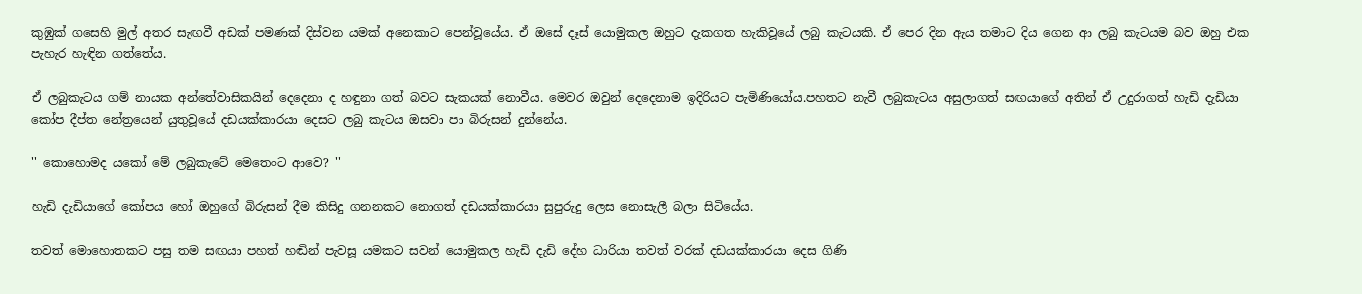කුඹුක් ගසෙහි මුල් අතර සැඟවී අඩක් පමණක් දිස්වන යමක් අනෙකාට පෙන්වූයේය. ඒ ඔසේ දෑස් යොමුකල ඔහුට දැකගත හැකිවූයේ ලබු කැටයකි. ඒ පෙර දින ඇය තමාට දිය ගෙන ආ ලබු කැටයම බව ඔහු එක පැහැර හැඳින ගත්තේය.

ඒ ලබුකැටය ගම් නායක අන්තේවාසිකයින් දෙදෙනා ද හඳුනා ගත් බවට සැකයක් නොවීය. මෙවර ඔවුන් දෙදෙනාම ඉදිරියට පැමිණියෝය.පහතට නැවී ලබුකැටය අසුලාගත් සඟයාගේ අතින් ඒ උදුරාගත් හැඩි දැඩියා කෝප දීප්ත නේත්‍රයෙන් යුතුවූයේ දඩයක්කාරයා දෙසට ලබු කැටය ඔසවා පා බිරුසන් දුන්නේය.

'' කොහොමද යකෝ මේ ලබුකැටේ මෙතෙංට ආවෙ? ''

හැඩි දැඩියාගේ කෝපය හෝ ඔහුගේ බිරුසන් දීම කිසිදු ගනනකට නොගත් දඩයක්කාරයා සුපුරුදු ලෙස නොසැලී බලා සිටියේය.

තවත් මොහොතකට පසු තම සඟයා පහත් හඬින් පැවසූ යමකට සවන් යොමුකල හැඩි දැඩි දේහ ධාරියා තවත් වරක් දඩයක්කාරයා දෙස ගිණි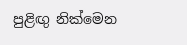පුළිඟු නික්මෙන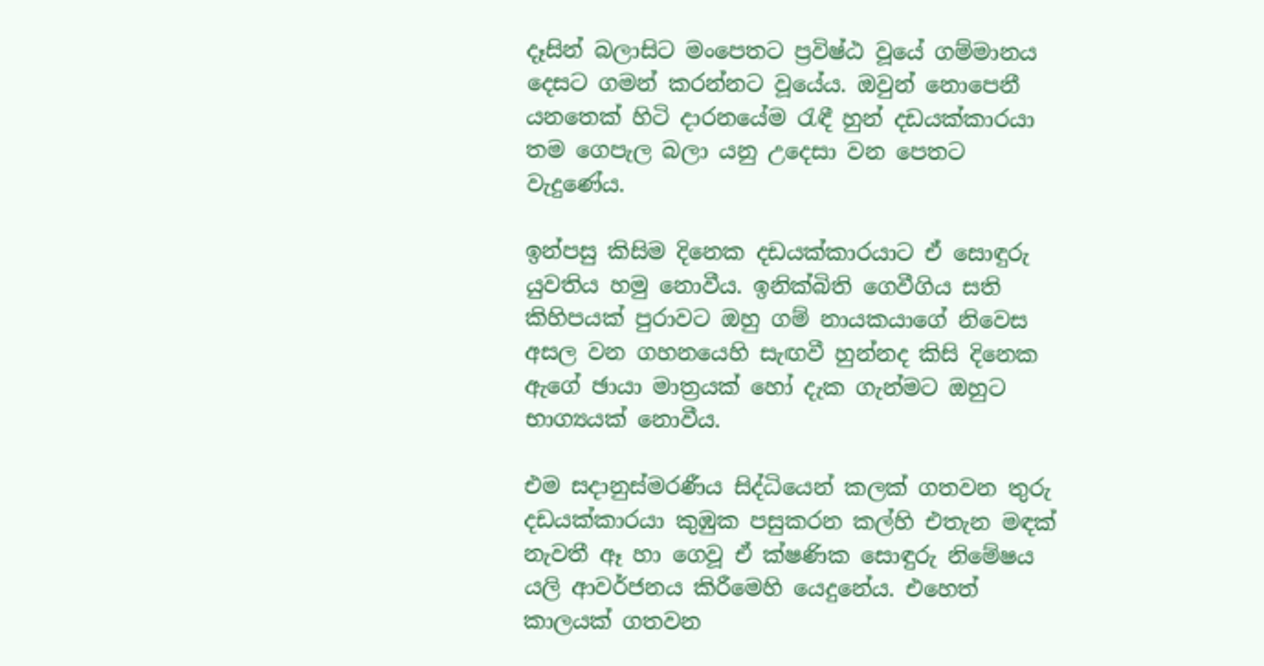දෑසින් බලාසිට මංපෙතට ප්‍රවිෂ්ඨ වූයේ ගම්මානය දෙසට ගමන් කරන්නට වූයේය. ඔවුන් නොපෙනී යනතෙක් හිටි දාරනයේම රැඳී හුන් දඩයක්කාරයා තම ගෙපැල බලා යනු උදෙසා වන පෙතට වැදුණේය.

ඉන්පසු කිසිම දිනෙක දඩයක්කාරයාට ඒ සොඳුරු යුවතිය හමු නොවීය. ඉනික්බිති ගෙවීගිය සති කිහිපයක් පුරාවට ඔහු ගම් නායකයාගේ නිවෙස අසල වන ගහනයෙහි සැඟවී හුන්නද කිසි දිනෙක ඇගේ ඡායා මාත්‍රයක් හෝ දැක ගැන්මට ඔහුට භාග්‍යයක් නොවීය.

එම සදානුස්මරණීය සිද්ධියෙන් කලක් ගතවන තුරු දඩයක්කාරයා කුඹුක පසුකරන කල්හි එතැන මඳක් නැවතී ඈ හා ගෙවූ ඒ ක්ෂණික සොඳුරු නිමේෂය යලි ආවර්ජනය කිරීමෙහි යෙදුනේය. එහෙත් කාලයක් ගතවන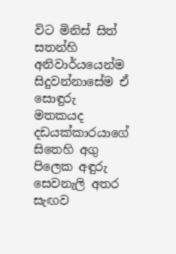විට මිනිස් සිත් සතන්හි අනිවාර්යයෙන්ම සිදුවන්නාසේම ඒ සොඳුරු මතකයද දඩයක්කාරයාගේ සිතෙහි අගු පිලෙක අඳුරු සෙවනැලි අතර සැඟව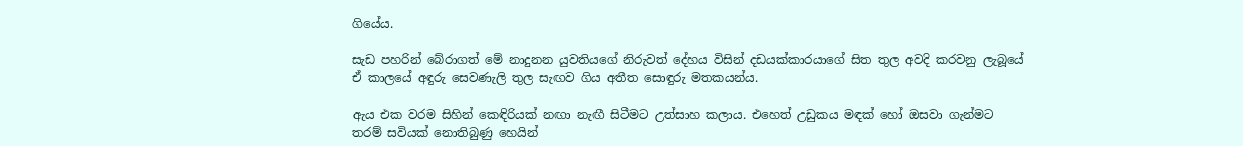ගියේය.

සැඩ පහරින් බේරාගත් මේ නාදුනන යුවතියගේ නිරුවත් දේහය විසින් දඩයක්කාරයාගේ සිත තුල අවදි කරවනු ලැබූයේ ඒ කාලයේ අඳුරු සෙවණැලි තුල සැඟව ගිය අතීත සොඳුරු මතකයන්ය.

ඇය එක වරම සිහින් කෙඳිරියක් නඟා නැඟී සිටීමට උත්සාහ කලාය. එහෙත් උඩුකය මඳක් හෝ ඔසවා ගැන්මට තරම් සවියක් නොතිබුණු හෙයින්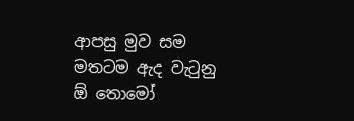ආපසු මුව සම මතටම ඇද වැටුනු ඕ තොමෝ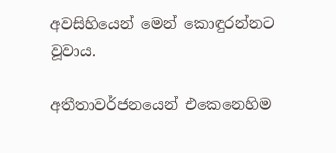අවසිහියෙන් මෙන් කොඳුරන්නට වූවාය.

අතීතාවර්ජනයෙන් එකෙනෙහිම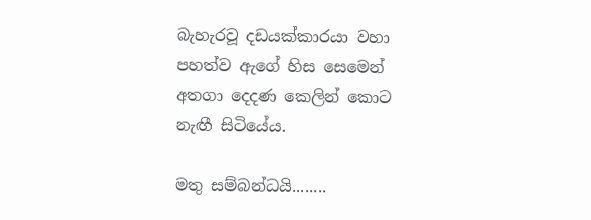බැහැරවූ දඩයක්කාරයා වහා පහත්ව ඇගේ හිස සෙමෙන් අතගා දෙදණ කෙලින් කොට නැඟී සිටියේය.

මතු සම්බන්ධයි........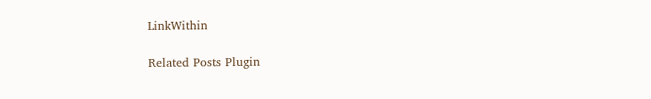LinkWithin

Related Posts Plugin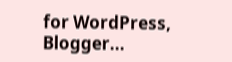for WordPress, Blogger...